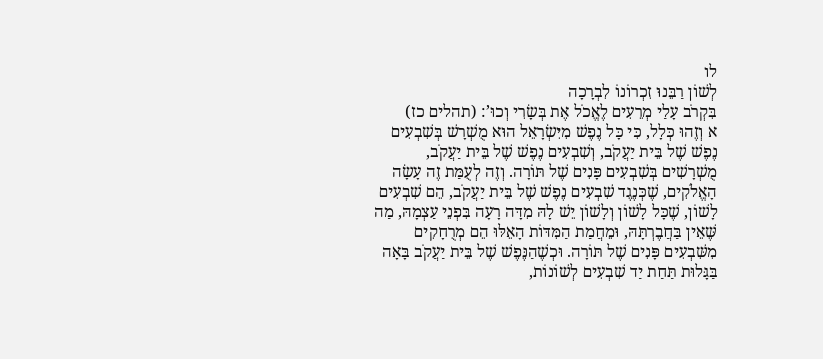לו
לְשׁוֹן רַבֵּנוּ זִכְרוֹנוֹ לִבְרָכָה
בִּקְרֹב עָלַי מְרֵעִים לֶאֱכֹל אֶת בְּשָׂרִי וְכוּ’: (תהלים כז)
א וְזֶהוּ כְּלָל, כִּי כָּל נֶפֶשׁ מִיִּשְׂרָאֵל הוּא מֻשְׁרָשׁ בְּשִׁבְעִים נֶפֶשׁ שֶׁל בֵּית יַעֲקֹב, וְשִׁבְעִים נֶפֶשׁ שֶׁל בֵּית יַעֲקֹב, מֻשְׁרָשִׁים בְּשִׁבְעִים פָּנִים שֶׁל תּוֹרָה. וְזֶה לְעֻמַּת זֶה עָשָׂה הָאֱלֹקִים, שֶׁכְּנֶגֶד שִׁבְעִים נֶפֶשׁ שֶׁל בֵּית יַעֲקֹב, הֵם שִׁבְעִים לָשׁוֹן, שֶׁכָּל לָשׁוֹן וְלָשׁוֹן יֵשׁ לָהּ מִדָּה רָעָה בִּפְנֵי עַצְמָהּ, מַה שֶּׁאֵין בַּחֲבֶרְתָּהּ, וּמֵחֲמַת הַמִּדּוֹת הָאֵלּוּ הֵם מְרֻחָקִים מִשִּׁבְעִים פָּנִים שֶׁל תּוֹרָה. וּכְשֶׁהַנֶּפֶשׁ שֶׁל בֵּית יַעֲקֹב בָּאָה בַּגָּלוּת תַּחַת יַד שִׁבְעִים לְשׁוֹנוֹת,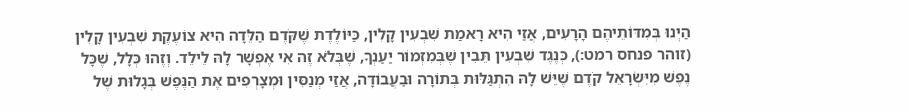הַיְנוּ בְּמִדּוֹתֵיהֶם הָרָעִים, אֲזַי הִיא רָאמַת שִׁבְעִין קָלִין, כַּיּוֹלֶדֶת שֶׁקֹּדֶם הַלֵּדָה הִיא צוֹעֶקֶת שִׁבְעִין קָלִין (זוהר פנחס רמט:), כְּנֶגֶד שִׁבְעִין תֵּבִין שֶׁבְּמִזְמוֹר יַעַנְךָ, שֶׁבְּלֹא זֶה אִי אֶפְשָׁר לָהּ לֵילֵד. וְזֶהוּ כְּלָל, שֶׁכָּל נֶפֶשׁ מִיִּשְׂרָאֵל קֹדֶם שֶׁיֵּשׁ לָהּ הִתְגַּלּוּת בְּתוֹרָה וּבַעֲבוֹדָה, אֲזַי מְנַסִּין וּמְצָרְפִים אֶת הַנֶּפֶשׁ בְּגָלוּת שֶׁל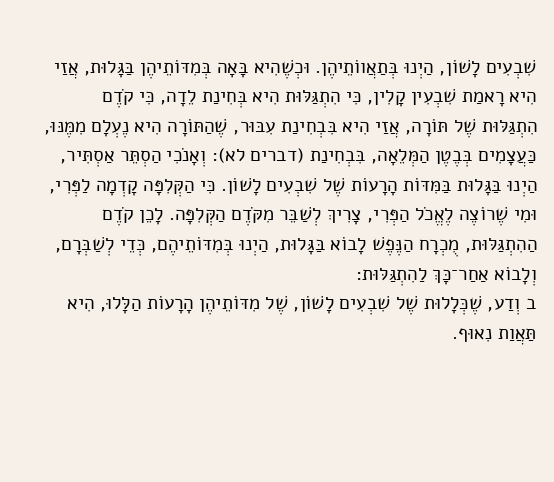שִׁבְעִים לָשׁוֹן, הַיְנוּ בְּתַאֲווֹתֵיהֶן. וּכְשֶׁהִיא בָּאָה בְּמִדּוֹתֵיהֶן בַּגָּלוּת, אֲזַי הִיא רָאמַת שִׁבְעִין קָלִין, כִּי הִתְגַּלּוּת הִיא בְּחִינַת לֵדָה, כִּי קֹדֶם הִתְגַּלּוּת שֶׁל תּוֹרָה, אֲזַי הִיא בִּבְחִינַת עִבּוּר, שֶׁהַתּוֹרָה הִיא נֶעְלָם מִמֶּנּוּ, כַּעֲצָמִים בְּבֶטֶן הַמְּלֵאָה, בִּבְחִינַת (דברים לא): וְאָנֹכִי הַסְתֵּר אַסְתִּיר, הַיְנוּ בַּגָּלוּת בַּמִּדּוֹת הָרָעוֹת שֶׁל שִׁבְעִים לָשׁוֹן. כִּי הַקְּלִפָּה קָדְמָה לַפְּרִי, וּמִי שֶׁרוֹצֶה לֶאֱכֹל הַפְּרִי, צָרִיךְ לְשַׁבֵּר מִקֹּדֶם הַקְּלִפָּה. לָכֵן קֹדֶם הַהִתְגַּלּוּת, מֻכְרָח הַנֶּפֶשׁ לָבוֹא בַּגָּלוּת, הַיְנוּ בְּמִדּוֹתֵיהֶם, כְּדֵי לְשַׁבְּרָם, וְלָבוֹא אַחַר־כָּךְ לַהִתְגַּלּוּת:
ב וְדַע, שֶׁכְּלָלוּת שֶׁל שִׁבְעִים לָשׁוֹן, שֶׁל מִדּוֹתֵיהֶן הָרָעוֹת הַלָּלוּ, הִיא תַּאֲוַת נִאוּף.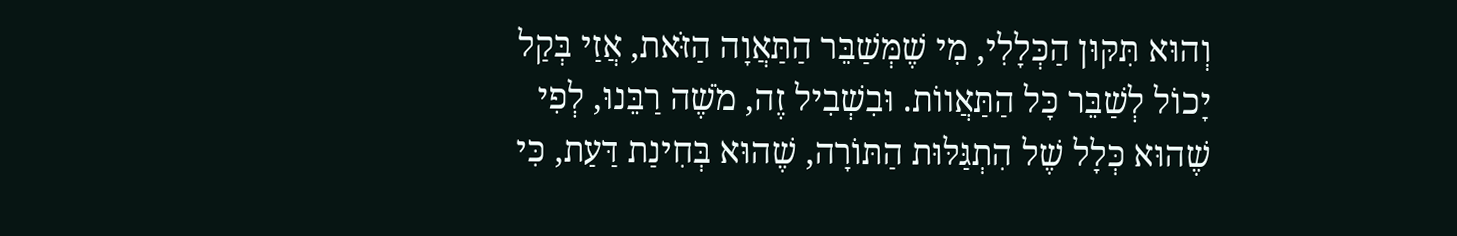וְהוּא תִּקּוּן הַכְּלָלִי, מִי שֶׁמְּשַׁבֵּר הַתַּאֲוָה הַזֹּאת, אֲזַי בְּקַל יָכוֹל לְשַׁבֵּר כָּל הַתַּאֲווֹת. וּבִשְׁבִיל זֶה, מֹשֶׁה רַבֵּנוּ, לְפִי שֶׁהוּא כְּלָל שֶׁל הִתְגַּלּוּת הַתּוֹרָה, שֶׁהוּא בְּחִינַת דַּעַת, כִּי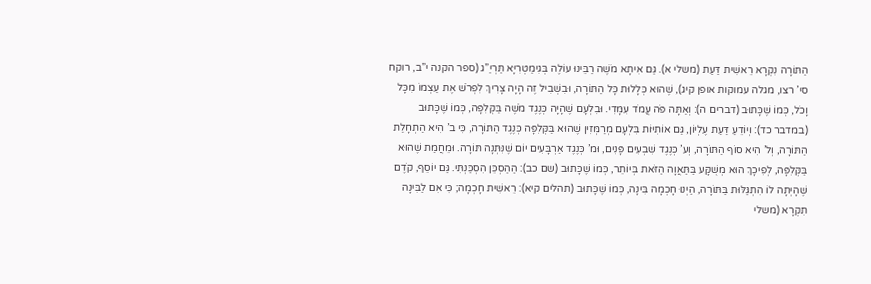הַתּוֹרָה נִקְרָא רֵאשִׁית דַּעַת (משלי א). גַּם אִיתָא מֹשֶׁה רַבֵּינוּ עוֹלֶה בְּגִימַטְרִיָּא תַּרְיַ”ג (ספר הקנה י”ב, רוקח סי’ רצו, מגלה עמוקות אופן קיג), שֶׁהוּא כְּלָלוּת כָּל הַתּוֹרָה, וּבִשְׁבִיל זֶה הָיָה צָרִיךְ לִפְרֹשׁ אֶת עַצְמוֹ מִכָּל וָכֹל, כְּמוֹ שֶׁכָּתוּב (דברים ה): וְאַתָּה פֹּה עֲמֹד עִמָּדִי. וּבִלְעָם שֶׁהָיָה כְּנֶגֶד מֹשֶׁה בַּקְּלִפָּה, כְּמוֹ שֶׁכָּתוּב (במדבר כד): וְיוֹדֵעַ דַּעַת עֶלְיוֹן, גַּם אוֹתִיּוֹת בִּלְעָם מְרַמְּזִין שֶׁהוּא בַּקְּלִפָּה כְּנֶגֶד הַתּוֹרָה, כִּי ב’ הִיא הַתְחָלַת הַתּוֹרָה, וְל’ הִיא סוֹף הַתּוֹרָה, וְע’ כְּנֶגֶד שִׁבְעִים פָּנִים, וּמ’ כְּנֶגֶד אַרְבָּעִים יוֹם שֶׁנִּתְּנָה תּוֹרָה. וּמֵחֲמַת שֶׁהוּא בַּקְּלִפָּה, לְפִיכָךְ הוּא מְשֻׁקָּע בַּתַּאֲוָה הַזֹּאת בְּיוֹתֵר, כְּמוֹ שֶׁכָּתוּב (שם כב): הַהַסְכֵּן הִסְכַּנְתִּי. גַּם יוֹסֵף, קֹדֶם שֶׁהָיְתָה לוֹ הִתְגַּלּוּת בַּתּוֹרָה, הַיְנוּ חָכְמָה בִּינָה, כְּמוֹ שֶׁכָּתוּב (תהלים קיא): רֵאשִׁית חָכְמָה; כִּי אִם לַבִּינָה תִקְרָא (משלי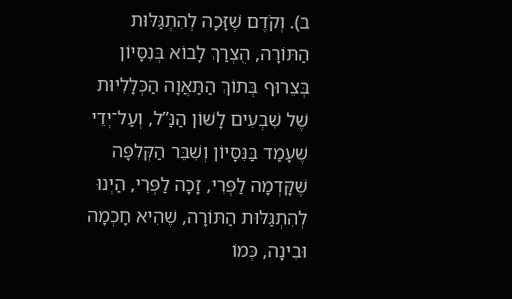ב). וְקֹדֶם שֶׁזָּכָה לְהִתְגַּלּוּת הַתּוֹרָה, הֻצְרַךְ לָבוֹא בְּנִסָּיוֹן בְּצֵרוּף בְּתוֹךְ הַתַּאֲוָה הַכְּלָלִיוּת שֶׁל שִׁבְעִים לָשׁוֹן הַנַּ”ל, וְעַל־יְדֵי שֶׁעָמַד בַּנִּסָּיוֹן וְשִׁבֵּר הַקְּלִפָּה שֶׁקָּדְמָה לַפְּרִי, זָכָה לַפְּרִי, הַיְנוּ לְהִתְגַּלּוּת הַתּוֹרָה, שֶׁהִיא חָכְמָה וּבִינָה, כְּמוֹ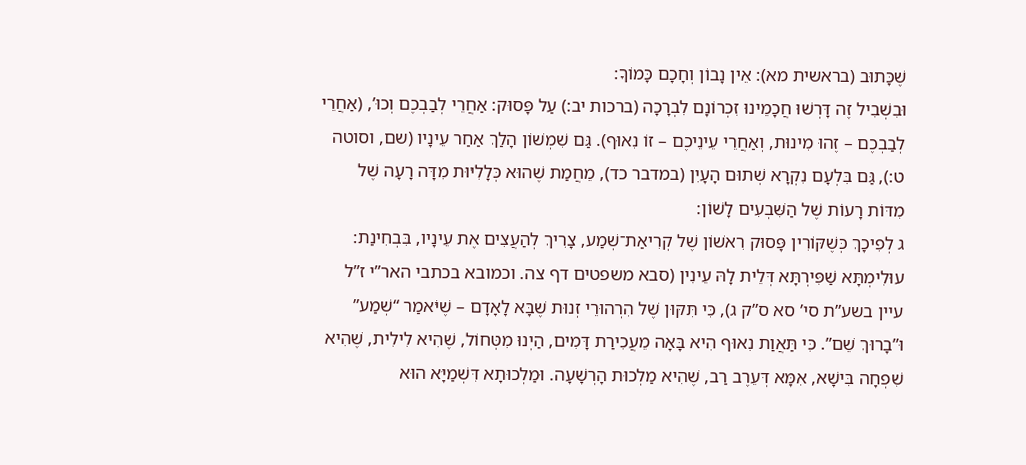שֶׁכָּתוּב (בראשית מא): אֵין נָבוֹן וְחָכָם כָּמוֹךָ:
וּבִשְׁבִיל זֶה דָּרְשׁוּ חֲכָמֵינוּ זִכְרוֹנָם לִבְרָכָה (ברכות יב:) עַל פָּסוּק: אַחֲרֵי לְבַבְכֶם וְכוּ’, (אַחֲרֵי לְבַבְכֶם – זֶהוּ מִינוּת, וְאַחֲרֵי עֵינֵיכֶם – זוֹ נִאוּף). גַּם שִׁמְשׁוֹן הָלַךְ אַחַר עֵינָיו (שם, וסוטה ט:), גַּם בִּלְעָם נִקְרָא שְׁתוּם הָעָיִן (במדבר כד), מֵחֲמַת שֶׁהוּא כְּלָלִיּוּת מִדָּה רָעָה שֶׁל מִדּוֹת רָעוֹת שֶׁל הַשִּׁבְעִים לָשׁוֹן:
ג לְפִיכָךְ כְּשֶׁקּוֹרִין פָּסוּק רִאשׁוֹן שֶׁל קְרִיאַת־שְׁמַע, צָרִיךְ לְהַעֲצִים אֶת עֵינָיו, בִּבְחִינַת: עוּלִימְתָּא שַׁפִּירְתָּא דְּלֵית לָהּ עֵינִין (סבא משפטים דף צה. וכמובא בכתבי האר”י ז”ל עיין בשע”ת סי’ סא ס”ק ג), כִּי תִּקּוּן שֶׁל הִרְהוּרֵי זְנוּת שֶׁבָּא לָאָדָם – שֶׁיֹּאמַר “שְׁמַע” וּ”בָרוּךְ שֵׁם”. כִּי תַּאֲוַת נִאוּף הִיא בָּאָה מֵעֲכִירַת דָּמִים, הַיְנוּ מִטְּחוֹל, שֶׁהִיא לִילִית, שֶׁהִיא שִׁפְחָה בִּישָׁא, אִמָּא דְּעֵרֶב רַב, שֶׁהִיא מַלְכוּת הָרְשָׁעָה. וּמַלְכוּתָא דִּשְׁמַיָּא הוּא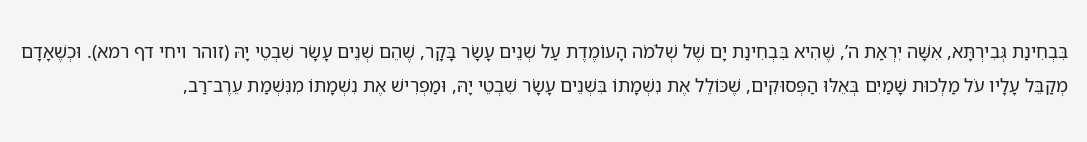בִּבְחִינַת גְּבִירְתָּא, אִשָּׁה יִרְאַת ה’, שֶׁהִיא בִּבְחִינַת יָם שֶׁל שְׁלֹמֹה הָעוֹמֶדֶת עַל שְׁנֵים עָשָׂר בָּקָר, שֶׁהֵם שְׁנֵים עָשָׂר שִׁבְטֵי יָהּ (זוהר ויחי דף רמא). וּכְשֶׁאָדָם מְקַבֵּל עָלָיו עֹל מַלְכוּת שָׁמַיִם בְּאֵלּוּ הַפְּסוּקִים, שֶׁכּוֹלֵל אֶת נִשְׁמָתוֹ בִּשְׁנֵים עָשָׂר שִׁבְטֵי יָהּ, וּמַפְרִישׁ אֶת נִשְׁמָתוֹ מִנִּשְׁמַת עֵרֶב־רַב,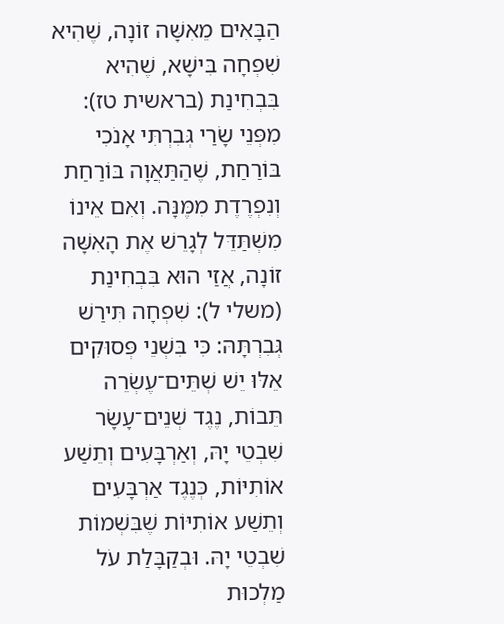הַבָּאִים מֵאִשָּׁה זוֹנָה, שֶׁהִיא שִׁפְחָה בִּישָׁא, שֶׁהִיא בִּבְחִינַת (בראשית טז): מִפְּנֵי שָׂרַי גְּבִרְתִּי אָנֹכִי בּוֹרַחַת, שֶׁהַתַּאֲוָה בּוֹרַחַת וְנִפְרֶדֶת מִמֶּנָּה. וְאִם אֵינוֹ מִשְׁתַּדֵּל לְגָרֵשׁ אֶת הָאִשָּׁה זוֹנָה, אֲזַי הוּא בִּבְחִינַת (משלי ל): שִׁפְחָה תִּירַשׁ גְּבִרְתָּהּ: כִּי בִּשְׁנֵי פְּסוּקִים אֵלּוּ יֵשׁ שְׁתֵּים־עֶשְׂרֵה תֵּבוֹת, נֶגֶד שְׁנֵים־עָשָׂר שִׁבְטֵי יָהּ, וְאַרְבָּעִים וְתֵשַׁע אוֹתִיּוֹת, כְּנֶגֶד אַרְבָּעִים וְתֵשַׁע אוֹתִיּוֹת שֶׁבִּשְׁמוֹת שִׁבְטֵי יָהּ. וּבְקַבָּלַת עֹל מַלְכוּת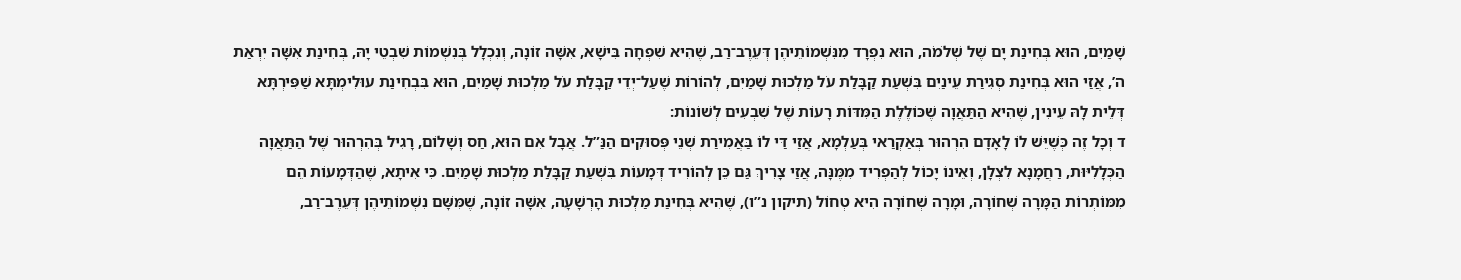שָׁמַיִם, הוּא בְּחִינַת יָם שֶׁל שְׁלֹמֹה, הוּא נִפְרָד מִנִּשְׁמוֹתֵיהֶן דְּעֵרֶב־רַב, שֶׁהִיא שִׁפְחָה בִּישָׁא, אִשָּׁה זוֹנָה, וְנִכְלָל בְּנִשְׁמוֹת שִׁבְטֵי יָהּ, בְּחִינַת אִשָּׁה יִרְאַת ה’, אֲזַי הוּא בְּחִינַת סְגִירַת עֵינַיִם בִּשְׁעַת קַבָּלַת עֹל מַלְכוּת שָׁמַיִם, לְהוֹרוֹת שֶׁעַל־יְדֵי קַבָּלַת עֹל מַלְכוּת שָׁמַיִם, הוּא בִּבְחִינַת עוּלִימְתָּא שַׁפִּירְתָּא דְּלֵית לָהּ עֵינִין, שֶׁהִיא הַתַּאֲוָה שֶׁכּוֹלֶלֶת הַמִּדּוֹת רָעוֹת שֶׁל שִׁבְעִים לְשׁוֹנוֹת:
ד וְכָל זֶה כְּשֶׁיֵּשׁ לוֹ לָאָדָם הִרְהוּר בְּאַקְרַאי בְּעַלְמָא, אֲזַי דַּי לוֹ בַּאֲמִירַת שְׁנֵי פְּסוּקִים הַנַּ”ל. אֲבָל אִם הוּא, חַס וְשָׁלוֹם, רָגִיל בְּהִרְהוּר שֶׁל הַתַּאֲוָה הַכְּלָלִיּוּת, רַחֲמָנָא לִצְלָן, וְאֵינוֹ יָכוֹל לְהַפְרִיד מִמֶּנָּה, אֲזַי צָרִיךְ גַּם כֵּן לְהוֹרִיד דְּמָעוֹת בִּשְׁעַת קַבָּלַת מַלְכוּת שָׁמַיִם. כִּי אִיתָא, שֶׁהַדְּמָעוֹת הֵם מִמּוֹתְרוֹת הַמָּרָה שְׁחוֹרָה, וּמָרָה שְׁחוֹרָה הִיא טְחוֹל (תיקון נ”ו), שֶׁהִיא בְּחִינַת מַלְכוּת הָרְשָׁעָה, אִשָּׁה זוֹנָה, שֶׁמִּשָּׁם נִשְׁמוֹתֵיהֶן דְּעֵרֶב־רַב,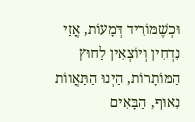וּכְשֶׁמּוֹרִיד דְּמָעוֹת, אֲזַי נִדְחִין וְיוֹצְאִין לַחוּץ הַמּוֹתָרוֹת, הַיְנוּ הַתַּאֲווֹת נִאוּף, הַבָּאִים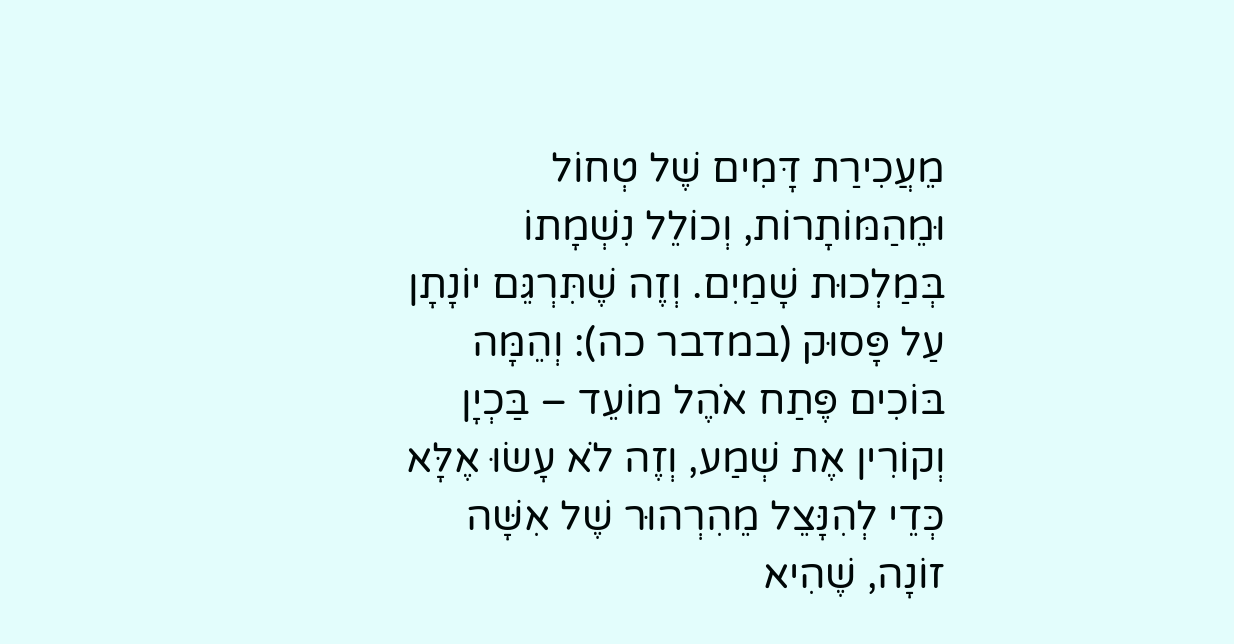מֵעֲכִירַת דָּמִים שֶׁל טְחוֹל וּמֵהַמּוֹתָרוֹת, וְכוֹלֵל נִשְׁמָתוֹ בְּמַלְכוּת שָׁמַיִם. וְזֶה שֶׁתִּרְגֵּם יוֹנָתָן עַל פָּסוּק (במדבר כה): וְהֵמָּה בּוֹכִים פֶּתַח אֹהֶל מוֹעֵד – בַּכְיָן וְקוֹרִין אֶת שְׁמַע, וְזֶה לֹא עָשׂוּ אֶלָּא כְּדֵי לְהִנָּצֵל מֵהִרְהוּר שֶׁל אִשָּׁה זוֹנָה, שֶׁהִיא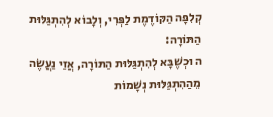קְלִפָּה הַקּוֹדֶמֶת לַפְּרִי, וְלָבוֹא לְהִתְגַּלּוּת הַתּוֹרָה:
ה וּכְשֶׁבָּא לְהִתְגַּלּוּת הַתּוֹרָה, אֲזַי נַעֲשֶׂה מֵהַהִתְגַּלּוּת נְשָׁמוֹת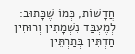חֲדָשׁוֹת, כְּמוֹ שֶׁכָּתוּב: לְמֶעְבַּד נִשְׁמָתִין וְרוּחִין חַדְתִּין בְּתַרְתֵּין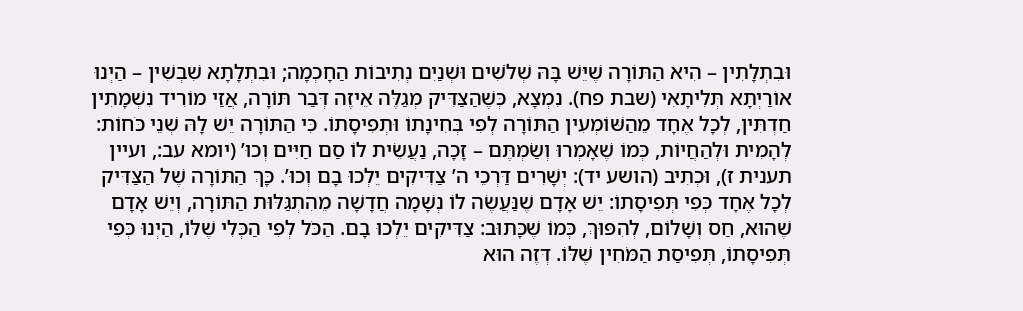וּבִתְלָתִין – הִיא הַתּוֹרָה שֶׁיֵּשׁ בָּהּ שְׁלֹשִׁים וּשְׁנַיִם נְתִיבוֹת הַחָכְמָה; וּבִתְלָתָא שִׁבְשִׁין – הַיְנוּ אוֹרַיְתָא תְּלִיתָאִי (שבת פח). נִמְצָא, כְּשֶׁהַצַּדִּיק מְגַלֶּה אֵיזֶה דְּבַר תּוֹרָה, אֲזַי מוֹרִיד נִשְׁמָתִין חַדְתִּין, לְכָל אֶחָד מֵהַשּׁוֹמְעִין הַתּוֹרָה לְפִי בְּחִינָתוֹ וּתְפִיסָתוֹ. כִּי הַתּוֹרָה יֵשׁ לָהּ שְׁנֵי כֹּחוֹת: לְהָמִית וּלְהַחֲיוֹת, כְּמוֹ שֶׁאָמְרוּ וְשַׂמְתֶּם – זָכָה, נַעֲשֵׂית לוֹ סַם חַיִּים וְכוּ’ (יומא עב:, ועיין תענית ז), וּכְתִיב (הושע יד): יְשָׁרִים דַּרְכֵי ה’ צַדִּיקִים יֵלְכוּ בָם וְכוּ’. כָּךְ הַתּוֹרָה שֶׁל הַצַּדִּיק לְכָל אֶחָד כְּפִי תְּפִיסָתוֹ: יֵשׁ אָדָם שֶׁנַּעֲשֶׂה לוֹ נְשָׁמָה חֲדָשָׁה מֵהִתְגַּלּוּת הַתּוֹרָה, וְיֵשׁ אָדָם שֶׁהוּא, חַס וְשָׁלוֹם, לְהִפּוּךְ, כְּמוֹ שֶׁכָּתוּב: צַדִּיקִים יֵלְכוּ בָם. הַכֹּל לְפִי הַכְּלִי שֶׁלּוֹ, הַיְנוּ כְּפִי תְּפִיסָתוֹ, תְּפִיסַת הַמֹּחִין שֶׁלּוֹ. דְּזֶה הוּא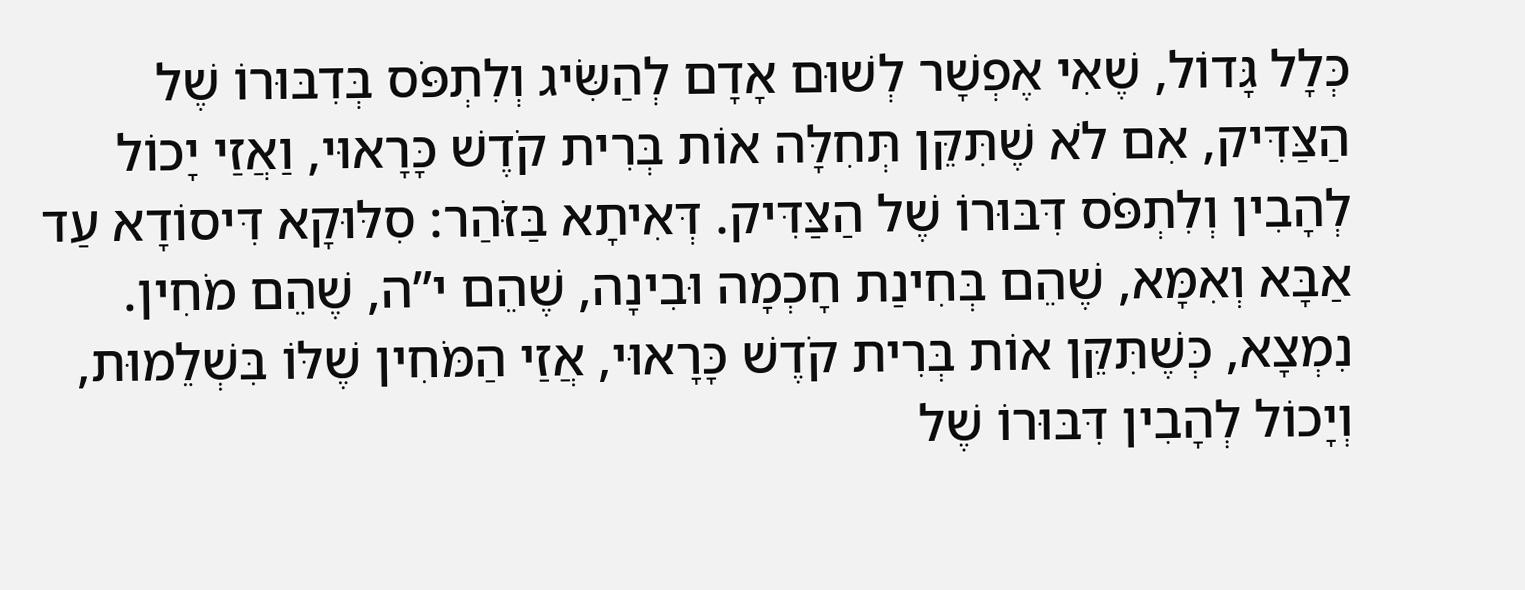כְּלָל גָּדוֹל, שֶׁאִי אֶפְשָׁר לְשׁוּם אָדָם לְהַשִּׂיג וְלִתְפֹּס בְּדִבּוּרוֹ שֶׁל הַצַּדִּיק, אִם לֹא שֶׁתִּקֵּן תְּחִלָּה אוֹת בְּרִית קֹדֶשׁ כָּרָאוּי, וַאֲזַי יָכוֹל לְהָבִין וְלִתְפֹּס דִּבּוּרוֹ שֶׁל הַצַּדִּיק. דְּאִיתָא בַּזֹּהַר: סִלּוּקָא דִּיסוֹדָא עַד אַבָּא וְאִמָּא, שֶׁהֵם בְּחִינַת חָכְמָה וּבִינָה, שֶׁהֵם י”ה, שֶׁהֵם מֹחִין. נִמְצָא, כְּשֶׁתִּקֵּן אוֹת בְּרִית קֹדֶשׁ כָּרָאוּי, אֲזַי הַמֹּחִין שֶׁלּוֹ בִּשְׁלֵמוּת, וְיָכוֹל לְהָבִין דִּבּוּרוֹ שֶׁל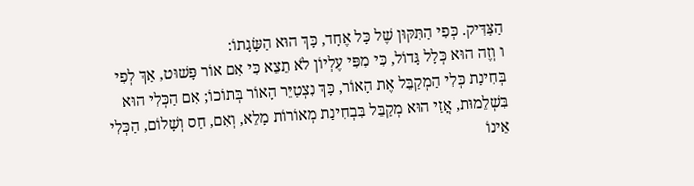הַצַּדִּיק. כְּפִי הַתִּקּוּן שֶׁל כָּל אֶחָד, כָּךְ הוּא הַשָּׂגָתוֹ:
ו וְזֶה הוּא כְּלָל גָּדוֹל, כִּי מִפִּי עֶלְיוֹן לֹא תֵצֵא כִּי אִם אוֹר פָּשׁוּט, אַךְ לְפִי בְּחִינַת כְּלִי הַמְקַבֵּל אֶת הָאוֹר, כָּךְ נִצְטַיֵּר הָאוֹר בְּתוֹכוֹ; אִם הַכְּלִי הוּא בִּשְׁלֵמוּת, אֲזַי הוּא מְקַבֵּל בִּבְחִינַת מְאוֹרוֹת מָלֵא, וְאִם, חַס וְשָׁלוֹם, הַכְּלִי אֵינוֹ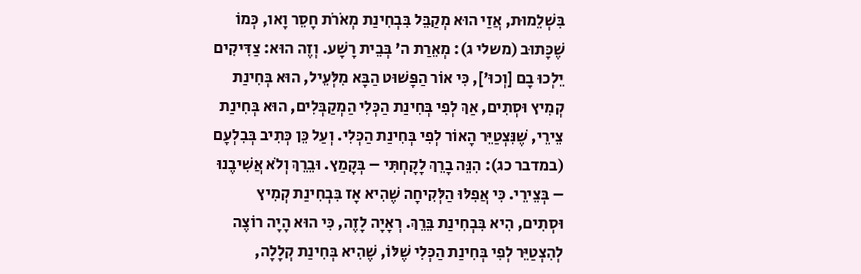בִּשְׁלֵמוּת, אֲזַי הוּא מְקַבֵּל בִּבְחִינַת מְאֹרֹת חָסֵר וָאו, כְּמוֹ שֶׁכָּתוּב (משלי ג): מְאֵרַת ה’ בְּבֵית רָשָׁע. וְזֶה הוּא: צַדִּיקִים יֵלְכוּ בָם [וְכוּ'], כִּי אוֹר הַפָּשׁוּט הַבָּא מִלְּעֵיל, הוּא בְּחִינַת קְמִיץ וּסְתִים, אַךְ לְפִי בְּחִינַת הַכְּלִי הַמְקַבְּלִים, הוּא בְּחִינַת צֵירֵי, שֶׁנִּצְטַיֵּר הָאוֹר לְפִי בְּחִינַת הַכְּלִי. וְעַל כֵּן כְּתִיב בְּבִלְעָם (במדבר כג): הִנֵּה בָרֵךְ לָקָחְתִּי – בְּקָמַץ. וּבֵרֵךְ וְלֹא אֲשִׁיבֶנוּ – בְּצֵירֵי. כִּי אֲפִלּוּ הַלְּקִיחָה שֶׁהִיא אָז בִּבְחִינַת קְמִיץ וּסְתִים, הִיא בִּבְחִינַת בֵּרֵךְ. רְאָיָה לָזֶה, כִּי הוּא הָיָה רוֹצֶה לְהִצְטַיֵּר לְפִי בְּחִינַת הַכְּלִי שֶׁלּוֹ, שֶׁהִיא בְּחִינַת קְלָלָה,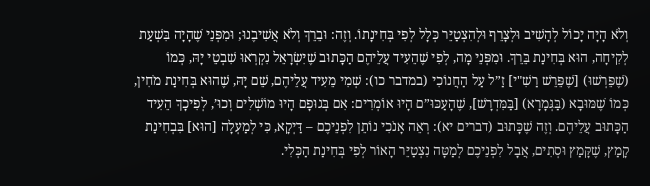וְלֹא הָיָה יָכוֹל לְהָשִׁיב וּלְצָרֵף וּלְהִצְטַיֵּר כְּלָל לְפִי בְּחִינָתוֹ. וְזֶה: וּבֵרֵךְ וְלֹא אֲשִׁיבֶנוּ; וּמִפְּנֵי שֶׁהָיָה בִּשְׁעַת לְקִיחָה, הוּא בְּחִינַת בֵּרֵךְ. וּמִפְּנֵי מָה, לְפִי שֶׁהֵעִיד עֲלֵיהֶם הַכָּתוּב שֶׁיִּשְׂרָאֵל נִקְרְאוּ שִׁבְטֵי יָהּ, כְּמוֹ (שֶׁפֵּרְשׁוּ) [שֶׁפֵּרֵשׁ רַשִׁ"י] זַ”ל עַל הַחֲנוֹכִי (במדבר כו): שְׁמִי מֵעִיד עֲלֵיהֶם, שֵׁם יָהּ, שֶׁהוּא בְּחִינַת מֹחִין, כְּמוֹ שֶׁמּוּבָא (בַּגְּמָרָא) [בַּמִּדְרָשׁ], שֶׁהָעַכּוּ”ם הָיוּ אוֹמְרִים: אִם בְּגוּפָם הָיוּ מוֹשְׁלִים וְכוּ’, לְפִיכָךְ הֵעִיד הַכָּתוּב עֲלֵיהֶם. וְזֶה שֶׁכָּתוּב (דברים יא): רְאֵה אָנֹכִי נוֹתֵן לִפְנֵיכֶם – דַּיְקָא, כִּי לְמַעְלָה [הוּא] בִּבְחִינַת קָמַץ, שֶׁקָּמַץ וּסְתִים, אֲבָל לִפְנֵיכֶם לְמַטָּה נִצְטַיֵּר הָאוֹר לְפִי בְּחִינַת הַכְּלִי.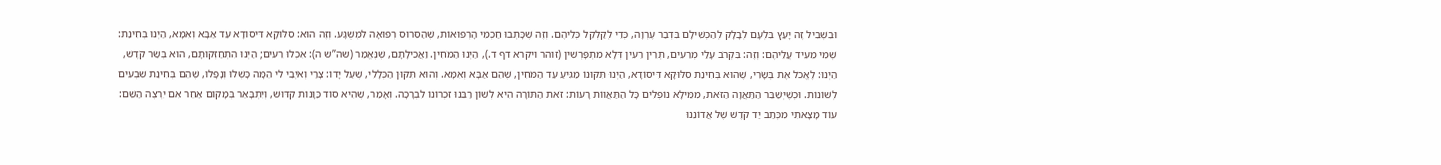וּבִשְׁבִיל זֶה יָעַץ בִּלְעָם לְבָלָק לְהַכְשִׁילָם בִּדְבַר עֶרְוָה, כְּדֵי לְקַלְקֵל כְּלֵיהֶם. וְזֶה שֶׁכָּתְבוּ חַכְמֵי הָרְפוּאוֹת, שֶׁהַסֵּרוּס רְפוּאָה לִמְשֻׁגָּע. וְזֶה הוּא: סִלּוּקָא דִּיסוֹדָא עַד אַבָּא וְאִמָּא, הַיְנוּ בְּחִינַת: שְׁמִי מֵעִיד עֲלֵיהֶם: וְזֶה: בִּקְרֹב עָלַי מְרֵעִים, תְּרֵין רֵעִין דְּלָא מִתְפָּרְשִׁין (זוהר ויקרא דף ד.), הַיְנוּ הַמֹּחִין. וַאֲכִילָתָם, שֶׁנֶּאֱמַר (שה”ש ה): אִכְלוּ רֵעִים; הַיְנוּ הִתְחַזְּקוּתָם, הוּא בְּשַׂר קֹדֶשׁ, הַיְנוּ: לֶאֱכֹל אֶת בְּשָׂרִי, שֶׁהוּא בְּחִינַת סִלּוּקָא דִּיסוֹדָא, הַיְנוּ תִּקּוּנוֹ מַגִּיעַ עַד הַמֹּחִין, שֶׁהֵם אַבָּא וְאִמָּא. וְהוּא תִּקּוּן הַכְּלָלִי, שֶׁעַל יָדוֹ: צָרַי וְאֹיְבַי לִי הֵמָּה כָּשְׁלוּ וְנָפָלוּ, שֶׁהֵם בְּחִינַת שִׁבְעִים לְשׁוֹנוֹת. וּכְשֶׁיְּשַׁבֵּר הַתַּאֲוָה הַזֹּאת, מִמֵּילָא נוֹפְלִים כָּל הַתַּאֲווֹת רָעוֹת: זֹאת הַתּוֹרָה הִיא לְשׁוֹן רַבֵּנוּ זִכְרוֹנוֹ לִבְרָכָה. וְאָמַר, שֶׁהִיא סוֹד כַּוָּנוֹת קִדּוּשׁ, וְיִתְבָּאֵר בְּמָקוֹם אַחֵר אִם יִרְצֶה הַשֵּׁם:
עוֹד מָצָאתִי מִכְּתַב יַד קֹדֶשׁ שֶׁל אֲדוֹנֵנוּ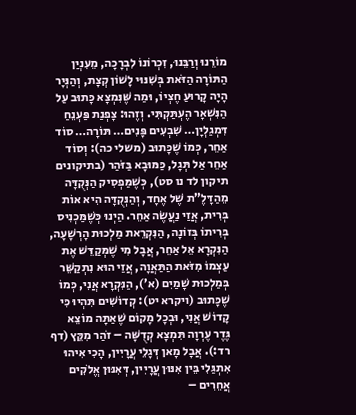מוֹרֵנוּ וְרַבֵּנוּ, זִכְרוֹנוֹ לִבְרָכָה, מֵעִנְיַן הַתּוֹרָה הַזֹּאת בְּשִׁנּוּי לָשׁוֹן קְצָת, וְהַנְּיָר הָיָה קָרוּעַ חֶצְיוֹ, וּמַה שֶּׁנִּמְצָא כָּתוּב עַל הַנִּשְׁאָר הֶעְתַּקְתִּי. וְזֶהוּ: צָפְנַת פַּעְנֵחַ דִּמְגַלְיָן… שִׁבְעִים פָּנִים… תּוֹרָה… סוֹד אַחֵר, כְּמוֹ שֶׁכָּתוּב (משלי כה): וְסוֹד אַחֵר אַל תְּגָל, כַּמּוּבָא בַּזֹּהַר (בתיקונים תיקון לד נו סט), כְּשֶׁמַּפְסִיק הַנְּקֻדָּה מֵהַדָּלֶ”ת שֶׁל אֶחָד, וְהַנְּקֻדָּה הִיא אוֹת בְּרִית, אֲזַי נַעֲשֶׂה אַחֵר. הַיְנוּ כְּשֶׁמַּכְנִיס בְּרִיתוֹ בְּזוֹנָה, הַנִּקְרֵאת מַלְכוּת הָרְשָׁעָה, הַנִּקְרָא אֵל אַחֵר, אֲבָל מִי שֶׁמְּקַדֵּשׁ אֶת עַצְמוֹ מִזֹּאת הַתַּאֲוָה, אֲזַי הוּא נִתְקַשֵּׁר בְּמַלְכוּת שָׁמַיִם (א’), הַנִּקְרָא אֲנִי, כְּמוֹ שֶׁכָּתוּב (ויקרא יט): קְדוֹשִׁים תִּהְיוּ כִּי קָדוֹשׁ אֲנִי, וּבְכָל מָקוֹם שֶׁאַתָּה מוֹצֵא גֶּדֶר עֶרְוָה תִּמְצָא קְדֻשָּׁה – זֹהַר מִקֵּץ (דף רד:). אֲבָל מָאן דְּגָלֵי עֲרָיִין, הָכִי אִיהוּ אִתְגַּלִי בֵּין אִנּוּן עֲרָיִין, דְּאִנּוּן אֱלֹקִים אֲחֵרִים –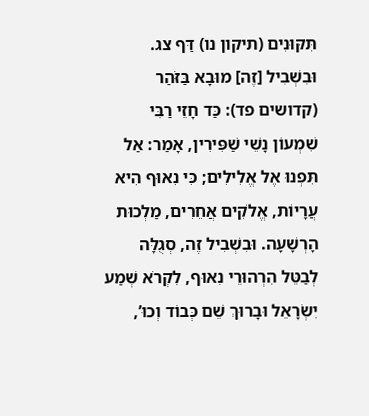תִּקּוּנִים (תיקון נו) דַּף צג. וּבִשְׁבִיל [זֶה] מוּבָא בַּזֹּהַר (קדושים פד): כַּד חָזֵי רַבִּי שִׁמְעוֹן נָשֵׁי שַׁפִּירִין, אָמַר: אַל תִּפְנוּ אֶל אֱלִילִים; כִּי נִאוּף הִיא עֲרָיוֹת, אֱלֹקִים אֲחֵרִים, מַלְכוּת הָרְשָׁעָה. וּבִשְׁבִיל זֶה, סְגֻלָּה לְבַטֵּל הִרְהוּרֵי נִאוּף, לִקְרֹא שְׁמַע יִשְׂרָאֵל וּבָרוּךְ שֵׁם כְּבוֹד וְכוּ’,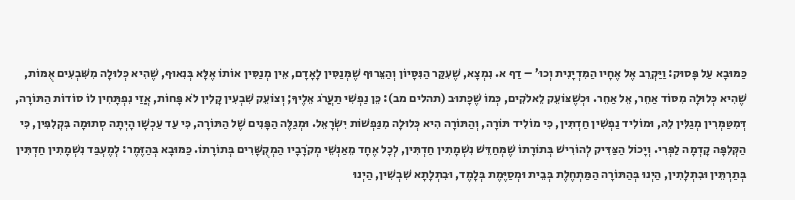כַּמּוּבָא עַל פָּסוּק: וַיַּקְרֵב אֶל אֶחָיו הַמִּדְיָנִית וְכוּ’ – דַף א. נִמְצָא, שֶׁעִקַּר הַנִּסָּיוֹן וְהַצֵּרוּף שֶׁמְּנַסִּין לָאָדָם, אֵין מְנַסִּין אוֹתוֹ אֶלָּא בְּנִאוּף, שֶׁהִיא כְּלוּלָה מִשִּׁבְעִים אֻמּוֹת, שֶׁהִיא כְּלוּלָה מִסּוֹד אַחֵר, אֵל אַחֵר. וּכְשֶׁצּוֹעֵק לֵאלֹקִים, כְּמוֹ שֶׁכָּתוּב (תהלים מב): כֵּן נַפְשִׁי תַעֲרֹג אֵלֶיךָ; וְצוֹעֵק שִׁבְעִין קָלִין לֹא פָּחוֹת, אֲזַי נִפְתָּחִין לוֹ סוֹדוֹת הַתּוֹרָה, דְּמִטַּמְּרִין מְגַלִּין לֵהּ, וּמוֹלִיד נַפְשִׁין חַדְתִּין, כִּי מוֹלִיד תּוֹרָה, וְהַתּוֹרָה הִיא כְּלוּלָה מִנַּפְשׁוֹת יִשְׂרָאֵל. וּמְגַלֶּה הַפָּנִים שֶׁל הַתּוֹרָה, כִּי עַד עַכְשָׁו הָיְתָה סְתוּמָה בִּקְלִפִּין, כִּי הַקְּלִפָּה קָדְמָה לַפְּרִי. וְיָכוֹל הַצַּדִּיק לְהוֹרִישׁ בְּתוֹרָתוֹ שֶׁמְּחַדֵּשׁ נִשְׁמָתִין חַדְתִּין, לְכָל אֶחָד מֵאַנְשֵׁי מְקֹרָבָיו הַמְקֻשָּׁרִים בְּתוֹרָתוֹ. כַּמּוּבָא בְּהַזֶּמֶר: לְמֶעְבַּד נִשְׁמָתִין חַדְתִּין בְּתַרְתֵּין וּבִתְלָתִין, הַיְנוּ בְּהַתּוֹרָה הַמַּתְחֶלֶת בְּבֵית וּמְסַיֶּמֶת בְּלָמֶד, וּבִתְלָתָא שִׁבְשִׁין, הַיְנוּ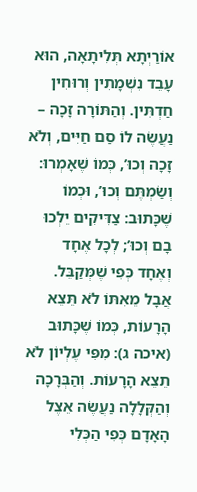אוֹרַיְתָא תְּלִיתָאָה, הוּא עָבֵד נִשְׁמָתִין וְרוּחִין חַדְתִּין. וְהַתּוֹרָה זָכָה – נַעֲשֶׂה לוֹ סַם חַיִּים, וְלֹא זָכָה וְכוּ’, כְּמוֹ שֶׁאָמְרוּ: וְשַׂמְתֶּם וְכוּ’, וּכְמוֹ שֶׁכָּתוּב: צַדִּיקִים יֵלְכוּ בָם וְכוּ’; לְכָל אֶחָד וְאֶחָד כְּפִי שֶׁמְּקַבֵּל. אֲבָל מֵאִתּוֹ לֹא תֵּצֵא הָרָעוֹת, כְּמוֹ שֶׁכָּתוּב (איכה ג): מִפִּי עֶלְיוֹן לֹא תֵצֵא הָרָעוֹת. וְהַבְּרָכָה וְהַקְּלָלָה נַעֲשֶׂה אֵצֶל הָאָדָם כְּפִי הַכְּלִי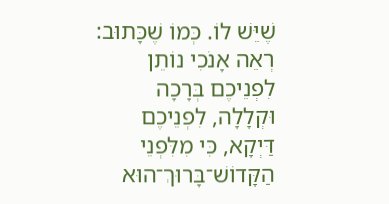שֶׁיֵּשׁ לוֹ. כְּמוֹ שֶׁכָּתוּב: רְאֵה אָנֹכִי נוֹתֵן לִפְנֵיכֶם בְּרָכָה וּקְלָלָה, לִפְנֵיכֶם דַּיְקָא, כִּי מִלִּפְנֵי הַקָּדוֹשׁ־בָּרוּךְ־הוּא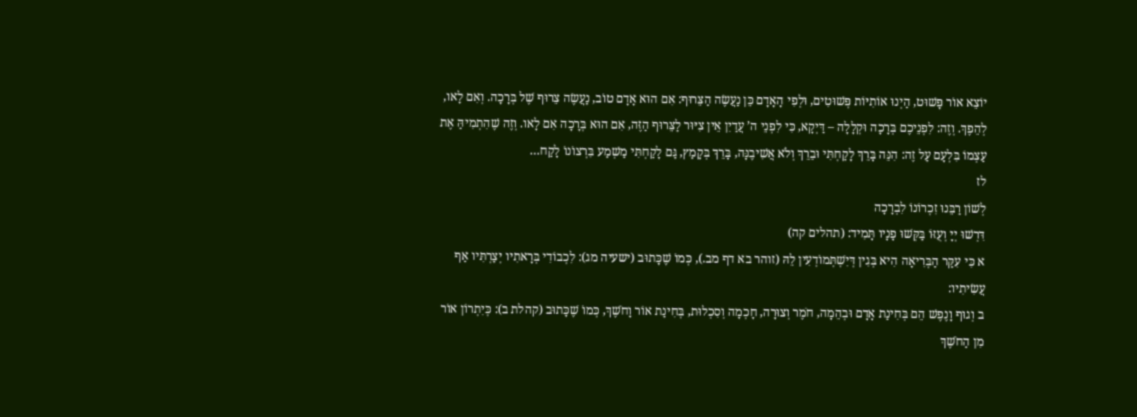יוֹצֵא אוֹר פָּשׁוּט, הַיְנוּ אוֹתִיּוֹת פְּשׁוּטִים, וּלְפִי הָאָדָם כֵּן נַעֲשֶׂה הַצֵּרוּף: אִם הוּא אָדָם טוֹב, נַעֲשֶׂה צֵרוּף שֶׁל בְּרָכָה. וְאִם לָאו, לְהֵפֶךְ. וְזֶה: לִפְנֵיכֶם בְּרָכָה וּקְלָלָה – דַּיְקָא, כִּי לִפְנֵי ה’ עֲדַיִן אֵין צִיּוּר לַצֵּרוּף הַזֶּה, אִם הוּא בְּרָכָה אִם לָאו. וְזֶה שֶׁהִתְמִיהַּ אֶת עַצְמוֹ בִּלְעָם עַל זֶה: הִנֵּה בָּרֵךְ לָקַחְתִּי וּבֵרֵךְ וְלֹא אֲשִׁיבֶנָּה, בָּרֵךְ בְּקָמַץ, גַּם לָקַחְתִּי מַשְׁמַע בִּרְצוֹנוֹ לָקַח…
לז
לְשׁוֹן רַבֵּנוּ זִכְרוֹנוֹ לִבְרָכָה
דִּרְשׁוּ יְיָ וְעֻזּוֹ בַּקְּשׁוּ פָנָיו תָּמִיד: (תהלים קה)
א כִּי עִקַּר הַבְּרִיאָה הִיא בְּגִין דְּיִשְׁתְּמוֹדְעִין לֵהּ (זוהר בא דף מב.), כְּמוֹ שֶׁכָּתוּב (ישעיה מג): לִכְבוֹדִי בְּרָאתִיו יְצַרְתִּיו אַף עֲשִׂיתִיו:
ב וְגוּף וָנֶפֶשׁ הֵם בְּחִינַת אָדָם וּבְהֵמָה, חֹמֶר וְצוּרָה, חָכְמָה וְסִכְלוּת, בְּחִינַת אוֹר וָחֹשֶׁךְ, כְּמוֹ שֶׁכָּתוּב (קהלת ב): כְּיִתְרוֹן אוֹר מִן הַחֹשֶׁךְ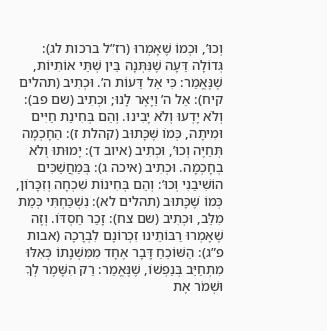וְכוּ’, וּכְמוֹ שֶׁאָמְרוּ (רז”ל ברכות לג): גְּדוֹלָה דֵּעָה שֶׁנִּתְּנָה בֵּין שְׁתֵּי אוֹתִיּוֹת, שֶׁנֶּאֱמַר: כִּי אֵל דֵּעוֹת ה’. וּכְתִיב (תהלים קיח): אֵל ה’ וַיָּאֶר לָנוּ; וּכְתִיב (שם פב): וְלֹא יָדְעוּ וְלֹא יָבִינוּ. וְהֵם בְּחִינַת חַיִּים וּמִיתָה, כְּמוֹ שֶׁכָּתוּב (קהלת ז): הַחָכְמָה תְּחַיֶּה וְכוּ’, וּכְתִיב (איוב ד): יָמוּתוּ וְלֹא בְחָכְמָה. וּכְתִיב (איכה ג): בְּמַחֲשַׁכִּים הוֹשִׁיבַנִי וְכוּ’: וְהֵם בְּחִינוֹת שִׁכְחָה וְזִכָּרוֹן, כְּמוֹ שֶׁכָּתוּב (תהלים לא): נִשְׁכַּחְתִּי כְּמֵת מִלֵּב, וּכְתִיב (שם צח): זָכַר חַסְדּוֹ. וְזֶה שֶׁאָמְרוּ רַבּוֹתֵינוּ זִכְרוֹנָם לִבְרָכָה (אבות פ”ג): הַשּׁוֹכֵחַ דָּבָר אֶחָד מִמִּשְׁנָתוֹ כְּאִלּוּ מִתְחַיֵּב בְּנַפְשׁוֹ, שֶׁנֶּאֱמַר: רַק הִשָּׁמֶר לְךָ וּשְׁמֹר אֶת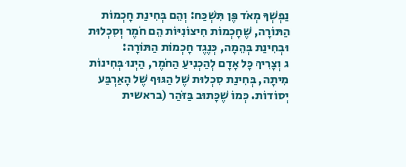נַפְשְׁךָ מְאֹד פֶּן תִּשְׁכַּח: וְהֵם בְּחִינַת חָכְמוֹת הַתּוֹרָה, שֶׁחָכְמוֹת חִיצוֹנִיּוֹת הֵם חֹמֶר וְסִכְלוּת וּבְחִינַת בְּהֵמָה, כְּנֶגֶד חָכְמוֹת הַתּוֹרָה:
ג וְצָרִיךְ כָּל אָדָם לְהַכְנִיעַ הַחֹמֶר, הַיְנוּ בְּחִינוֹת מִיתָה, בְּחִינַת סִכְלוּת שֶׁל הַגּוּף שֶׁל הָאַרְבַּע יְסוֹדוֹת. כְּמוֹ שֶׁכָּתוּב בַּזֹּהַר (בראשית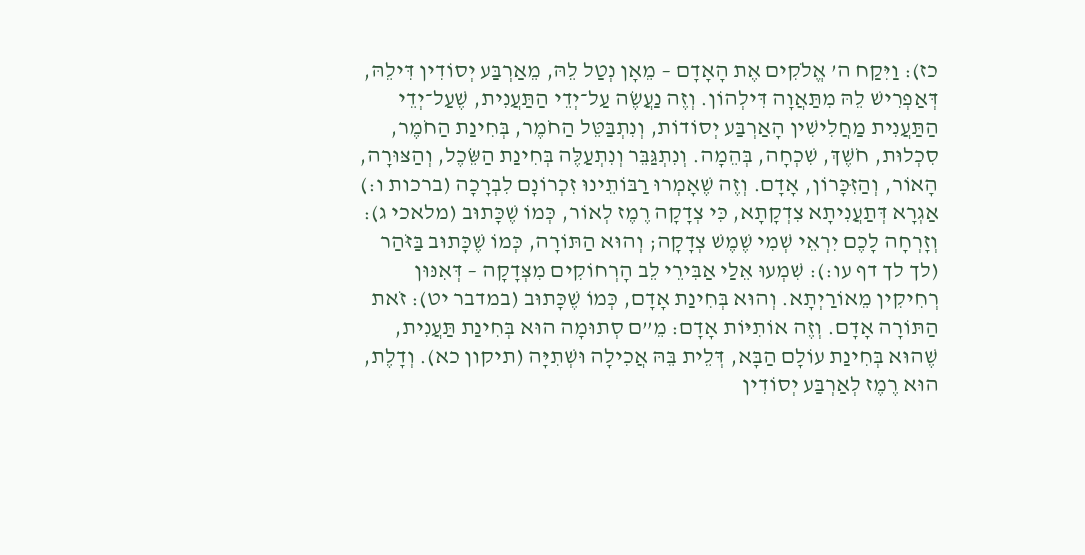כז): וַיִּקַח ה’ אֱלֹקִים אֶת הָאָדָם – מֵאָן נְטַל לֵהּ, מֵאַרְבַּע יְסוֹדִין דִּילֵהּ, דְּאַפְרִישׁ לֵהּ מִתַּאֲוָה דִּילְהוֹן. וְזֶה נַעֲשֶׂה עַל־יְדֵי הַתַּעֲנִית, שֶׁעַל־יְדֵי הַתַּעֲנִית מַחֲלִישִׁין הָאַרְבַּע יְסוֹדוֹת, וְנִתְבַּטֵּל הַחֹמֶר, בְּחִינַת הַחֹמֶר, סִכְלוּת, חֹשֶׁךְ, שִׁכְחָה, בְּהֵמָה. וְנִתְגַּבֵּר וְנִתְעַלֶּה בְּחִינַת הַשֵּׂכֶל, וְהַצּוּרָה, הָאוֹר, וְהַזִּכָּרוֹן, אָדָם. וְזֶה שֶׁאָמְרוּ רַבּוֹתֵינוּ זִכְרוֹנָם לִבְרָכָה (ברכות ו:) אַגְרָא דְּתַעֲנִיתָא צִדְקָתָא, כִּי צְדָקָה רֶמֶז לְאוֹר, כְּמוֹ שֶׁכָּתוּב (מלאכי ג): וְזָרְחָה לָכֶם יִרְאֵי שְׁמִי שֶׁמֶשׁ צְדָקָה; וְהוּא הַתּוֹרָה, כְּמוֹ שֶׁכָּתוּב בַּזֹּהַר (לך לך דף עו:): שִׁמְעוּ אֵלַי אַבִּירֵי לֵב הָרְחוֹקִים מִצְּדָקָה – דְּאִנּוּן רְחִיקִין מֵאוֹרַיְתָא. וְהוּא בְּחִינַת אָדָם, כְּמוֹ שֶׁכָּתוּב (במדבר יט): זֹאת הַתּוֹרָה אָדָם. וְזֶה אוֹתִיּוֹת אָדָם: מֵ”ם סְתוּמָה הוּא בְּחִינַת תַּעֲנִית, שֶׁהוּא בְּחִינַת עוֹלָם הַבָּא, דְּלֵית בֵּהּ אֲכִילָה וּשְׁתִיָּה (תיקון כא). וְדָלֶת, הוּא רֶמֶז לְאַרְבַּע יְסוֹדִין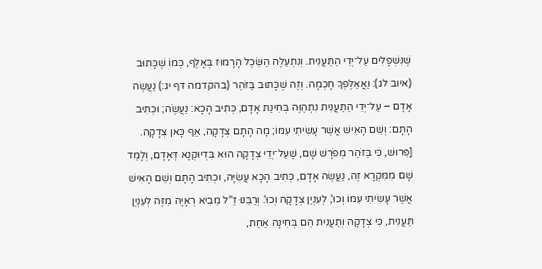שֶׁנִּשְׁפָּלִים עַל־יְדֵי הַתַּעֲנִית. וְנִתְעַלֶּה הַשֵּׂכֶל הָרָמוּז בְּאָלֶף, כְּמוֹ שֶׁכָּתוּב (איוב לג): וַאֲאַלֶּפְךָ חָכְמָה. וְזֶה שֶׁכָּתוּב בַּזֹּהַר (בהקדמה דף יג:) נַעֲשֶׂה אָדָם – עַל־יְדֵי הַתַּעֲנִית נִתְהַוֶּה בְּחִינַת אָדָם, כְּתִיב הָכָא: נַעֲשֶׂה; וּכְתִיב הָתָם: וְשֵׁם הָאִישׁ אֲשֶׁר עָשִׂיתִי עִמּוֹ; מָה הָתָם צְדָקָה, אַף כָּאן צְדָקָה. [פֵּרוּשׁ, כִּי בַּזֹּהַר מְפֹרָשׁ שָׁם, שֶׁעַל־יְדֵי צְדָקָה הוּא בִּדְיוּקְנָא דְּאָדָם, וְלָמַד שָׁם מִמִּקְרָא זֶה, נַעֲשֶׂה אָדָם, כְּתִיב הָכָא עֲשִׂיָּה, וּכְתִיב הָתָם וְשֵׁם הָאִישׁ אֲשֶׁר עָשִׂיתִי עִמּוֹ וְכוּ', לְעִנְיַן צְדָקָה וְכוּ'. וְרַבֵּנוּ זַ"ל מֵבִיא רְאָיָה מִזֶּה לְעִנְיַן תַּעֲנִית, כִּי צְדָקָה וְתַעֲנִית הֵם בְּחִינָה אַחַת,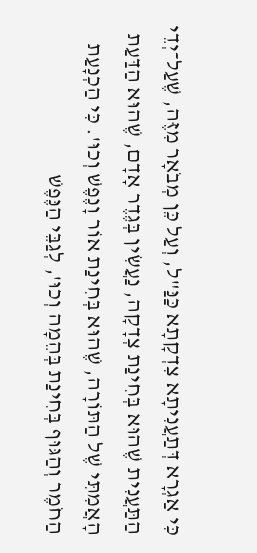כִּי אַגְרָא דְּתַעֲנִיתָא צִדְקָתָא כַּנַּ"ל, וְעַל כֵּן מְבֹאָר מִזֶּה, שֶׁעַל־יְדֵי הַתַּעֲנִית שֶׁהוּא בְּחִינַת צְדָקָה, נַעֲשִׂין בְּגֶדֶר אָדָם, שֶׁהוּא הַדַּעַת הָאֲמִתִּי שֶׁל הַתּוֹרָה, שֶׁהוּא בְּחִינַת אוֹר וָנֶפֶשׁ וְכוּ'. כִּי הַכְנָעַת הַחֹמֶר וְהַגּוּף בְּחִינַת בְּהֵמָה וְכוּ', לְגַבֵּי הַנֶּפֶשׁ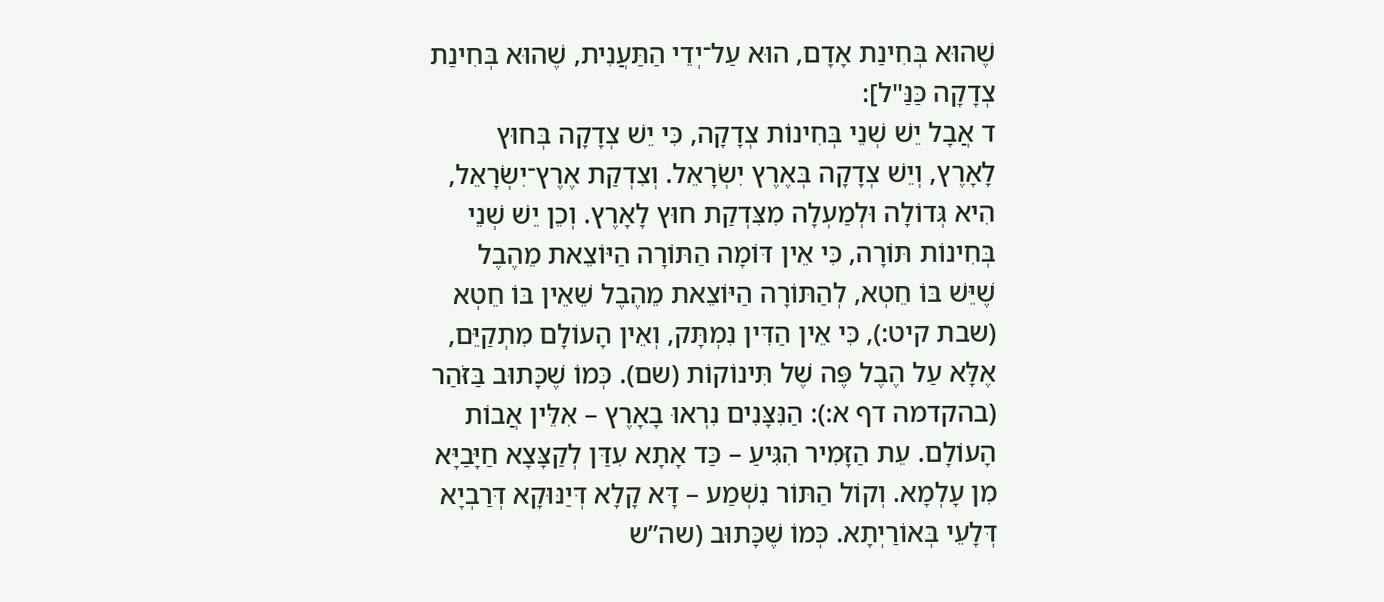שֶׁהוּא בְּחִינַת אָדָם, הוּא עַל־יְדֵי הַתַּעֲנִית, שֶׁהוּא בְּחִינַת צְדָקָה כַּנַּ"ל]:
ד אֲבָל יֵשׁ שְׁנֵי בְּחִינוֹת צְדָקָה, כִּי יֵשׁ צְדָקָה בְּחוּץ לָאָרֶץ, וְיֵשׁ צְדָקָה בְּאֶרֶץ יִשְׂרָאֵל. וְצִדְקַת אֶרֶץ־יִשְׂרָאֵל, הִיא גְּדוֹלָה וּלְמַעְלָה מִצִּדְקַת חוּץ לָאָרֶץ. וְכֵן יֵשׁ שְׁנֵי בְּחִינוֹת תּוֹרָה, כִּי אֵין דּוֹמָה הַתּוֹרָה הַיּוֹצֵאת מֵהֶבֶל שֶׁיֵּשׁ בּוֹ חֵטְא, לְהַתּוֹרָה הַיּוֹצֵאת מֵהֶבֶל שֵׁאֵין בּוֹ חֵטְא (שבת קיט:), כִּי אֵין הַדִּין נִמְתָּק, וְאֵין הָעוֹלָם מִתְקַיֵּם, אֶלָּא עַל הֶבֶל פֶּה שֶׁל תִּינוֹקוֹת (שם). כְּמוֹ שֶׁכָּתוּב בַּזֹּהַר (בהקדמה דף א:): הַנִּצָּנִים נִרְאוּ בָאָרֶץ – אִלֵּין אֲבוֹת הָעוֹלָם. עֵת הַזָּמִיר הִגִּיעַ – כַּד אָתָא עִדַּן לְקַצָּצָא חַיָּבַיָּא מִן עָלְמָא. וְקוֹל הַתּוֹר נִשְׁמַע – דָּא קָלָא דְּיַנּוּקָא דְּרַבְיָא דְּלָעֵי בְּאוֹרַיְתָא. כְּמוֹ שֶׁכָּתוּב (שה”ש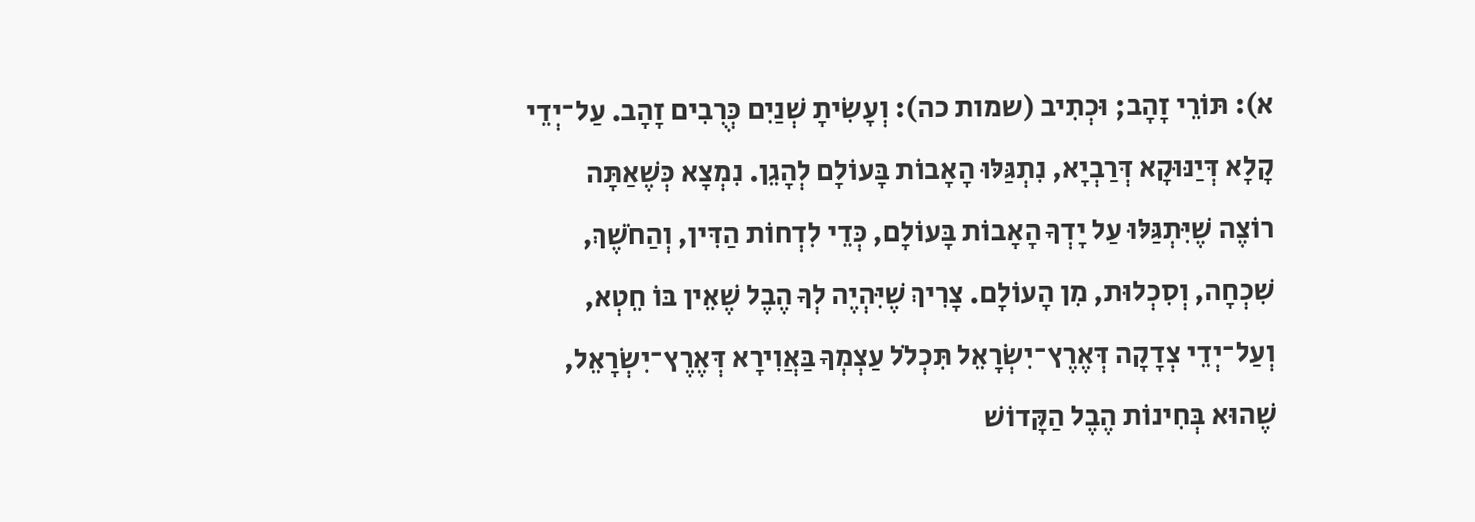א): תּוֹרֵי זָהָב; וּכְתִיב (שמות כה): וְעָשִׂיתָ שְׁנַיִם כְּרֻבִים זָהָב. עַל־יְדֵי קָלָא דְּיַנּוּקָא דְּרַבְיָא, נִתְגַּלּוּ הָאָבוֹת בָּעוֹלָם לְהָגֵן. נִמְצָא כְּשֶׁאַתָּה רוֹצֶה שֶׁיִּתְגַּלּוּ עַל יָדְךָ הָאָבוֹת בָּעוֹלָם, כְּדֵי לִדְחוֹת הַדִּין, וְהַחֹשֶׁךְ, שִׁכְחָה, וְסִכְלוּת, מִן הָעוֹלָם. צָרִיךְ שֶׁיִּהְיֶה לְךָ הֶבֶל שֶׁאֵין בּוֹ חֵטְא, וְעַל־יְדֵי צְדָקָה דְּאֶרֶץ־יִשְׂרָאֵל תִּכְלֹל עַצְמְךָ בַּאֲוִירָא דְּאֶרֶץ־יִשְׂרָאֵל, שֶׁהוּא בְּחִינוֹת הֶבֶל הַקָּדוֹשׁ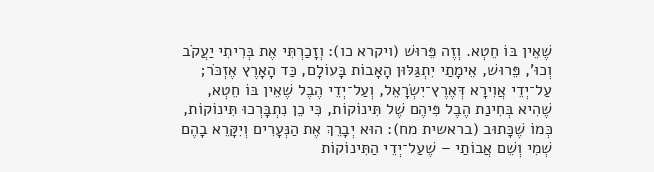שֶׁאֵין בּוֹ חֵטְא. וְזֶה פֵּרוּשׁ (ויקרא כו): וְזָכַרְתִּי אֶת בְּרִיתִי יַעֲקֹב וְכוּ’, פֵּרוּשׁ, אֵימָתַי יִתְגַּלּוּן הָאָבוֹת בָּעוֹלָם, כַּד הָאָרֶץ אֶזְכֹּר; עַל־יְדֵי אֲוִירָא דְּאֶרֶץ־יִשְׂרָאֵל, וְעַל־יְדֵי הֶבֶל שֶׁאֵין בּוֹ חֵטְא, שֶׁהִיא בְּחִינַת הֶבֶל פִּיהֶם שֶׁל תִּינוֹקוֹת, כִּי כֵן נִתְבָּרְכוּ תִּינוֹקוֹת, כְּמוֹ שֶׁכָּתוּב (בראשית מח): הוּא יְבָרֵךְ אֶת הַנְּעָרִים וְיִקָּרֵא בָהֶם שְׁמִי וְשֵׁם אֲבוֹתַי – שֶׁעַל־יְדֵי הַתִּינוֹקוֹת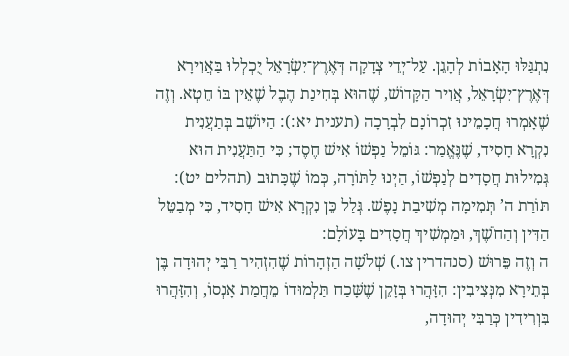נִתְגַּלּוּ הָאָבוֹת לְהָגֵן. עַל־יְדֵי צְדָקָה דְּאֶרֶץ־יִשְׂרָאֵל יֻכְלְלוּ בַּאֲוִירָא דְּאֶרֶץ־יִשְׂרָאֵל, אֲוִיר הַקָּדוֹשׁ, שֶׁהוּא בְּחִינַת הֶבֶל שֶׁאֵין בּוֹ חֵטְא. וְזֶה שֶׁאָמְרוּ חֲכָמֵינוּ זִכְרוֹנָם לִבְרָכָה (תענית יא:): הַיּוֹשֵׁב בְּתַעֲנִית נִקְרָא חָסִיד, שֶׁנֶּאֱמַר: גּוֹמֵל נַפְשׁוֹ אִישׁ חֶסֶד; כִּי הַתַּעֲנִית הוּא גְּמִילוּת חֲסָדִים לְנַפְשׁוֹ, הַיְנוּ לַתּוֹרָה, כְּמוֹ שֶׁכָּתוּב (תהלים יט): תּוֹרַת ה’ תְּמִימָה מְשִׁיבַת נָפֶשׁ. גְּלַל כֵּן נִקְרָא אִישׁ חָסִיד, כִּי מְבַטֵּל הַדִּין וְהַחֹשֶׁךְ, וּמַמְשִׁיךְ חֲסָדִים בָּעוֹלָם:
ה וְזֶה פֵּרוּשׁ (סנהדרין צו.) שְׁלֹשָׁה הַזְהָרוֹת שֶׁהִזְהִיר רַבִּי יְהוּדָה בֶּן בְּתֵירָא מִנְּצִיבִין: הִזָּהֲרוּ בְּזָקֵן שֶׁשָּׁכַח תַּלְמוּדוֹ מֵחֲמַת אָנְסוֹ, וְהִזָּהֲרוּ בִּוְרִידִין כְּרַבִּי יְהוּדָה,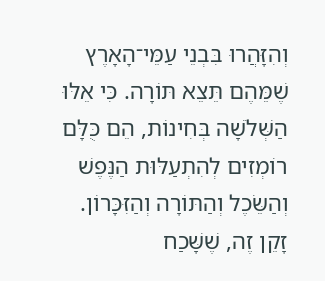וְהִזָּהֲרוּ בִּבְנֵי עַמֵּי־הָאָרֶץ שֶׁמֵּהֶם תֵּצֵא תּוֹרָה. כִּי אֵלּוּ הַשְּׁלֹשָׁה בְּחִינוֹת, הֵם כֻּלָּם רוֹמְזִים לְהִתְעַלּוּת הַנֶּפֶשׁ וְהַשֵּׂכֶל וְהַתּוֹרָה וְהַזִּכָּרוֹן. זָקֵן זֶה, שֶׁשָּׁכַח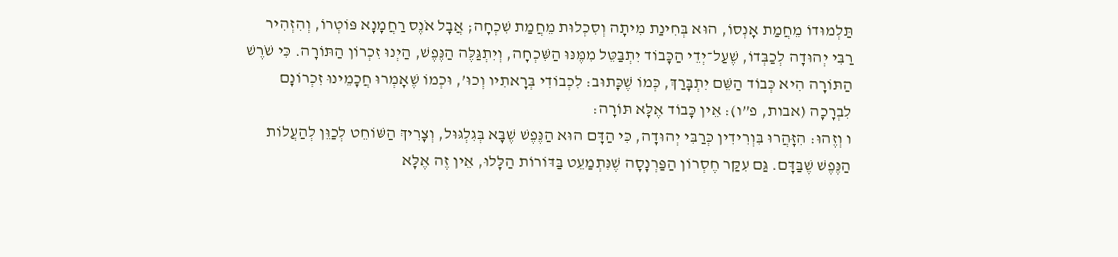תַּלְמוּדוֹ מֵחֲמַת אָנְסוֹ, הוּא בְּחִינַת מִיתָה וְסִכְלוּת מֵחֲמַת שִׁכְחָה; אֲבָל אֹנֶס רַחֲמָנָא פּוֹטְרוֹ, וְהִזְהִיר רַבִּי יְהוּדָה לְכַבְּדוֹ, שֶׁעַל־יְדֵי הַכָּבוֹד יִתְבַּטֵּל מִמֶּנּוּ הַשִּׁכְחָה, וְיִתְגַּלֶּה הַנֶּפֶשׁ, הַיְנוּ זִכְרוֹן הַתּוֹרָה. כִּי שֹׁרֶשׁ הַתּוֹרָה הִיא כְּבוֹד הַשֵּׁם יִתְבָּרַךְ, כְּמוֹ שֶׁכָּתוּב: לִכְבוֹדִי בְּרָאתִיו וְכוּ’, וּכְמוֹ שֶׁאָמְרוּ חֲכָמֵינוּ זִכְרוֹנָם לִבְרָכָה (אבות, פ”ו): אֵין כָּבוֹד אֶלָּא תּוֹרָה:
ו וְזֶהוּ: הִזָּהֲרוּ בִּוְרִידִין כְּרַבִּי יְהוּדָה, כִּי הַדָּם הוּא הַנֶּפֶשׁ שֶׁבָּא בְּגִלְגּוּל, וְצָרִיךְ הַשּׁוֹחֵט לְכַוֵּן לְהַעֲלוֹת הַנֶּפֶשׁ שֶׁבַּדָּם. גַּם עִקַּר חֶסְרוֹן הַפַּרְנָסָה שֶׁנִּתְמַעֵט בַּדּוֹרוֹת הַלָּלוּ, אֵין זֶה אֶלָּא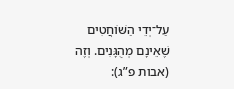עַל־יְדֵי הַשּׁוֹחֲטִים שֶׁאֵינָם מְהֻגָּנִים. וְזֶה (אבות פ”ג):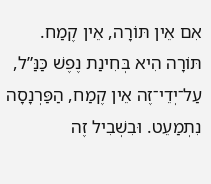אִם אֵין תּוֹרָה, אֵין קֶמַח. תּוֹרָה הִיא בְּחִינַת נֶפֶשׁ כַּנַּ”ל, עַל־יְדֵי־זֶה אֵין קֶמַח, הַפַּרְנָסָה נִתְמַעֵט. וּבִשְׁבִיל זֶה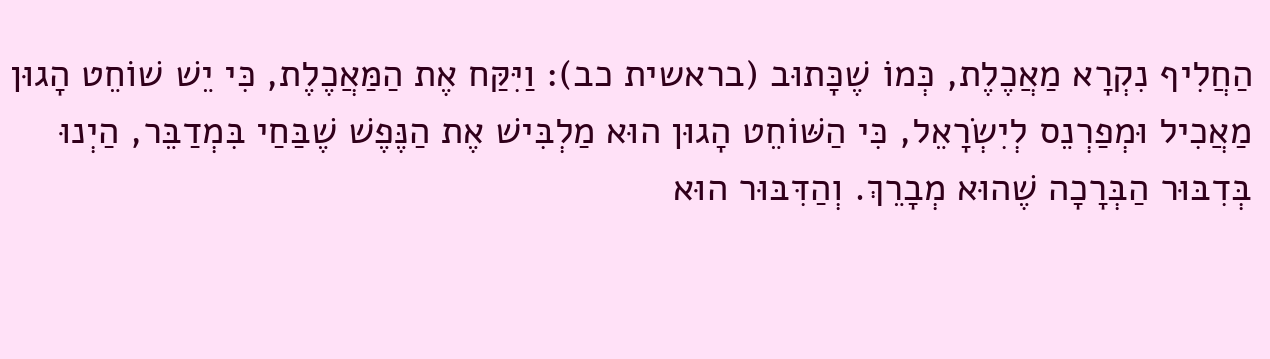הַחֲלִיף נִקְרָא מַאֲכֶלֶת, כְּמוֹ שֶׁכָּתוּב (בראשית כב): וַיִּקַּח אֶת הַמַּאֲכֶלֶת, כִּי יֵשׁ שׁוֹחֵט הָגוּן מַאֲכִיל וּמְפַרְנֵס לְיִשְׂרָאֵל, כִּי הַשּׁוֹחֵט הָגוּן הוּא מַלְבִּישׁ אֶת הַנֶּפֶשׁ שֶׁבַּחַי בִּמְדַבֵּר, הַיְנוּ בְּדִבּוּר הַבְּרָכָה שֶׁהוּא מְבָרֵךְ. וְהַדִּבּוּר הוּא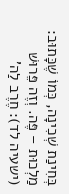בְּחִינַת שְׁכִינָה, כְּמוֹ שֶׁכָּתוּב: מַלְכוּת – פֶּה. וְזֶה פֵּרוּשׁ (ישעיה לד): חֶרֶב לַה’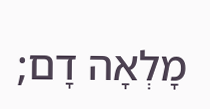מָלְאָה דָם;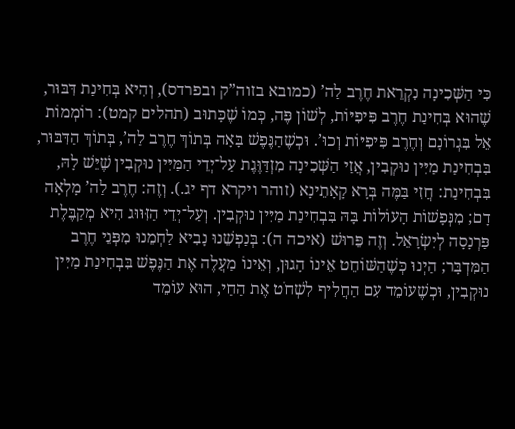כִּי הַשְּׁכִינָה נִקְרֵאת חֶרֶב לַה’ (כמובא בזוה”ק ובפרדס), וְהִיא בְּחִינַת דִּבּוּר, שֶׁהוּא בְּחִינַת חֶרֶב פִּיפִיּוֹת, לְשׁוֹן פֶּה, כְּמוֹ שֶׁכָּתוּב (תהלים קמט): רוֹמְמוֹת אֵל בִּגְרוֹנָם וְחֶרֶב פִּיפִיּוֹת וְכוּ’. וּכְשֶׁהַנֶּפֶשׁ בָּאָה בְּתוֹךְ חֶרֶב לַה’, בְּתוֹךְ הַדִּבּוּר, בִּבְחִינַת מַיִּין נוּקְבִין, אֲזַי הַשְּׁכִינָה מִזְדַּוֶּגֶת עַל־יְדֵי הַמַּיִּין נוּקְבִין שֶׁיֵּשׁ לָהּ, בִּבְחִינַת: חֲזִי בַּמֶּה בְּרָא קָאָתֵינָא (זוהר ויקרא דף יג.). וְזֶה: חֶרֶב לַה’ מָלְאָה דָם; מִנְּפָשׁוֹת הָעוֹלוֹת בָּהּ בִּבְחִינַת מַיִּין נוּקְבִין. וְעַל־יְדֵי הַזִּוּוּג הִיא מְקַבֶּלֶת פַּרְנָסָה לְיִשְׂרָאֵל. וְזֶה פֵּרוּשׁ (איכה ה): בְּנַפְשֵׁנוּ נָבִיא לַחְמֵנוּ מִפְּנֵי חֶרֶב הַמִּדְבָּר; הַיְנוּ כְּשֶׁהַשּׁוֹחֵט אֵינוֹ הָגוּן, וְאֵינוֹ מַעֲלֶה אֶת הַנֶּפֶשׁ בִּבְחִינַת מַיִּין נוּקְבִין, וּכְשֶׁעוֹמֵד עִם הַחֲלִיף לִשְׁחֹט אֶת הַחַי, הוּא עוֹמֵד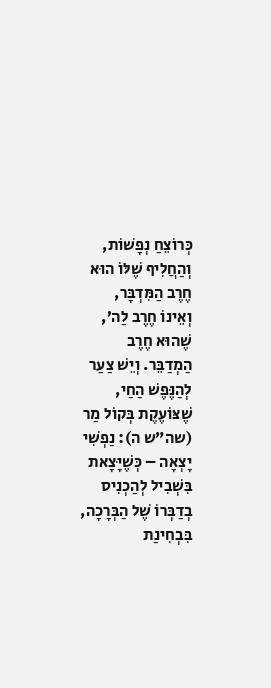כְּרוֹצֵחַ נְפָשׁוֹת, וְהַחֲלִיף שֶׁלּוֹ הוּא חֶרֶב הַמִּדְבָּר, וְאֵינוֹ חֶרֶב לַה’, שֶׁהוּא חֶרֶב הַמְדַבֵּר. וְיֵשׁ צַעַר לְהַנֶּפֶשׁ הַחַי, שֶׁצּוֹעֶקֶת בְּקוֹל מַר (שה”ש ה): נַפְשִׁי יָצְאָה – כְּשֶׁיָּצָאת בִּשְׁבִיל לְהַכְנִיס בְדַבְּרוֹ שֶׁל הַבְּרָכָה, בִּבְחִינַת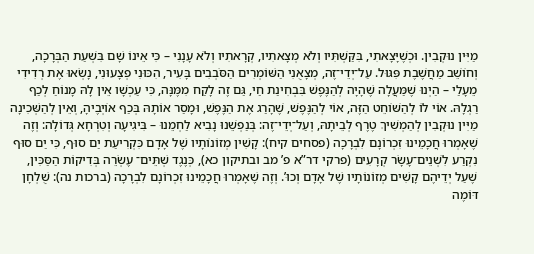מַיִּין נוּקְבִין. וּכְשֶׁיָּצָאתִי, בִּקַּשְׁתִּיו וְלֹא מְצָאתִיו, קְרָאתִיו וְלֹא עָנָנִי – כִּי אֵינוֹ שָׁם בִּשְׁעַת הַבְּרָכָה, וְחוֹשֵׁב מַחֲשֶׁבֶת פִּגּוּל. עַל־יְדֵי־זֶה, מְצָאֻנִי הַשּׁוֹמְרִים הַסֹּבְבִים בָּעִיר, הִכּוּנִי פְצָעוּנִי, נָשְׂאוּ אֶת רְדִידִי מֵעָלַי – הַיְנוּ שֶׁמַּעֲלָה שֶׁהָיָה לְהַנֶּפֶשׁ בִּבְחִינַת חַי, גַּם זֶה לָקַח מִמֶּנָּה, כִּי עַכְשָׁו אֵין לָהּ מָנוֹחַ לְכַף רַגְלָהּ. אוֹי לוֹ לְהַשּׁוֹחֵט הַזֶּה, אוֹי לְהַנֶּפֶשׁ, שֶׁהָרַג אֶת הַנֶּפֶשׁ, וּמָסַר אוֹתָהּ בְּכַף אוֹיְבֶיהָ, וְאֵין לְהַשְּׁכִינָה מַיִּין נוּקְבִין לְהַמְשִׁיךְ טֶרֶף לְבֵיתָהּ, וְעַל־יְדֵי־זֶה: בְּנַפְשֵׁנוּ נָבִיא לַחְמֵנוּ – בִּיגִיעָה וְטִרְחָא גְּדוֹלָה: וְזֶה שֶׁאָמְרוּ חֲכָמֵינוּ זִכְרוֹנָם לִבְרָכָה (פסחים קיח): קָשִׁין מְזוֹנוֹתָיו שֶׁל אָדָם כִּקְרִיעַת יַם סוּף, כִּי יַם סוּף נִקְרַע לִשְׁנֵים־עָשָׂר קְרָעִים (פרקי דר”א פ’ מב ובתיקון כא), כְּנֶגֶד שְׁתֵּים־ עֶשְׂרֵה בְּדִיקוֹת הַסַּכִּין, שֶׁעַל יְדֵיהֶם קָשִׁים מְזוֹנוֹתָיו שֶׁל אָדָם וְכוּ’. וְזֶה שֶׁאָמְרוּ חֲכָמֵינוּ זִכְרוֹנָם לִבְרָכָה (ברכות נה): שֻׁלְחָן דּוֹמֶה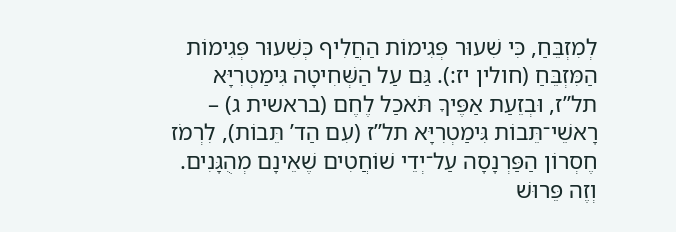לְמִזְבֵּחַ, כִּי שִׁעוּר פְּגִימוֹת הַחֲלִיף כְּשִׁעוּר פְּגִימוֹת הַמִּזְבֵּחַ (חולין יז:). גַּם עַל הַשְּׁחִיטָה גִּימַטְרִיָּא תל”ז, וּבְזֵעַת אַפֶּיךָ תֹּאכַל לֶחֶם (בראשית ג) – רָאשֵׁי־תֵּבוֹת גִּימַטְרִיָּא תל”ז (עִם הַד’ תֵּבוֹת), לִרְמֹז חֶסְרוֹן הַפַּרְנָסָה עַל־יְדֵי שׁוֹחֲטִים שֶׁאֵינָם מְהֻגָּנִים. וְזֶה פֵּרוּשׁ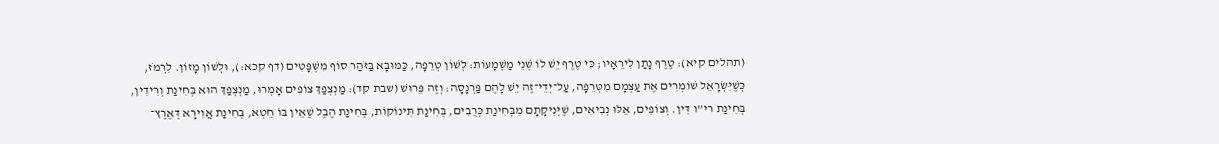(תהלים קיא): טֶרֶף נָתַן לִירֵאָיו; כִּי טֶרֶף יֵשׁ לוֹ שְׁנֵי מַשְׁמָעוֹת: לְשׁוֹן טְרֵפָה, כַּמּוּבָא בַּזֹּהַר סוֹף מִשְׁפָּטִים (דף קכא:), וּלְשׁוֹן מָזוֹן. לִרְמֹז, כְּשֶׁיִּשְׂרָאֵל שׁוֹמְרִים אֶת עַצְמָם מִטְּרֵפָה, עַל־יְדֵי־זֶה יֵשׁ לָהֶם פַּרְנָסָה: וְזֶה פֵּרוּשׁ (שבת קד): מַנְצְפַךְ צוֹפִים אָמְרוּ, מַנְצְפַךְ הוּא בְּחִינַת וְרִידִין, בְּחִינַת רי”ו דִּין. וְצוֹפִים, אֵלּוּ נְבִיאִים, שֶׁיְּנִיקָתָם מִבְּחִינַת כְּרֻבִים, בְּחִינַת תִּינוֹקוֹת, בְּחִינַת הֶבֶל שֶׁאֵין בּוֹ חֵטְא, בְּחִינַת אֲוִירָא דְּאֶרֶץ־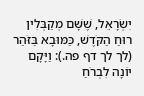יִשְׂרָאֵל, שֶׁשָּׁם מְקַבְּלִין רוּחַ הַקֹּדֶשׁ, כַּמּוּבָא בַּזֹּהַר (לך לך דף פה.): וַיָּקָם יוֹנָה לִבְרֹחַ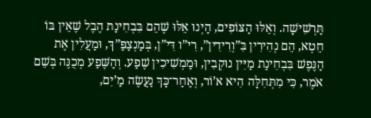תַּרְשִׁישָׁה. וְאֵלּוּ הַצּוֹפִים, הַיְנוּ אֵלּוּ שֶׁהֵם בִּבְחִינַת הֶבֶל שֶׁאֵין בּוֹ חֵטְא, הֵם נְהִירִין בִּ”וְרִידִין”, רִי”ו דִּי”ן, בְּמַנְצַפַּ”ךְ, וּמַעֲלִין אֶת הַנֶּפֶשׁ בִּבְחִינַת מַיִּין נוּקְבִין, וּמַמְשִׁיכִין שֶׁפַע. וְהַשֶּׁפַע מְכֻנֶּה בְּשֵׁם אֹמֶר, כִּי מִתְּחִלָּה הִיא א’וֹר, וְאַחַר־כָּךְ נַעֲשֶׂה מַ’יִם,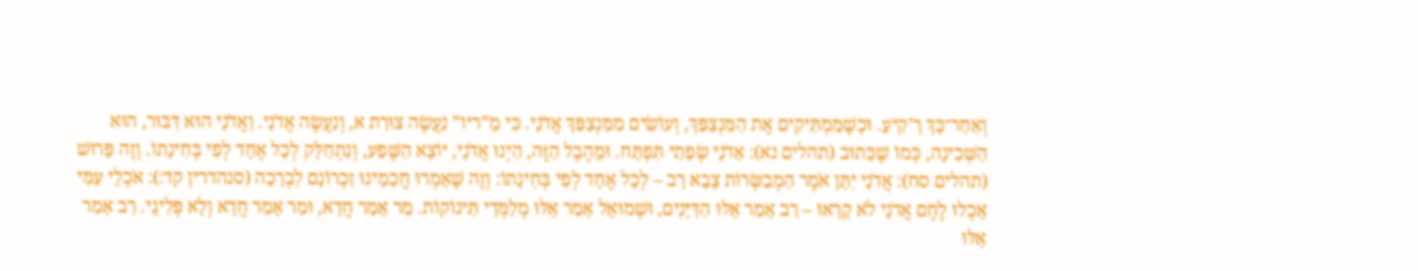וְאַחַר־כָּךְ רָ’קִיעַ. וּכְשֶׁמַּמְתִּיקִים אֶת הַמַּנְצַפַּךְ, וְעוֹשִׂים מִמַּנְצַפַּךְ אֲדֹנָי. כִּי מֵ”ריו” נַעֲשֶׂה צוּרַת א, וְנַעֲשֶׂה אֲדֹנָי. וַאֲדֹנָי הוּא דִּבּוּר, הוּא הַשְּׁכִינָה, כְּמוֹ שֶׁכָּתוּב (תהלים נא): אַדֹנָי שְׂפָתַי תִּפְתָּח. וּמֵהֶבֶל הַזֶּה, הַיְנוּ אֲדֹנָי, יוֹצֵא הַשֶּׁפַע, וְנִתְחַלֵּק לְכָל אֶחָד לְפִי בְּחִינָתוֹ. וְזֶה פֵּרוּשׁ (תהלים סח): אֲדֹנָי יִתֵּן אֹמֶר הַמְבַשְּׂרוֹת צָבָא רָב – לְכָל אֶחָד לְפִי בְּחִינָתוֹ: וְזֶה שֶׁאָמְרוּ חֲכָמֵינוּ זִכְרוֹנָם לִבְרָכָה (סנהדרין קד:): אֹכְלֵי עַמִּי אָכְלוּ לֶחֶם אֲדֹנָי לֹא קָרָאוּ – רַב אָמַר אֵלּוּ הַדַּיָּנִים, וּשְׁמוּאֵל אָמַר אֵלּוּ מְלַמְּדֵי תִּינוֹקוֹת. מַר אָמַר חֲדָא, וּמַר אָמַר חֲדָא וְלָא פְּלִיגֵי. רַב אָמַר אֵלּוּ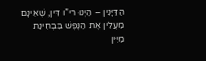הַדַּיָּנִין – הַיְנוּ רי”ו דִּין, שֶׁאֵינָם מַעֲלִין אֶת הַנֶּפֶשׁ בִּבְחִינַת מַיִּין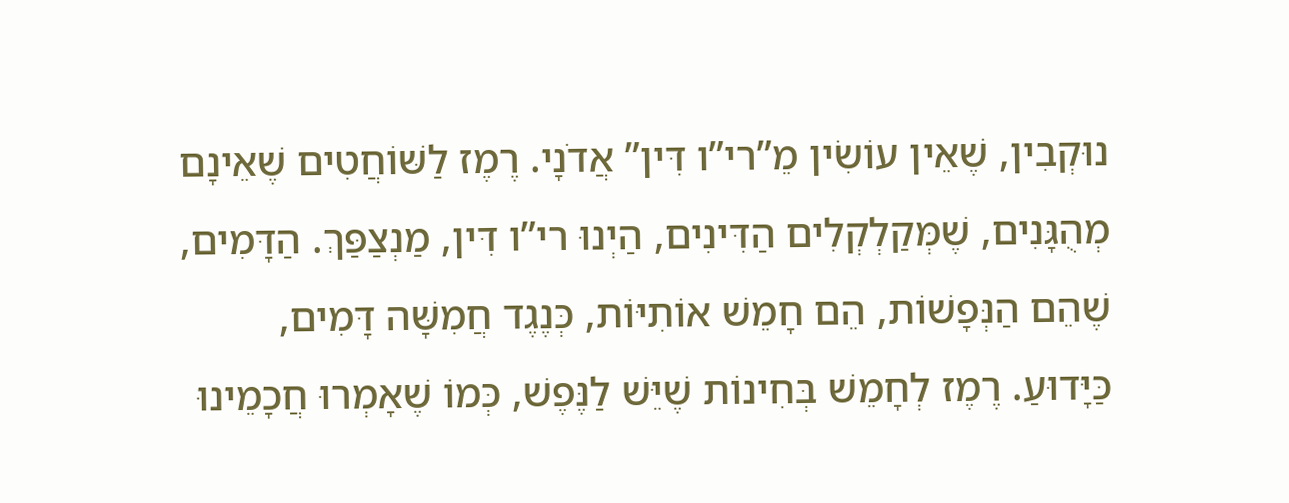נוּקְבִין, שֶׁאֵין עוֹשִׂין מֵ”רי”ו דִּין” אֲדֹנָי. רֶמֶז לַשּׁוֹחֲטִים שֶׁאֵינָם מְהֻגָּנִים, שֶׁמְּקַלְקְלִים הַדִּינִים, הַיְנוּ רי”ו דִּין, מַנְצַפַּךְ. הַדָּמִים, שֶׁהֵם הַנְּפָשׁוֹת, הֵם חָמֵשׁ אוֹתִיּוֹת, כְּנֶגֶד חֲמִשָּׁה דָּמִים, כַּיָּדוּעַ. רֶמֶז לְחָמֵשׁ בְּחִינוֹת שֶׁיֵּשׁ לַנֶּפֶשׁ, כְּמוֹ שֶׁאָמְרוּ חֲכָמֵינוּ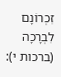זִכְרוֹנָם לִבְרָכָה (ברכות י):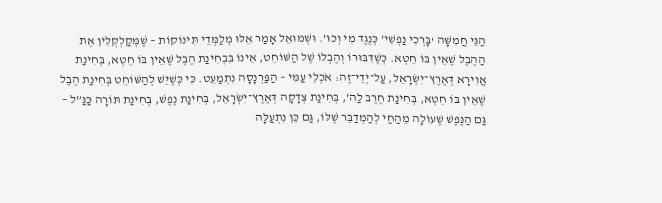הַנֵּי חֲמִשָּׁה ‘בָּרְכִי נַפְשִׁי’ כְּנֶגֶד מִי וְכוּ’. וּשְׁמוּאֵל אָמַר אֵלּוּ מְלַמְּדֵי תִּינוֹקוֹת – שֶׁמְּקַלְקְלִין אֶת הַהֶבֶל שֶׁאֵין בּוֹ חֵטְא. כְּשֶׁדִּבּוּרוֹ וְהֶבְלוֹ שֶׁל הַשּׁוֹחֵט, אֵינוֹ בִּבְחִינַת הֶבֶל שֶׁאֵין בּוֹ חֵטְא, בְּחִינַת אֲוִירָא דְּאֶרֶץ־יִשְׂרָאֵל, עַל־יְדֵי־זֶה: אֹכְלֵי עַמִּי – הַפַּרְנָסָה נִתְמַעֵט. כִּי כְּשֶׁיֵּשׁ לְהַשּׁוֹחֵט בְּחִינַת הֶבֶל שֶׁאֵין בּוֹ חֵטְא, בְּחִינַת חֶרֶב לַה’, בְּחִינַת צְדָקָה דְּאֶרֶץ־יִשְׂרָאֵל, בְּחִינַת נֶפֶשׁ, בְּחִינַת תּוֹרָה כַּנַּ”ל – גַּם הַנֶּפֶשׁ שֶׁעוֹלָה מֵהַחַי לְהַמְדַבֵּר שֶׁלּוֹ, גַּם כֵּן נִתְעַלָּה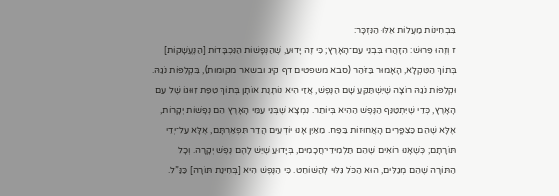בִּבְחִינוֹת מַעֲלוֹת אֵלּוּ הַנִּזְכָּר:
ז וְזֶהוּ פֵּרוּשׁ: הִזָּהֲרוּ בִּבְנֵי עַם־הָאָרֶץ; כִּי זֶה יָדוּעַ, שֶׁהַנְּפָשׁוֹת הַנִּכְבָּדוֹת [הַנֶּעֱשָׁקוֹת] בְּתוֹךְ הַטִּקְלָא, הָאָמוּר בַּזֹּהַר (סבא משפטים דף קיג ובשאר מקומות), בִּקְלִפּוֹת נֹגַהּ. וּקְלִפּוֹת נֹגַהּ רוֹצָה שֶׁיִּשְׁתַּקֵּעַ שָׁם הַנֶּפֶשׁ, אֲזַי הִיא נוֹתֶנֶת אוֹתָן בְּתוֹךְ טִפַּת זִוּוּגוֹ שֶׁל עַם הָאָרֶץ, כְּדֵי שֶׁיִּתְטַנֵּף הַנֶּפֶשׁ הַהִיא בְּיוֹתֵר. נִמְצָא שֶׁבְּנֵי עַמֵּי הָאָרֶץ הֵם נְפָשׁוֹת יְקָרוֹת, אֶלָּא שֶׁהֵם כַּצִּפֳּרִים הָאֲחוּזוֹת בַּפַּח. מֵאַיִן אָנוּ יוֹדְעִים הֲדַר תִּפְאַרְתָּם, אֶלָּא עַל־יְדֵי תּוֹרָתָם; כְּשֶׁאָנוּ רוֹאִים שֶׁהֵם תַּלְמִידֵי־חֲכָמִים, בְּיָדוּעַ שֶׁיֵּשׁ לָהֶם נֶפֶשׁ יְקָרָה. וְכָל הַתּוֹרָה שֶׁהֵם מְגַלִּים, הוּא הַכֹּל גִּלּוּי לְהַשּׁוֹחֵט. כִּי הַנֶּפֶשׁ הִיא [בְּחִינַת תּוֹרָה] כַּנַּ”ל.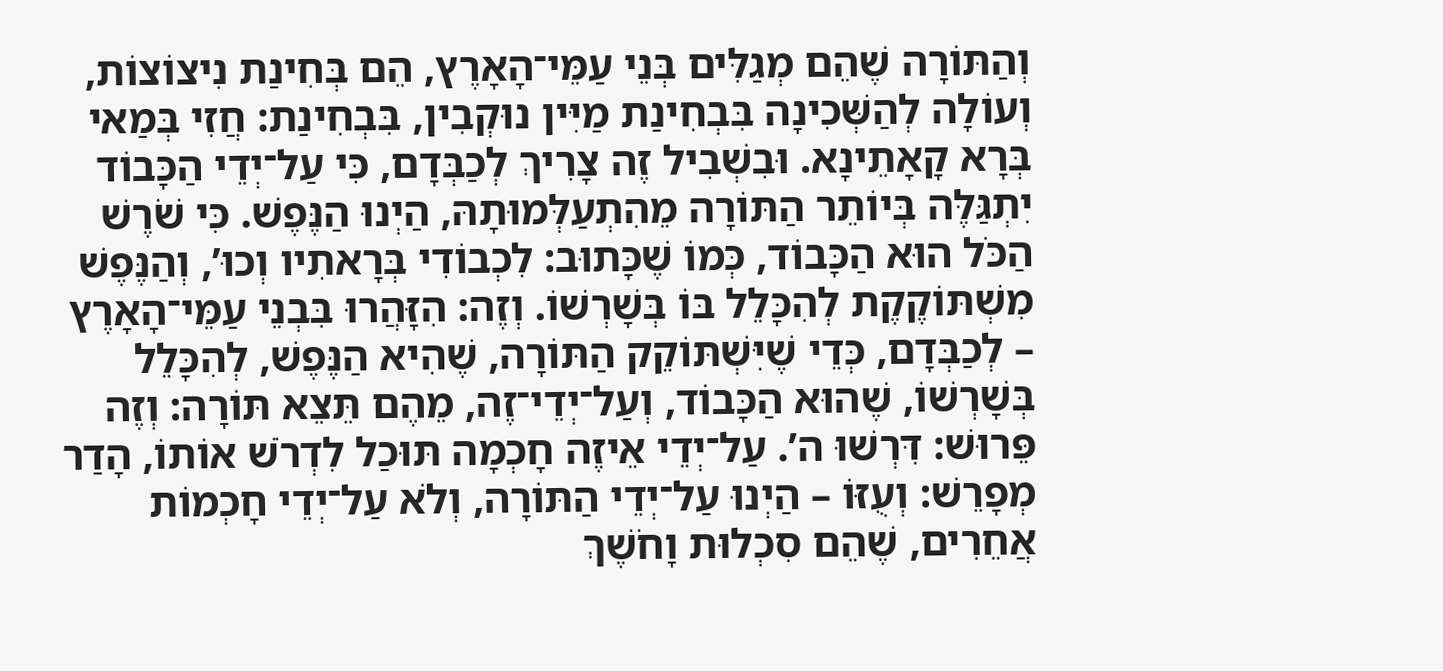וְהַתּוֹרָה שֶׁהֵם מְגַלִּים בְּנֵי עַמֵּי־הָאָרֶץ, הֵם בְּחִינַת נִיצוֹצוֹת, וְעוֹלָה לְהַשְּׁכִינָה בִּבְחִינַת מַיִּין נוּקְבִין, בִּבְחִינַת: חֲזִי בְּמַאי בְּרָא קָאָתֵינָא. וּבִשְׁבִיל זֶה צָרִיךְ לְכַבְּדָם, כִּי עַל־יְדֵי הַכָּבוֹד יִתְגַּלֶּה בְּיוֹתֵר הַתּוֹרָה מֵהִתְעַלְּמוּתָהּ, הַיְנוּ הַנֶּפֶשׁ. כִּי שֹׁרֶשׁ הַכֹּל הוּא הַכָּבוֹד, כְּמוֹ שֶׁכָּתוּב: לִכְבוֹדִי בְּרָאתִיו וְכוּ’, וְהַנֶּפֶשׁ מִשְׁתּוֹקֶקֶת לְהִכָּלֵל בּוֹ בְּשָׁרְשׁוֹ. וְזֶה: הִזָּהֲרוּ בִּבְנֵי עַמֵּי־הָאָרֶץ – לְכַבְּדָם, כְּדֵי שֶׁיִּשְׁתּוֹקֵק הַתּוֹרָה, שֶׁהִיא הַנֶּפֶשׁ, לְהִכָּלֵל בְּשָׁרְשׁוֹ, שֶׁהוּא הַכָּבוֹד, וְעַל־יְדֵי־זֶה, מֵהֶם תֵּצֵא תּוֹרָה: וְזֶה פֵּרוּשׁ: דִּרְשׁוּ ה’. עַל־יְדֵי אֵיזֶה חָכְמָה תּוּכַל לִדְרֹשׁ אוֹתוֹ, הָדַר מְפָרֵשׁ: וְעֻזּוֹ – הַיְנוּ עַל־יְדֵי הַתּוֹרָה, וְלֹא עַל־יְדֵי חָכְמוֹת אֲחֵרִים, שֶׁהֵם סִכְלוּת וָחֹשֶׁךְ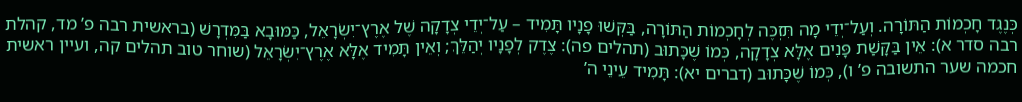כְּנֶגֶד חָכְמוֹת הַתּוֹרָה. וְעַל־יְדֵי מָה תִּזְכֶּה לְחָכְמוֹת הַתּוֹרָה, בַּקְּשׁוּ פָנָיו תָּמִיד – עַל־יְדֵי צְדָקָה שֶׁל אֶרֶץ־יִשְׂרָאֵל, כַּמּוּבָא בַּמִּדְרָשׁ (בראשית רבה פ’ מד, קהלת רבה סדר א): אֵין בַּקָּשַׁת פָּנִים אֶלָּא צְדָקָה, כְּמוֹ שֶׁכָּתוּב (תהלים פה): צֶדֶק לְפָנָיו יְהַלֵּךְ; וְאֵין תָּמִיד אֶלָּא אֶרֶץ־יִשְׂרָאֵל (שוחר טוב תהלים קה, ועיין ראשית חכמה שער התשובה פ’ ו), כְּמוֹ שֶׁכָּתוּב (דברים יא): תָּמִיד עֵינֵי ה’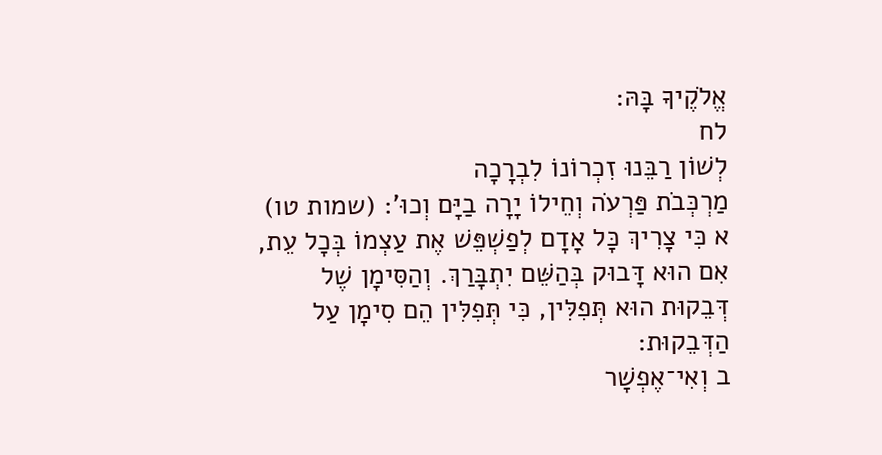אֱלֹקֶיךָ בָּהּ:
לח
לְשׁוֹן רַבֵּנוּ זִכְרוֹנוֹ לִבְרָכָה
מַרְכְּבֹת פַּרְעֹה וְחֵילוֹ יָרָה בַיָּם וְכוּ’: (שמות טו)
א כִּי צָרִיךְ כָּל אָדָם לְפַשְׁפֵּשׁ אֶת עַצְמוֹ בְּכָל עֵת, אִם הוּא דָּבוּק בְּהַשֵּׁם יִתְבָּרַךְ. וְהַסִּימָן שֶׁל דְּבֵקוּת הוּא תְּפִלִּין, כִּי תְּפִלִּין הֵם סִימָן עַל הַדְּבֵקוּת:
ב וְאִי־אֶפְשָׁר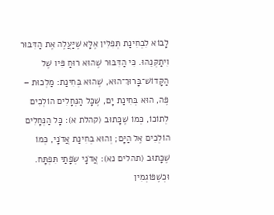לָבוֹא לִבְחִינַת תְּפִלִּין אֶלָּא שֶׁיַּעֲלֶה אֶת הַדִּבּוּר וִיתַקְּנֵהוּ. כִּי הַדִּבּוּר שֶׁהוּא רוּחַ פִּיו שֶׁל הַקָּדוֹשׁ־בָּרוּךְ־הוּא, שֶׁהוּא בְּחִינַת: מַלְכוּת – פֶּה, הוּא בְּחִינַת יָם, שֶׁכָּל הַנְּחָלִים הוֹלְכִים לְתוֹכוֹ, כְּמוֹ שֶׁכָּתוּב (קהלת א): כָּל הַנְּחָלִים הוֹלְכִים אֶל הַיָּם; וְהוּא בְּחִינַת אֲדֹנָי, כְּמוֹ שֶׁכָּתוּב (תהלים נא): אֲדֹנָי שְׂפָתַי תִּפְתָּח. וּכְשֶׁפּוֹגְמִין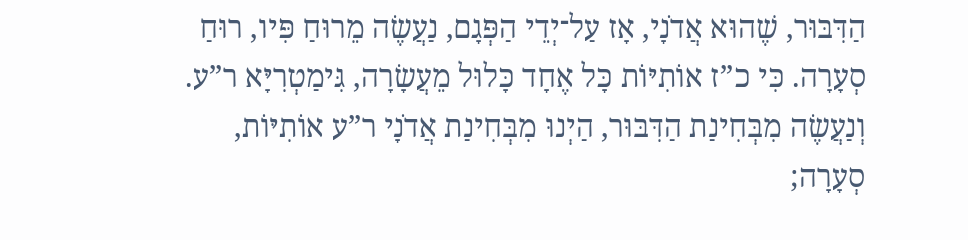הַדִּבּוּר, שֶׁהוּא אֲדֹנָי, אָז עַל־יְדֵי הַפְּגָם, נַעֲשֶׂה מֵרוּחַ פִּיו, רוּחַ סְעָרָה. כִּי כ”ז אוֹתִיּוֹת כָּל אֶחָד כָּלוּל מֵעֲשָׂרָה, גִּימַטְרִיָּא ר”ע. וְנַעֲשֶׂה מִבְּחִינַת הַדִּבּוּר, הַיְנוּ מִבְּחִינַת אֲדֹנָי ר”ע אוֹתִיּוֹת, סְעָרָה;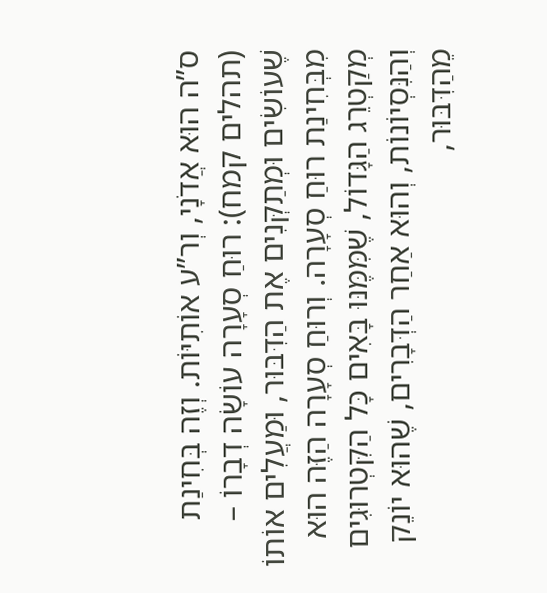ס”ה הוּא אֲדֹנָי, וְר”ע אוֹתִיּוֹת. וְזֶה בְּחִינַת (תהלים קמח): רוּחַ סְעָרָה עוֹשָׂה דְבָרוֹ – שֶׁעוֹשִׂים וּמְתַקְּנִים אֶת הַדִּבּוּר, וּמַעֲלִים אוֹתוֹ מִבְּחִינַת רוּחַ סְעָרָה. וְרוּחַ סְעָרָה הַזֶּה הוּא מְקַטְרֵג הַגָּדוֹל, שֶׁמִּמֶּנּוּ בָּאִים כָּל הַקִּטְרוּגִים וְהַנִּסְיוֹנוֹת, וְהוּא אַחַר הַדְּבָרִים, שֶׁהוּא יוֹנֵק מֵהַדִּבּוּר,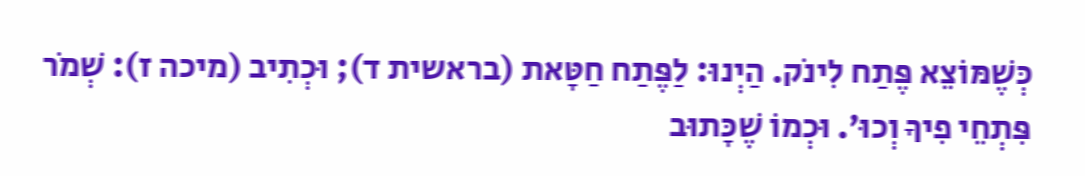כְּשֶׁמּוֹצֵא פֶּתַח לִינֹק. הַיְנוּ: לַפֶּתַח חַטָּאת (בראשית ד); וּכְתִיב (מיכה ז): שְׁמֹר פִּתְחֵי פִיךָ וְכוּ’. וּכְמוֹ שֶׁכָּתוּב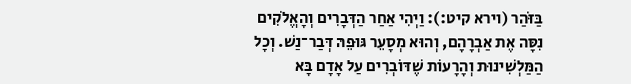בַּזֹּהַר (וירא קיט:): וַיְהִי אַחַר הַדְּבָרִים וְהָאֱלֹקִים נִסָּה אֶת אַבְרָהָם, וְהוּא מְסָעֵר גּוּפֵהּ דְּבַר־נַשׁ. וְכָל הַמַּלְשִׁינוּת וְהָרָעוֹת שֶׁדּוֹבְרִים עַל אָדָם בָּא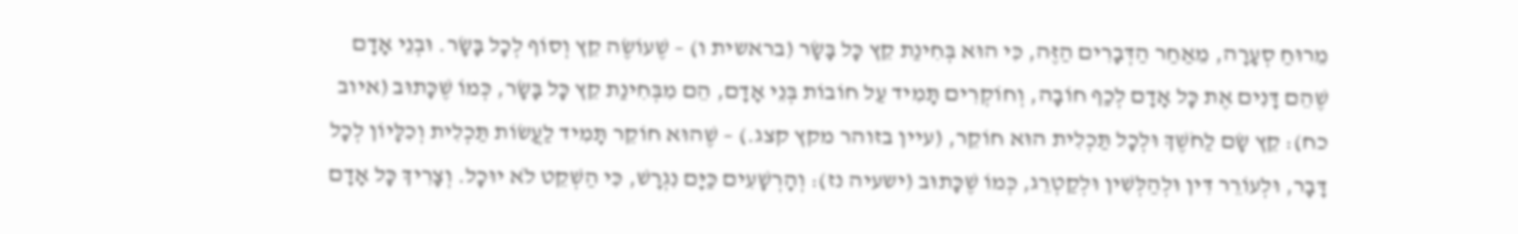מֵרוּחַ סְעָרָה, מֵאַחַר הַדְּבָרִים הַזֶּה, כִּי הוּא בְּחִינַת קֵץ כָּל בָּשָׂר (בראשית ו) – שֶׁעוֹשֶׂה קֵץ וְסוֹף לְכָל בָּשָׂר. וּבְנֵי אָדָם שֶׁהֵם דָּנִים אֶת כָּל אָדָם לְכַף חוֹבָה, וְחוֹקְרִים תָּמִיד עַל חוֹבוֹת בְּנֵי אָדָם, הֵם מִבְּחִינַת קֵץ כָּל בָּשָׂר, כְּמוֹ שֶׁכָּתוּב (איוב כח): קֵץ שָׂם לַחֹשֶׁךְ וּלְכָל תַּכְלִית הוּא חוֹקֵר, (עיין בזוהר מקץ קצג.) – שֶׁהוּא חוֹקֵר תָּמִיד לַעֲשׂוֹת תַּכְלִית וְכִלָּיוֹן לְכָל דָּבָר, וּלְעוֹרֵר דִּין וּלְהַלְּשִׁין וּלְקַטְרֵג, כְּמוֹ שֶׁכָּתוּב (ישעיה נז): וְהָרְשָׁעִים כַּיָּם נִגְרָשׁ, כִּי הַשְׁקֵט לֹא יוּכָל. וְצָרִיךְ כָּל אָדָם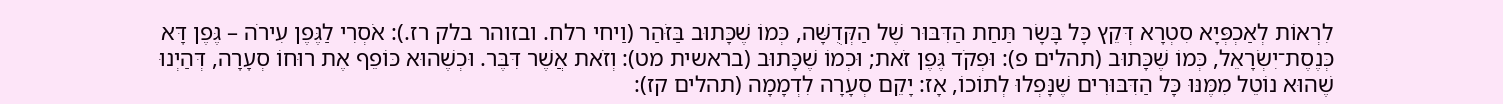לִרְאוֹת לְאַכְפְּיָא סִטְרָא דְּקֵץ כָּל בָּשָׂר תַּחַת הַדִּבּוּר שֶׁל הַקְּדֻשָּׁה, כְּמוֹ שֶׁכָּתוּב בַּזֹּהַר (וַיחי רלח. ובזוהר בלק רז.): אֹסְרִי לַגֶּפֶן עִירֹה – גֶּפֶן דָּא כְּנֶסֶת־יִשְׂרָאֵל, כְּמוֹ שֶׁכָּתוּב (תהלים פ): וּפְקֹד גֶּפֶן זֹאת; וּכְמוֹ שֶׁכָּתוּב (בראשית מט): וְזֹאת אֲשֶׁר דִּבֶּר. וּכְשֶׁהוּא כּוֹפֵף אֶת רוּחוֹ סְעָרָה, דְּהַיְנוּ שֶׁהוּא נוֹטֵל מִמֶּנּוּ כָּל הַדִּבּוּרִים שֶׁנָּפְלוּ לְתוֹכוֹ, אָז: יָקֵם סְעָרָה לִדְמָמָה (תהלים קז):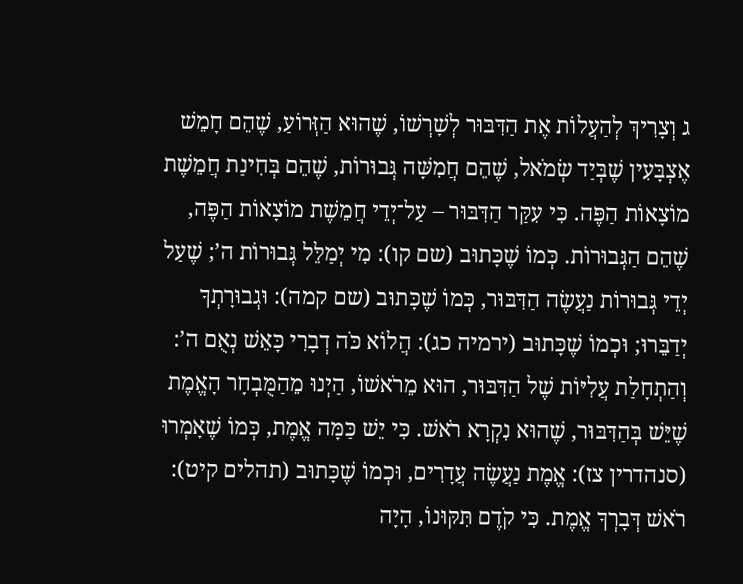ג וְצָרִיךְ לְהַעֲלוֹת אֶת הַדִּבּוּר לְשָׁרְשׁוֹ, שֶׁהוּא הַזְּרוֹעַ, שֶׁהֵם חָמֵשׁ אֶצְבָּעִין שֶׁבְּיַד שְׂמֹאל, שֶׁהֵם חֲמִשָּׁה גְּבוּרוֹת, שֶׁהֵם בְּחִינַת חֲמֵשֶׁת מוֹצָאוֹת הַפֶּה. כִּי עִקַּר הַדִּבּוּר – עַל־יְדֵי חֲמֵשֶׁת מוֹצָאוֹת הַפֶּה, שֶׁהֵם הַגְּבוּרוֹת. כְּמוֹ שֶׁכָּתוּב (שם קו): מִי יְמַלֵּל גְּבוּרוֹת ה’; שֶׁעַל יְדֵי גְּבוּרוֹת נַעֲשֶׂה הַדִּבּוּר, כְּמוֹ שֶׁכָּתוּב (שם קמה): וּגְבוּרָתְךָ יְדַבֵּרוּ; וּכְמוֹ שֶׁכָּתוּב (ירמיה כג): הֲלוֹא כֹּה דְבָרִי כָּאֵשׁ נְאֻם ה’: וְהַתְחָלַת עֲלִיּוֹת שֶׁל הַדִּבּוּר, הוּא מֵרֹאשׁוֹ, הַיְנוּ מֵהַמֻּבְחָר הָאֱמֶת שֶׁיֵּשׁ בְּהַדִּבּוּר, שֶׁהוּא נִקְרָא רֹאשׁ. כִּי יֵשׁ כַּמָּה אֱמֶת, כְּמוֹ שֶׁאָמְרוּ (סנהדרין צז): אֱמֶת נַעֲשֶׂה עֲדָרִים, וּכְמוֹ שֶׁכָּתוּב (תהלים קיט): רֹאשׁ דְּבָרְךָ אֱמֶת. כִּי קֹדֶם תִּקּוּנוֹ, הָיָה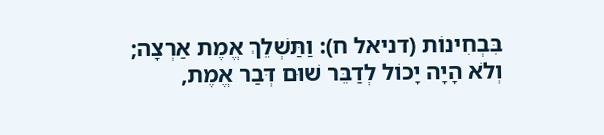בִּבְחִינוֹת (דניאל ח): וַתַּשְׁלֵךְ אֱמֶת אַרְצָה; וְלֹא הָיָה יָכוֹל לְדַבֵּר שׁוּם דְּבַר אֱמֶת,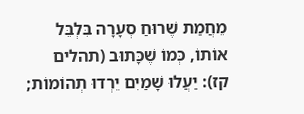מֵחֲמַת שֶׁרוּחַ סְעָרָה בִּלְבֵּל אוֹתוֹ, כְּמוֹ שֶׁכָּתוּב (תהלים קז): יַעֲלוּ שָׁמַיִם יֵרְדוּ תְהוֹמוֹת;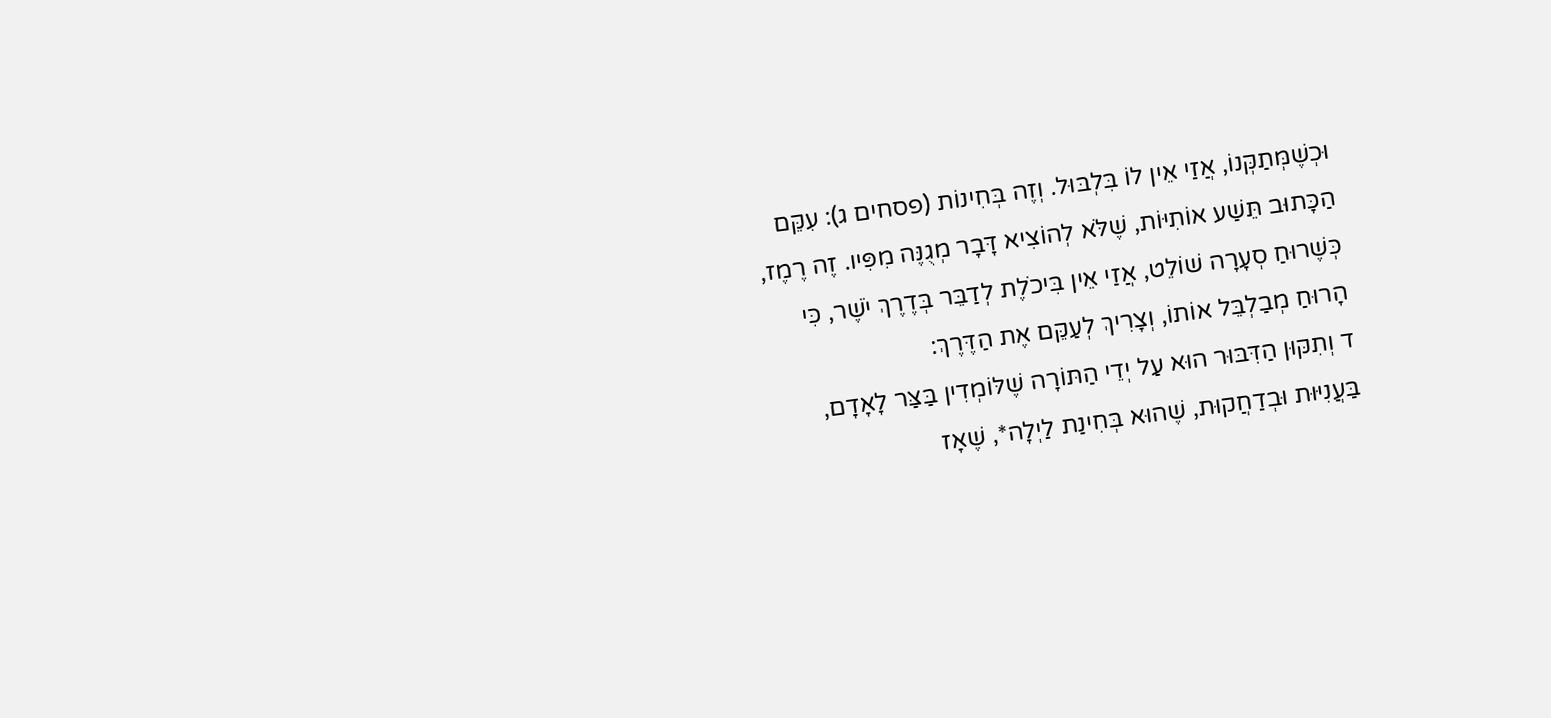וּכְשֶׁמְּתַקְּנוֹ, אֲזַי אֵין לוֹ בִּלְבּוּל. וְזֶה בְּחִינוֹת (פסחים ג): עִקֵּם הַכָּתוּב תֵּשַׁע אוֹתִיּוֹת, שֶׁלֹּא לְהוֹצִיא דָּבָר מְגֻנֶּה מִפִּיו. זֶה רֶמֶז, כְּשֶׁרוּחַ סְעָרָה שׁוֹלֵט, אֲזַי אֵין בִּיכֹלֶת לְדַבֵּר בְּדֶרֶךְ יֹשֶׁר, כִּי הָרוּחַ מְבַלְבֵּל אוֹתוֹ, וְצָרִיךְ לְעַקֵּם אֶת הַדֶּרֶךְ:
ד וְתִקּוּן הַדִּבּוּר הוּא עַל יְדֵי הַתּוֹרָה שֶׁלּוֹמְדִין בַּצַּר לָאָדָם, בַּעֲנִיּוּת וּבְדַחֲקוּת, שֶׁהוּא בְּחִינַת לַיְלָה*, שֶׁאָז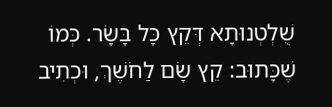שֻׁלְטְנוּתָא דְּקֵץ כָּל בָּשָׂר. כְּמוֹ שֶׁכָּתוּב: קֵץ שָׂם לַחֹשֶׁךְ, וּכְתִיב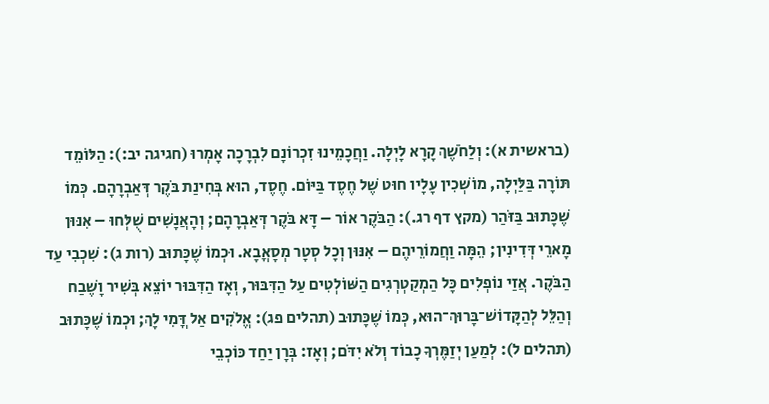(בראשית א): וְלַחֹשֶׁךְ קָרָא לָיְלָה. וַחֲכָמֵינוּ זִכְרוֹנָם לִבְרָכָה אָמְרוּ (חגיגה יב:): הַלּוֹמֵד תּוֹרָה בַּלַּיְלָה, מוֹשְׁכִין עָלָיו חוּט שֶׁל חֶסֶד בַּיּוֹם. חֶסֶד, הוּא בְּחִינַת בֹּקֶר דְּאַבְרָהָם. כְּמוֹ שֶׁכָּתוּב בַּזֹּהַר (מקץ דף רג.): הַבֹּקֶר אוֹר – דָּא בֹּקֶר דְּאַבְרָהָם; וְהָאֲנָשִׁים שֻׁלְּחוּ – אִנּוּן מָארֵי דְּדִינִין; הֵמָּה וַחֲמוֹרֵיהֶם – אִנּוּן וְכָל סְטָר מְסָאֳבָא. וּכְמוֹ שֶׁכָּתוּב (רות ג): שִׁכְבִי עַד הַבֹּקֶר. אֲזַי נוֹפְלִים כָּל הַמְקַטְרְגִים הַשּׁוֹלְטִים עַל הַדִּבּוּר, וְאָז הַדִּבּוּר יוֹצֵא בְּשִׁיר וָשֶׁבַח וְהַלֵּל לְהַקָּדוֹשׁ־בָּרוּךְ־הוּא, כְּמוֹ שֶׁכָּתוּב (תהלים פג): אֱלֹקִים אַל דֳּמִי לָךְ; וּכְמוֹ שֶׁכָּתוּב (תהלים ל): לְמַעַן יְזַמֶּרְךָ כָבוֹד וְלֹא יִדֹּם; וְאָז: בְּרָן יַחַד כּוֹכְבֵי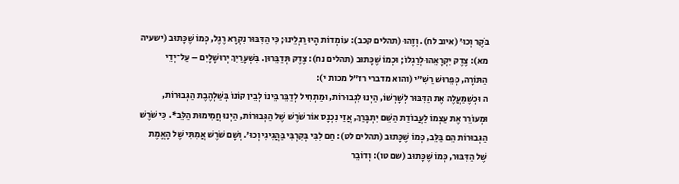בֹּקֶר וְכוּ’ (איוב לח). וְזֶהוּ (תהלים קכב): עוֹמְדוֹת הָיוּ רַגְלֵינוּ; כִּי הַדִּבּוּר נִקְרָא רֶגֶל, כְּמוֹ שֶׁכָּתוּב (ישעיה מא): צֶדֶק יִקְרָאֵהוּ לְרַגְלוֹ; וּכְמוֹ שֶׁכָּתוּב (תהלים נח): צֶדֶק תְּדַבֵּרוּן. בִּשְׁעָרַיִךְ יְרוּשָׁלָיִם – עַל־יְדֵי הַתּוֹרָה, כְּפֵרוּשׁ רַשִׁ”י (והוא מדברי רז”ל מכות י):
ה וּכְשֶׁמַּעֲלֶה אֶת הַדִּבּוּר לְשָׁרְשׁוֹ, הַיְנוּ לִגְבוּרוֹת, וּמַתְחִיל לְדַבֵּר בֵּינוֹ לְבֵין קוֹנוֹ בְּשַׁלְהֶבֶת הַגְּבוּרוֹת, וּמְעוֹרֵר אֶת עַצְמוֹ לַעֲבוֹדַת הַשֵּׁם יִתְבָּרַךְ, אֲזַי נִכְנָס אוֹר שֹׁרֶשׁ שֶׁל הַגְּבוּרוֹת, הַיְנוּ חֲמִימוּת הַלֵּב*. כִּי שֹׁרֶשׁ הַגְּבוּרוֹת הֵם בַּלֵּב, כְּמוֹ שֶׁכָּתוּב (תהלים לט): חַם לִבִּי בְּקִרְבִּי בַּהֲגִיגִי וְכוּ’. וְשָׁם שֹׁרֶשׁ אֲמִתִּי שֶׁל הָאֱמֶת שֶׁל הַדִּבּוּר, כְּמוֹ שֶׁכָּתוּב (שם טו): וְדוֹבֵר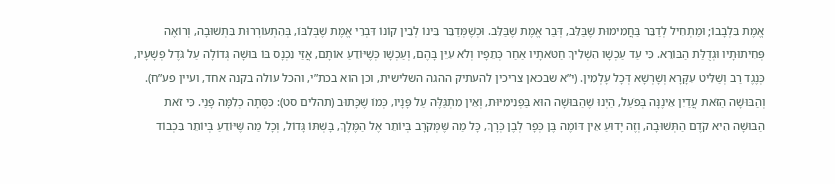אֱמֶת בִּלְבָבוֹ; וּמַתְחִיל לְדַבֵּר בַּחֲמִימוּת שֶׁבַּלֵּב, דְּבַר אֱמֶת שֶׁבַּלֵּב. וּכְשֶׁמְּדַבֵּר בֵּינוֹ לְבֵין קוֹנוֹ דִּבְרֵי אֱמֶת שֶׁבְּלִבּוֹ, בְּהִתְעוֹרְרוּת בִּתְשׁוּבָה, וְרוֹאֶה פְּחִיתוּתָיו וּגְדֻלַּת הַבּוֹרֵא. כִּי עַד עַכְשָׁו הִשְׁלִיךְ חַטֹּאתָיו אַחַר כְּתֵפָיו וְלֹא עִיֵּן בָּהֶם, וְעַכְשָׁו כְּשֶׁיּוֹדֵעַ אוֹתָם, אֲזַי נִכְנָס בּוֹ בּוּשָׁה גְּדוֹלָה עַל גֹּדֶל פְּשָׁעָיו, כְּנֶגֶד רַב וְשַׁלִּיט עִקָּרָא וְשָׁרְשָׁא דְּכָל עָלְמִין. (י”א שבכאן צריכין להעתיק ההגה השלישית, וכן הוא בכת”י, והכל עולה בקנה אחד, ועיין פע”ח). וְהַבּוּשָׁה הַזֹּאת עֲדַיִן אֵינֶנָּה בְּפֹעַל, הַיְנוּ שֶׁהַבּוּשָׁה הוּא בַּפְּנִימִיּוּת, וְאֵין מִתְגַּלֶּה עַל פָּנָיו, כְּמוֹ שֶׁכָּתוּב (תהלים סט): כִּסְּתָה כְלִמָּה פָנַי. כִּי זֹאת הַבּוּשָׁה הִיא קֹדֶם הַתְּשׁוּבָה, וְזֶה יָדוּעַ אֵין דּוֹמֶה בֶּן כְּפָר לְבֶן כְּרָךְ, כָּל מַה שֶּׁמְּקֹרָב בְּיוֹתֵר אֶל הַמֶּלֶךְ, בָּשְׁתּוֹ גָּדוֹל, וְכָל מַה שֶּׁיּוֹדֵעַ בְּיוֹתֵר בִּכְבוֹד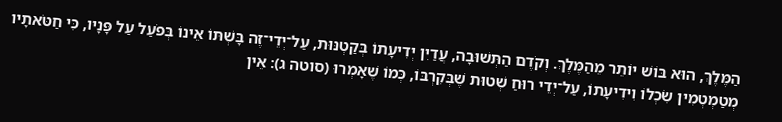הַמֶּלֶךְ, הוּא בּוֹשׁ יוֹתֵר מֵהַמֶּלֶךְ. וְקֹדֶם הַתְּשׁוּבָה, עֲדַיִן יְדִיעָתוֹ בְּקַטְנּוּת, עַל־יְדֵי־זֶה בָּשְׁתּוֹ אֵינוֹ בְּפֹעַל עַל פָּנָיו, כִּי חַטֹּאתָיו מְטַמְטְמִין שִׂכְלוֹ וִידִיעָתוֹ, עַל־יְדֵי רוּחַ שְׁטוּת שֶׁבְּקִרְבּוֹ, כְּמוֹ שֶׁאָמְרוּ (סוטה ג): אֵין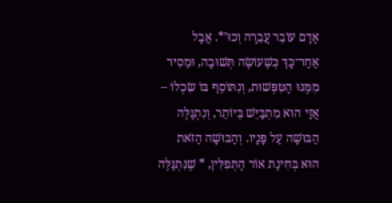אָדָם עוֹבֵר עֲבֵרָה וְכוּ’*. אֲבָל אַחַר־כָּךְ כְּשֶׁעוֹשֶׂה תְּשׁוּבָה, וּמֵסִיר מִמֶּנּוּ הַטִּפְּשׁוּת, וְנִתּוֹסֵף בּוֹ שִׂכְלוֹ – אֲזַי הוּא מִתְבַּיֵּשׁ בְּיוֹתֵר, וְנִתְגַּלֶּה הַבּוּשָׁה עַל פָּנָיו. וְהַבּוּשָׁה הַזֹּאת הוּא בְּחִינַת אוֹר הַתְּפִלִּין, * שֶׁנִּתְגַּלֶּה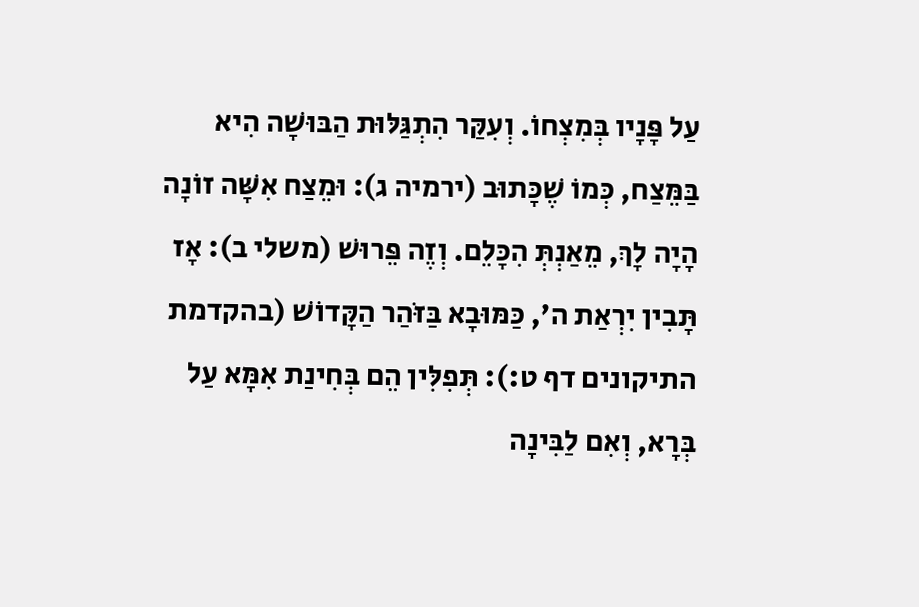עַל פָּנָיו בְּמִצְחוֹ. וְעִקַּר הִתְגַּלּוּת הַבּוּשָׁה הִיא בַּמֵּצַח, כְּמוֹ שֶׁכָּתוּב (ירמיה ג): וּמֵצַח אִשָּׁה זוֹנָה הָיָה לָךְ, מֵאַנְתְּ הִכָּלֵם. וְזֶה פֵּרוּשׁ (משלי ב): אָז תָּבִין יִרְאַת ה’, כַּמּוּבָא בַּזֹּהַר הַקָּדוֹשׁ (בהקדמת התיקונים דף ט:): תְּפִלִּין הֵם בְּחִינַת אִמָּא עַל בְּרָא, וְאִם לַבִּינָה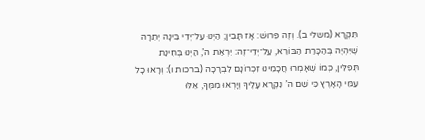תִּקְרָא (משלי ב). וְזֶה פֵּרוּשׁ: אָז תָּבִין; הַיְנוּ עַל־יְדֵי בִּינָה יְתֵרָה שֶׁיִּהְיֶה בְּהַכָּרַת הַבּוֹרֵא, עַל־יְדֵי־זֶה: יִרְאַת ה’, הַיְנוּ בְּחִינַת תְּפִלִּין, כְּמוֹ שֶׁאָמְרוּ חֲכָמֵינוּ זִכְרוֹנָם לִבְרָכָה (ברכות ו): וְרָאוּ כָל עַמֵּי הָאָרֶץ כִּי שֵׁם ה’ נִקְרָא עָלֶיךָ וְיָרְאוּ מִמֶּךָּ, אֵלּוּ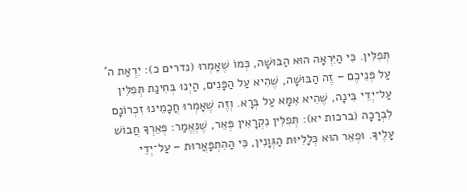תְּפִלִּין. כִּי הַיִּרְאָה הוּא הַבּוּשָׁה, כְּמוֹ שֶׁאָמְרוּ (נדרים כ): יִרְאַת ה’ עַל פְּנֵיכֶם – זֶה הַבּוּשָׁה, שֶׁהִיא עַל הַפָּנִים, הַיְנוּ בְּחִינַת תְּפִלִּין עַל־יְדֵי בִּינָה, שֶׁהִיא אִמָּא עַל בְּרָא. וְזֶה שֶׁאָמְרוּ חֲכָמֵינוּ זִכְרוֹנָם לִבְרָכָה (ברכות יא): תְּפִלִּין נִקְרָאִין פְּאֵר, שֶׁנֶּאֱמַר: פְּאֵרְךָ חֲבוֹשׁ עָלֶיךָ. וּפְאֵר הוּא כְּלָלִיּוּת הַגְּוָנִין, כִּי הַהִתְפָּאֲרוּת – עַל־יְדֵי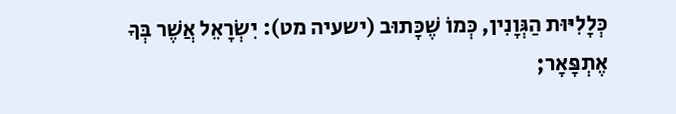כְּלָלִיּוּת הַגְּוָנִין, כְּמוֹ שֶׁכָּתוּב (ישעיה מט): יִשְׂרָאֵל אֲשֶׁר בְּךָ אֶתְפָּאָר;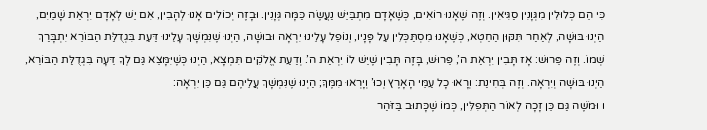כִּי הֵם כְּלוּלִין מִגְּוָנִין סַגִּיאִין. וְזֶה שֶׁאָנוּ רוֹאִים, כְּשֶׁאָדָם מִתְבַּיֵּשׁ נַעֲשֶׂה כַּמָּה גְּוָנִין. וּבָזֶה יְכוֹלִים אָנוּ לְהָבִין, אִם יֵשׁ לְאָדָם יִרְאַת שָׁמַיִם, הַיְנוּ בּוּשָׁה, לְאַחַר תִּקּוּן הַחֵטְא, כְּשֶׁאָנוּ מִסְתַּכְּלִין עַל פָּנָיו, וְנוֹפֵל עָלֵינוּ יִרְאָה וּבוּשָׁה, הַיְנוּ שֶׁנִּמְשָׁךְ עָלֵינוּ דַּעַת בִּגְדֻלַּת הַבּוֹרֵא יִתְבָּרַךְ שְׁמוֹ. וְזֶה פֵּרוּשׁ: אָז תָּבִין יִרְאַת ה’, פֵּרוּשׁ, בָּזֶה תָּבִין שֶׁיֵּשׁ לוֹ יִרְאַת ה’. וְדַעַת אֱלֹקִים תִּמְצָא, הַיְנוּ כְּשֶׁיִּמָּצֵא גַּם לְךָ דֵּעָה בִּגְדֻלַּת הַבּוֹרֵא, הַיְנוּ בּוּשָׁה וְיִרְאָה. וְזֶה בְּחִינַת: וְרָאוּ כָל עַמֵּי הָאָרֶץ וְכוּ’ וְיָרְאוּ מִמֶּךָּ; הַיְנוּ שֶׁנִּמְשָׁךְ עֲלֵיהֶם גַּם כֵּן יִרְאָה:
ו וּמֹשֶׁה גַּם כֵּן זָכָה לְאוֹר הַתְּפִלִּין, כְּמוֹ שֶׁכָּתוּב בַּזֹּהַר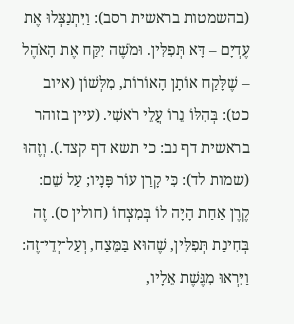(בהשמטות בראשית רסב): וַיִּתְנַצְּלוּ אֶת עֶדְיָם – דָּא תְּפִלִּין. וּמֹשֶׁה יִקַּח אֶת הָאֹהֶל – שֶׁלָּקַח אוֹתָן הָאוֹרוֹת, מִלְּשׁוֹן (איוב כט): בְּהִלּוֹ נֵרוֹ עֲלֵי רֹאשִׁי. (עיין בזוהר בראשית דף נב: כי תשא דף קצד.). וְזֶהוּ (שמות לד): כִּי קָרַן עוֹר פָּנָיו; עַל שֵׁם: קֶרֶן אַחַת הָיָה לוֹ בְּמִצְחוֹ (חולין ס). זֶה בְּחִינַת תְּפִלִּין, שֶׁהוּא בַּמֵּצַח, וְעַל־יְדֵי־זֶה: וַיִּרְאוּ מִגֶּשֶׁת אֵלָיו,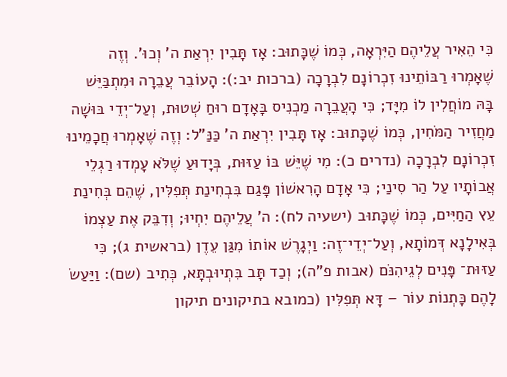כִּי הֵאִיר עֲלֵיהֶם הַיִּרְאָה, כְּמוֹ שֶׁכָּתוּב: אָז תָּבִין יִרְאַת ה’ וְכוּ’. וְזֶה שֶׁאָמְרוּ רַבּוֹתֵינוּ זִכְרוֹנָם לִבְרָכָה (ברכות יב:): הָעוֹבֵר עֲבֵרָה וּמִתְבַּיֵּשׁ בָּהּ מוֹחֲלִין לוֹ מִיָּד; כִּי הָעֲבֵרָה מַכְנִיס בָּאָדָם רוּחַ שְׁטוּת, וְעַל־יְדֵי בּוּשָׁה מַחֲזִיר הַמֹּחִין, כְּמוֹ שֶׁכָּתוּב: אָז תָּבִין יִרְאַת ה’ כַּנַּ”ל: וְזֶה שֶׁאָמְרוּ חֲכָמֵינוּ זִכְרוֹנָם לִבְרָכָה (נדרים כ): מִי שֶׁיֵּשׁ בּוֹ עַזּוּת, בְּיָדוּעַ שֶׁלֹּא עָמְדוּ רַגְלֵי אֲבוֹתָיו עַל הַר סִינַי; כִּי אָדָם הָרִאשׁוֹן פָּגַם בִּבְחִינַת תְּפִלִּין, שֶׁהֵם בְּחִינַת עֵץ הַחַיִּים, כְּמוֹ שֶׁכָּתוּב (ישעיה לח): ה’ עֲלֵיהֶם יִחְיוּ; וְדִבֵּק אֶת עַצְמוֹ בְּאִילָנָא דְּמוֹתָא, וְעַל־יְדֵי־זֶה: וַיְגָרֶשׁ אוֹתוֹ מִגַּן עֵדֶן (בראשית ג); כִּי עַזּוּת־ פָּנִים לְגֵיהִנֹּם (אבות פ”ה); וְכַד תָּב בִּתְיוּבְתָּא, כְּתִיב (שם): וַיַּעַשׂ לָהֶם כָּתְנוֹת עוֹר – דָּא תְּפִלִּין (כמובא בתיקונים תיקון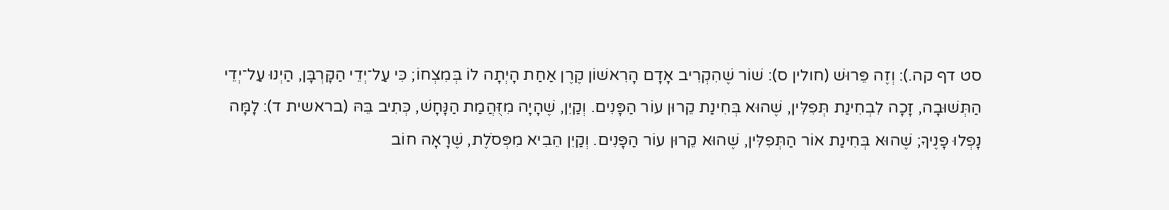סט דף קה.): וְזֶה פֵּרוּשׁ (חולין ס): שׁוֹר שֶׁהִקְרִיב אָדָם הָרִאשׁוֹן קֶרֶן אַחַת הָיְתָה לוֹ בְּמִצְחוֹ; כִּי עַל־יְדֵי הַקָּרְבָּן, הַיְנוּ עַל־יְדֵי הַתְּשׁוּבָה, זָכָה לִבְחִינַת תְּפִלִּין, שֶׁהוּא בְּחִינַת קֵרוּן עוֹר הַפָּנִים. וְקַיִן, שֶׁהָיָה מִזֻּהֲמַת הַנָּחָשׁ, כְּתִיב בֵּהּ (בראשית ד): לָמָּה נָפְלוּ פָנֶיךָ; שֶׁהוּא בְּחִינַת אוֹר הַתְּפִלִּין, שֶׁהוּא קֵרוּן עוֹר הַפָּנִים. וְקַיִן הֵבִיא מִפְּסֹלֶת, שֶׁרָאָה חוֹב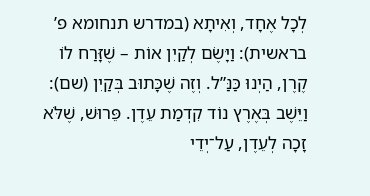לְכָל אֶחָד, וְאִיתָא (במדרש תנחומא פ’ בראשית): וַיָּשֶׂם לְקַיִן אוֹת – שֶׁזָּרַח לוֹ קֶרֶן, הַיְנוּ כַּנַּ”ל. וְזֶה שֶׁכָּתוּב בְּקַיִן (שם): וַיֵּשֶׁב בְּאֶרֶץ נוֹד קִדְמַת עֵדֶן. פֵּרוּשׁ, שֶׁלֹּא זָכָה לְעֵדֶן, עַל־יְדֵי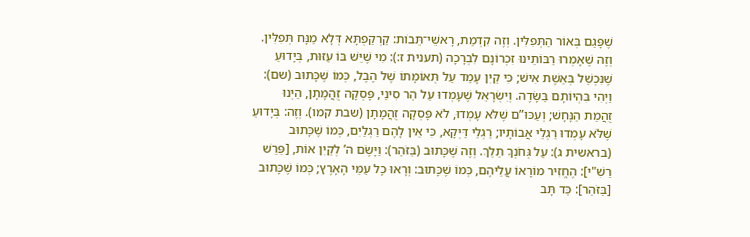שֶׁפָּגַם בְּאוֹר הַתְּפִלִּין. וְזֶה קִדְמַת, רָאשֵׁי־תֵּבוֹת: קַרְקַפְתָּא דְּלָא מַנָּח תְּפִלִּין. וְזֶה שֶׁאָמְרוּ רַבּוֹתֵינוּ זִכְרוֹנָם לִבְרָכָה (תענית ז:): מִי שֶׁיֵּשׁ בּוֹ עַזּוּת, בְּיָדוּעַ שֶׁנִּכְשַׁל בְּאֵשֶׁת אִישׁ; כִּי קַיִן עָמַד עַל תְּאוֹמָתוֹ שֶׁל הֶבֶל, כְּמוֹ שֶׁכָּתוּב (שם): וַיְהִי בִּהְיוֹתָם בַּשָּׂדֶה. וְיִשְׂרָאֵל שֶׁעָמְדוּ עַל הַר סִינַי, פָּסְקָה זֻהֲמָתָן, הַיְנוּ זֻהֲמַת הַנָּחָשׁ; וְעַכּוּ”ם שֶׁלֹּא עָמְדוּ, לֹא פָּסְקָה זֻהֲמָתָן (שבת קמו). וְזֶה: בְּיָדוּעַ שֶׁלֹּא עָמְדוּ רַגְלֵי אֲבוֹתָיו; רַגְלֵי דַּיְקָא, כִּי אֵין לָהֶם רַגְלַיִם, כְּמוֹ שֶׁכָּתוּב (בראשית ג): עַל גְּחֹנְךָ תֵלֵךְ. וְזֶה שֶׁכָּתוּב (בַּזֹּהַר): וַיָּשֶׂם ה’ לְקַיִן אוֹת, [פֵּרֵשׁ רַשִׁ"י]: הֶחֱזִיר מוֹרָאוֹ עֲלֵיהֶם, כְּמוֹ שֶׁכָּתוּב: וְרָאוּ כָל עַמֵּי הָאָרֶץ; כְּמוֹ שֶׁכָּתוּב [בַּזֹּהַר]: כַּד תָּב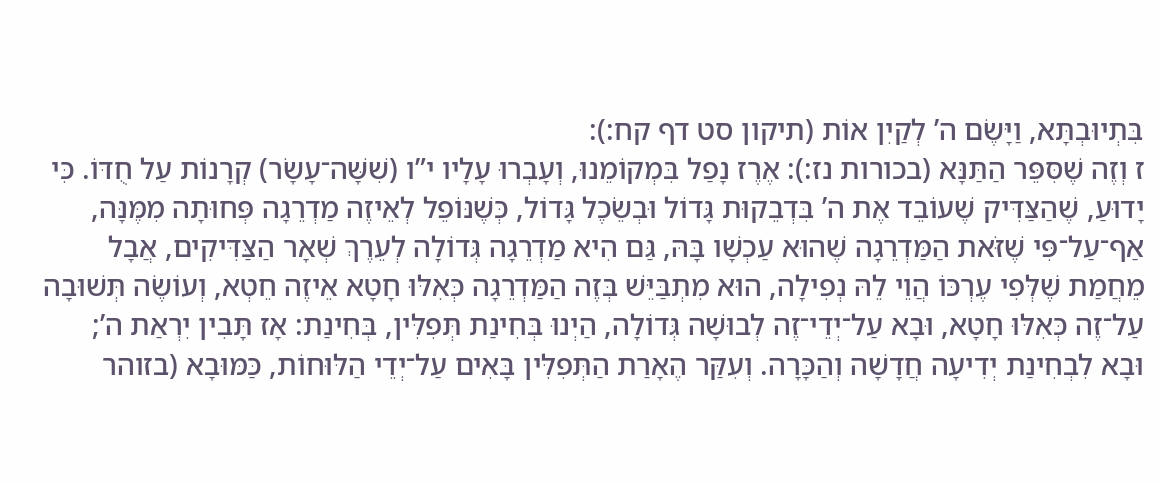בִּתְיוּבְתָּא, וַיָּשֶׂם ה’ לְקַיִן אוֹת (תיקון סט דף קח:):
ז וְזֶה שֶׁסִּפֵּר הַתַּנָּא (בכורות נז:): אֶרֶז נָפַל בִּמְקוֹמֵנוּ, וְעָבְרוּ עָלָיו י”ו (שִׁשָּׁה־עָשָׂר) קְרָנוֹת עַל חֻדּוֹ. כִּי יָדוּעַ, שֶׁהַצַּדִּיק שֶׁעוֹבֵד אֶת ה’ בִּדְבֵקוּת גָּדוֹל וּבְשֵׂכֶל גָּדוֹל, כְּשֶׁנּוֹפֵל לְאֵיזֶה מַדְרֵגָה פְּחוּתָה מִמֶּנָּה, אַף־עַל־פִּי שֶׁזֹּאת הַמַּדְרֵגָה שֶׁהוּא עַכְשָׁו בָּהּ, גַּם הִיא מַדְרֵגָה גְּדוֹלָה לְעֵרֶךְ שְׁאָר הַצַּדִּיקִים, אֲבָל מֵחֲמַת שֶׁלְּפִי עֶרְכּוֹ הֲוֵי לֵהּ נְפִילָה, הוּא מִתְבַּיֵּשׁ בְּזֶה הַמַּדְרֵגָה כְּאִלּוּ חָטָא אֵיזֶה חֵטְא, וְעוֹשֶׂה תְּשׁוּבָה עַל־זֶה כְּאִלּוּ חָטָא, וּבָא עַל־יְדֵי־זֶה לְבוּשָׁה גְּדוֹלָה, הַיְנוּ בְּחִינַת תְּפִלִּין, בְּחִינַת: אָז תָּבִין יִרְאַת ה’; וּבָא לִבְחִינַת יְדִיעָה חֲדָשָׁה וְהַכָּרָה. וְעִקַּר הֶאָרַת הַתְּפִלִּין בָּאִים עַל־יְדֵי הַלּוּחוֹת, כַּמּוּבָא (בזוהר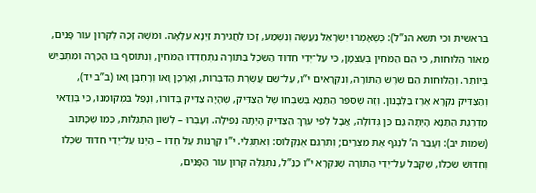בראשית וכי תשא הנ”ל): כְּשֶׁאָמְרוּ יִשְׂרָאֵל נַעֲשֶׂה וְנִשְׁמַע, זָכוּ לַחֲגִירַת זַיְנָא עִלָּאָה. וּמֹשֶׁה זָכָה לְקֵרוּן עוֹר פָּנִים, מֵאוֹר הַלּוּחוֹת, כִּי הֵם הַמֹּחִין בְּעַצְמָן, כִּי עַל־יְדֵי חִדּוּד הַשֵּׂכֶל בַּתּוֹרָה נִתְחַדְּדוּ הַמֹּחִין, וְנִתּוֹסֵף בּוֹ הַכָּרָה וּמִתְבַּיֵּשׁ בְּיוֹתֵר. וְהַלּוּחוֹת הֵם שֹׁרֶשׁ הַתּוֹרָה, וְנִקְרָאִים י”ו, עַל־שֵׁם עֲשֶׂרֶת הַדִּבְּרוֹת, וְאָרְכָּן וָאו וְרָחְבָּן וָאו (ב”ב יד), וְהַצַּדִּיק נִקְרָא אֶרֶז בַּלְּבָנוֹן. וְזֶה שֶׁסִּפֵּר הַתַּנָּא בְּשִׁבְחוֹ שֶׁל הַצַּדִּיק, שֶׁהָיָה צַדִּיק בְּדוֹרוֹ, וְנָפַל בִּמְקוֹמֵנוּ, כִּי בְּוַדַּאי מַדְרֵגַת הַתַּנָּא הָיְתָה גַּם כֵּן גְּדוֹלָה, אֲבָל לְפִי עֵרֶךְ הַצַּדִּיק הָיְתָה נְפִילָה. וְעָבְרוּ – לְשׁוֹן הִתְגַּלּוּת, כְּמוֹ שֶׁכָּתוּב (שמות יב): וְעָבַר ה’ לִנְגֹּף אֶת מִצְרַיִם; וְתִרְגֵּם אֻנְקְלוֹס: וְאִתְגְּלִי. י”ו קְרָנוֹת עַל חֻדּוֹ – הַיְנוּ עַל־יְדֵי חִדּוּד שִׂכְלוֹ וְחִדּוּשׁ שִׂכְלוֹ, שֶׁקִּבֵּל עַל־יְדֵי הַתּוֹרָה שֶׁנִּקְרָא י”ו כַּנַּ”ל, נִתְגַּלֶּה קֵרוּן עוֹר הַפָּנִים,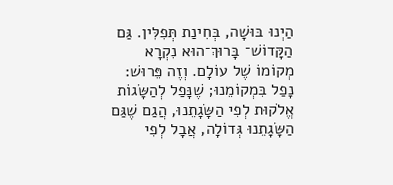הַיְנוּ בּוּשָׁה, בְּחִינַת תְּפִלִּין. גַּם הַקָּדוֹשׁ־ בָּרוּךְ־הוּא נִקְרָא מְקוֹמוֹ שֶׁל עוֹלָם. וְזֶה פֵּרוּשׁ: נָפַל בִּמְקוֹמֵנוּ; שֶׁנָּפַל לְהַשָּׂגוֹת אֱלֹקוּת לְפִי הַשָּׂגָתֵנוּ, הֲגַם שֶׁגַּם הַשָּׂגָתֵנוּ גְּדוֹלָה, אֲבָל לְפִי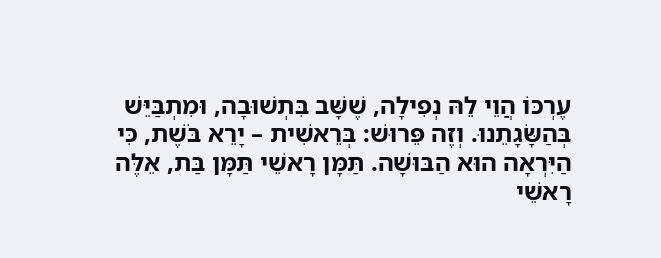עֶרְכּוֹ הֲוֵי לֵהּ נְפִילָה, שֶׁשָּׁב בִּתְשׁוּבָה, וּמִתְבַּיֵּשׁ בְּהַשָּׂגָתֵנוּ. וְזֶה פֵּרוּשׁ: בְּרֵאשִׁית – יָרֵא בֹּשֶׁת, כִּי הַיִּרְאָה הוּא הַבּוּשָׁה. תַּמָּן רָאשֵׁי תַּמָּן בַּת, אֵלֶּה רָאשֵׁי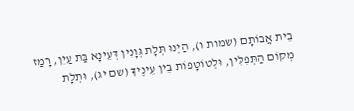בֵית אֲבוֹתָם (שמות ו), הַיְנוּ תְּלָת גְּוָנִין דְּעֵינָא בַּת עַיִן, רָמַז מְקוֹם הַתְּפִלִּין, וּלְטוֹטָפוֹת בֵּין עֵינֶיךָ (שם יג), וּתְלָת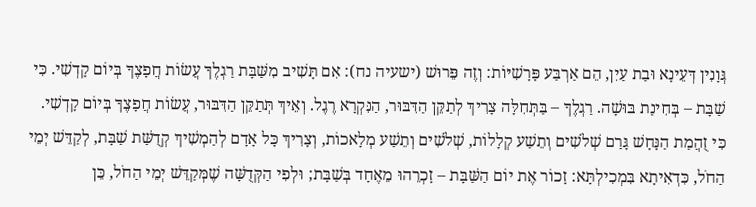גְּוָנִין דְּעֵינָא וּבַת עַיִן, הֵם אַרְבַּע פָּרָשִׁיּוֹת: וְזֶה פֵּרוּשׁ (ישעיה נח): אִם תָּשִׁיב מִשַּׁבָּת רַגְלֶךָ עֲשׂוֹת חֲפָצֶךָ בְּיוֹם קָדְשִׁי. כִּי שַׁבָּת – בְּחִינַת בּוּשָׁה. רַגְלֶךָ – בַּתְּחִלָּה צָרִיךְ לְתַקֵּן הַדִּבּוּר, הַנִּקְרָא רֶגֶל. וְאֵיךְ תְּתַקֵּן הַדִּבּוּר, עֲשׂוֹת חֲפָצֶךָ בְּיוֹם קָדְשִׁי. כִּי זֻהֲמַת הַנָּחָשׁ גָּרַם שְׁלֹשִׁים וְתֵשַׁע קְלָלוֹת, שְׁלֹשִׁים וְתֵשַׁע מְלָאכוֹת, וְצָרִיךְ כָּל אָדָם לְהַמְשִׁיךְ קְדֻשַּׁת שַׁבָּת, לְקַדֵּשׁ יְמֵי הַחֹל, כִּדְאִיתָא בִּמְכִילְתָּא: זָכוֹר אֶת יוֹם הַשַּׁבָּת – זָכְרֵהוּ מֵאֶחָד בְּשַׁבָּת; וּלְפִי הַקְּדֻשָּׁה שֶׁמְּקַדֵּשׁ יְמֵי הַחֹל, כֵּן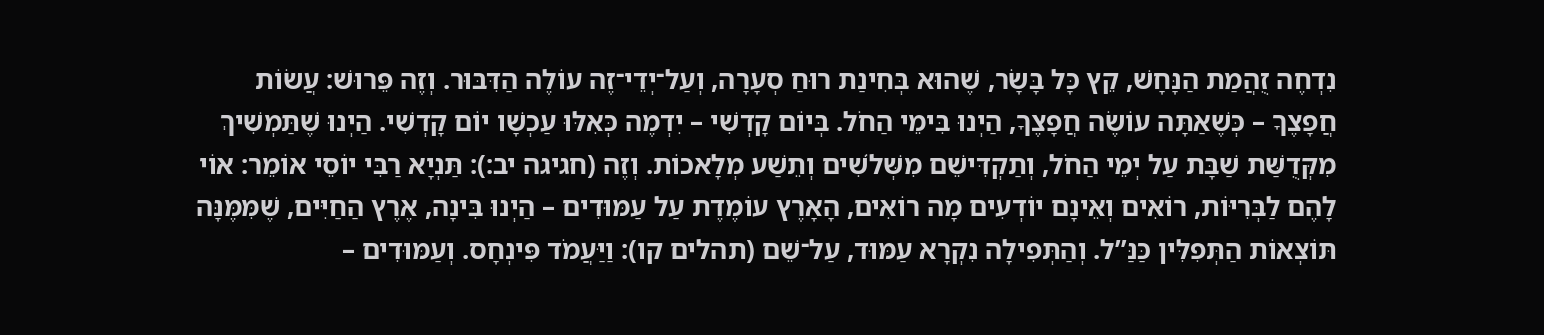נִדְחֶה זֻהֲמַת הַנָּחָשׁ, קֵץ כָּל בָּשָׂר, שֶׁהוּא בְּחִינַת רוּחַ סְעָרָה, וְעַל־יְדֵי־זֶה עוֹלֶה הַדִּבּוּר. וְזֶה פֵּרוּשׁ: עֲשׂוֹת חֲפָצֶךָ – כְּשֶׁאַתָּה עוֹשֶׂה חֲפָצֶךָ, הַיְנוּ בִּימֵי הַחֹל. בְּיוֹם קָדְשִׁי – יִדְמֶה כְּאִלּוּ עַכְשָׁו יוֹם קָדְשִׁי. הַיְנוּ שֶׁתַּמְשִׁיךְ מִקְּדֻשַּׁת שַׁבָּת עַל יְמֵי הַחֹל, וְתַקְדִּישֵׁם מִשְּׁלֹשִׁים וְתֵשַׁע מְלָאכוֹת. וְזֶה (חגיגה יב:): תַּנְיָא רַבִּי יוֹסֵי אוֹמֵר: אוֹי לָהֶם לַבְּרִיּוֹת, רוֹאִים וְאֵינָם יוֹדְעִים מָה רוֹאִים, הָאָרֶץ עוֹמֶדֶת עַל עַמּוּדִים – הַיְנוּ בִּינָה, אֶרֶץ הַחַיִּים, שֶׁמִּמֶּנָּה תּוֹצְאוֹת הַתְּפִלִּין כַּנַּ”ל. וְהַתְּפִילָה נִקְרָא עַמּוּד, עַל־שֵׁם (תהלים קו): וַיַּעֲמֹד פִּינְחָס. וְעַמּוּדִים –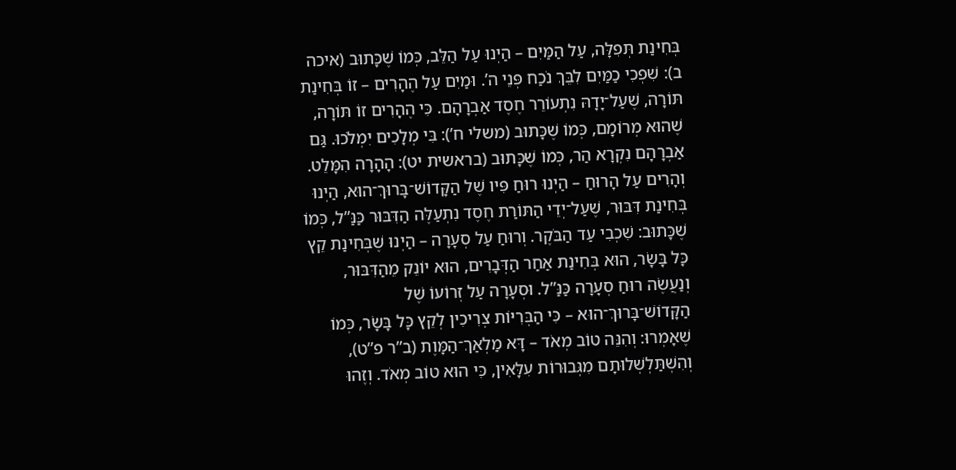בְּחִינַת תְּפִלָּה, עַל הַמַּיִם – הַיְנוּ עַל הַלֵּב, כְּמוֹ שֶׁכָּתוּב (איכה ב): שִׁפְכִי כַמַּיִם לִבֵּךְ נֹכַח פְּנֵי ה’. וּמַיִם עַל הֶהָרִים – זוֹ בְּחִינַת תּוֹרָה, שֶׁעַל־יָדָהּ נִתְעוֹרֵר חֶסֶד אַבְרָהָם. כִּי הֶהָרִים זוֹ תּוֹרָה, שֶׁהוּא מְרוֹמָם, כְּמוֹ שֶׁכָּתוּב (משלי ח’): בִּי מְלָכִים יִמְלֹכוּ. גַּם אַבְרָהָם נִקְרָא הַר, כְּמוֹ שֶׁכָּתוּב (בראשית יט): הָהָרָה הִמָּלֵט. וְהָרִים עַל הָרוּחַ – הַיְנוּ רוּחַ פִּיו שֶׁל הַקָּדוֹשׁ־בָּרוּךְ־הוּא, הַיְנוּ בְּחִינַת דִּבּוּר, שֶׁעַל־יְדֵי הַתּוֹרַת חֶסֶד נִתְעַלֶּה הַדִּבּוּר כַּנַּ”ל, כְּמוֹ שֶׁכָּתוּב: שִׁכְבִי עַד הַבֹּקֶר. וְרוּחַ עַל סְעָרָה – הַיְנוּ שֶׁבְּחִינַת קֵץ כָּל בָּשָׂר, הוּא בְּחִינַת אַחַר הַדְּבָרִים, הוּא יוֹנֵק מֵהַדִּבּוּר, וְנַעֲשֶׂה רוּחַ סְעָרָה כַּנַּ”ל. וּסְעָרָה עַל זְרוֹעוֹ שֶׁל הַקָּדוֹשׁ־בָּרוּךְ־הוּא – כִּי הַבְּרִיּוֹת צְרִיכִין לְקֵץ כָּל בָּשָׂר, כְּמוֹ שֶׁאָמְרוּ: וְהִנֵּה טוֹב מְאֹד – דָּא מַלְאַךְ־הַמָּוֶת (ב”ר פ”ט), וְהִשְׁתַּלְשְׁלוּתָם מִגְּבוּרוֹת עִלָּאִין, כִּי הוּא טוֹב מְאֹד. וְזֶהוּ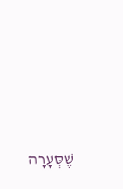שֶׁסְּעָרָה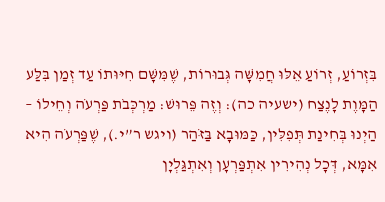בִּזְרוֹעַ, זְרוֹעַ אֵלּוּ חֲמִשָּׁה גְּבוּרוֹת, שֶׁמִּשָּׁם חִיּוּתוֹ עַד זְמַן בִּלַּע הַמָּוֶת לָנֶצַח (ישעיה כה): וְזֶה פֵּרוּשׁ: מַרְכְּבֹת פַּרְעֹה וְחֵילוֹ – הַיְנוּ בְּחִינַת תְּפִלִּין, כַּמּוּבָא בַּזֹּהַר (ויגש ר”י.), שֶׁפַּרְעֹה הִיא אִמָּא, דְּכָל נְהִירִין אִתְפַּרְעָן וְאִתְגַּלְיָן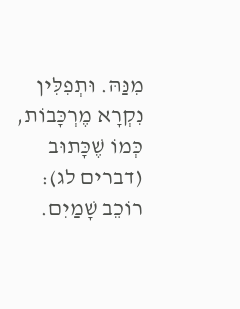מִנַּהּ. וּתְפִלִּין נִקְרָא מֶרְכָּבוֹת, כְּמוֹ שֶׁכָּתוּב (דברים לג): רוֹכֵב שָׁמַיִם.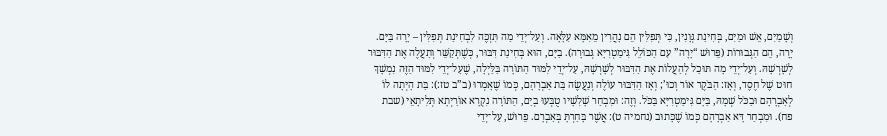וְשָׁמַיִם, אֵשׁ וּמַיִם, בְּחִינַת גְּוָנִין, כִּי תְּפִלִּין הֵם נָהֲרִין מֵאִמָּא עִלָּאָה. וְעַל־יְדֵי מַה תִּזְכֶּה לִבְחִינַת תְּפִלִּין – יָרָה בַּיָּם. יָרָה, הֵם הַגְּבוּרוֹת (פֵּרוּשׁ “יָרָה” עִם הַכּוֹלֵל גִּימַטְרִיָּא גְּבוּרָה). בַיָּם, הוּא בְּחִינַת דִּבּוּר, כְּשֶׁתְּקַשֵּׁר וְתַעֲלֶה אֶת הַדִּבּוּר לְשָׁרְשָׁהּ. וְעַל־יְדֵי מָה תּוּכַל לְהַעֲלוֹת אֶת הַדִּבּוּר לְשָׁרְשָׁהּ, עַל־יְדֵי לִמּוּד הַתּוֹרָה בַּלַּיְלָה, שֶׁעַל־יְדֵי לִמּוּד הַזֶּה נִמְשָׁךְ חוּט שֶׁל חֶסֶד, וְאָז: הַבֹּקֶר אוֹר וְכוּ’; וְאָז הַדִּבּוּר עוֹלֶה וְנַעֲשֶׂה בַּת אַבְרָהָם, כְּמוֹ שֶׁאָמְרוּ (ב”ב טז:): בַּת הָיְתָה לוֹ לְאַבְרָהָם וּבַכֹּל שְׁמָהּ, בַּיָּם גִּימַטְרִיָּא בַּכֹּל. וְזֶה: וּמִבְחַר שָׁלִשָׁיו טֻבְּעוּ בְיַם, הַתּוֹרָה נִקְרָא אוֹרַיְתָא תְּלִיתָאֵי (שבת פח). וּמִבְחַר דָּא אַבְרָהָם כְּמוֹ שֶׁכָּתוּב (נחמיה ט): אֲשֶׁר בָּחַרְתָּ בְּאַבְרָם. פֵּרוּשׁ, עַל־יְדֵי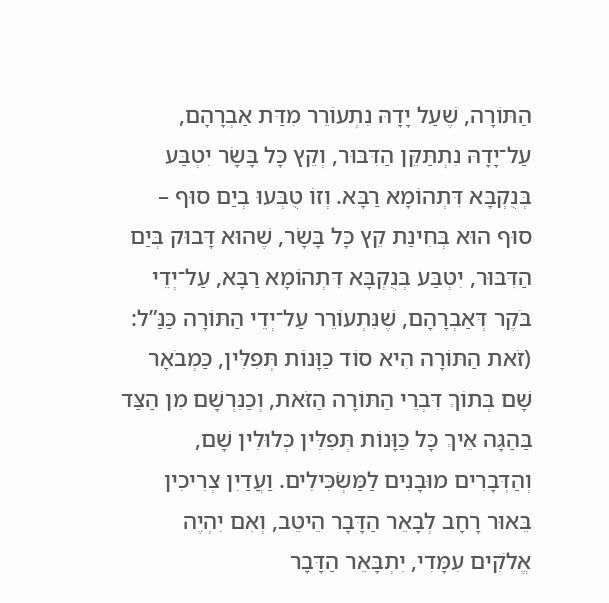הַתּוֹרָה, שֶׁעַל יָדָהּ נִתְעוֹרֵר מִדַּת אַבְרָהָם, עַל־יָדָהּ נִתְתַּקֵּן הַדִּבּוּר, וְקֵץ כָּל בָּשָׂר יִטְבַּע בְּנֻקְבָּא דִּתְהוֹמָא רַבָּא. וְזוֹ טֻבְּעוּ בְיַם סוּף – סוּף הוּא בְּחִינַת קֵץ כָּל בָּשָׂר, שֶׁהוּא דָּבוּק בְּיַם הַדִּבּוּר, יִטְבַּע בְּנֻקְבָּא דִּתְהוֹמָא רַבָּא, עַל־יְדֵי בֹּקֶר דְּאַבְרָהָם, שֶׁנִּתְעוֹרֵר עַל־יְדֵי הַתּוֹרָה כַּנַּ”ל:
(זֹאת הַתּוֹרָה הִיא סוֹד כַּוָּנוֹת תְּפִלִּין, כַּמְבֹאָר שָׁם בְּתוֹךְ דִּבְרֵי הַתּוֹרָה הַזֹּאת, וְכַנִּרְשָׁם מִן הַצַּד בַּהַגָּה אֵיךְ כָּל כַּוָּנוֹת תְּפִלִּין כְּלוּלִין שָׁם, וְהַדְּבָרִים מוּבָנִים לַמַּשְׂכִּילִים. וַעֲדַיִן צְרִיכִין בֵּאוּר רָחָב לְבָאֵר הַדָּבָר הֵיטֵב, וְאִם יִהְיֶה אֱלֹקִים עִמָּדִי, יִתְבָּאֵר הַדָּבָר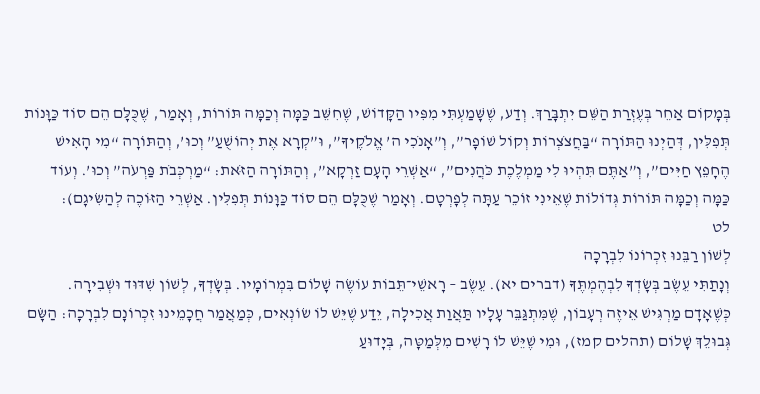בְּמָקוֹם אַחֵר בְּעֶזְרַת הַשֵּׁם יִתְבָּרַךְ. וְדַע, שֶׁשָּׁמַעְתִּי מִפִּיו הַקָּדוֹשׁ, שֶׁחִשֵּׁב כַּמָּה וְכַמָּה תּוֹרוֹת, וְאָמַר, שֶׁכֻּלָּם הֵם סוֹד כַּוָּנוֹת תְּפִלִּין, דְּהַיְנוּ הַתּוֹרָה “בַּחֲצֹצְרוֹת וְקוֹל שׁוֹפָר”, וְ”אָנֹכִי ה’ אֱלֹקֶיךָ”, וּ”קְרָא אֶת יְהוֹשֻׁעַ” וְכוּ’, וְהַתּוֹרָה “מִי הָאִישׁ הֶחָפֵץ חַיִּים”, וְ”אַתֶּם תִּהְיוּ לִי מַמְלֶכֶת כֹּהֲנִים”, “אַשְׁרֵי הָעָם זַרְקָא”, וְהַתּוֹרָה הַזֹּאת: “מַרְכְּבֹת פַּרְעֹה” וְכוּ’. וְעוֹד כַּמָּה וְכַמָּה תּוֹרוֹת גְּדוֹלוֹת שֶׁאֵינִי זוֹכֵר עַתָּה לְפָרְטָם. וְאָמַר שֶׁכֻּלָּם הֵם סוֹד כַּוָּנוֹת תְּפִלִּין. אַשְׁרֵי הַזּוֹכֶה לְהַשִּׂיגָם):
לט
לְשׁוֹן רַבֵּנוּ זִכְרוֹנוֹ לִבְרָכָה
וְנָתַתִּי עֵשֶׂב בְּשָׂדְךָ לִבְהֶמְתֶּךָ (דברים יא). עֵשֶׂב – רָאשֵׁי־תֵּבוֹת עוֹשֶׂה שָׁלוֹם בִּמְרוֹמָיו. בְּשָׂדְךָ, לְשׁוֹן שִׁדּוּד וּשְׁבִירָה. כְּשֶׁאָדָם מַרְגִּישׁ אֵיזֶה רְעָבוֹן, שֶׁמִּתְגַּבֵּר עָלָיו תַּאֲוַת אֲכִילָה, יֵדַע שֶׁיֵּשׁ לוֹ שׂוֹנְאִים, כְּמַאֲמַר חֲכָמֵינוּ זִכְרוֹנָם לִבְרָכָה: הַשָּׂם גְּבוּלֵךְ שָׁלוֹם (תהלים קמז), וּמִי שֶׁיֵּשׁ לוֹ רָשִׁים מִלְּמַטָּה, בְּיָדוּעַ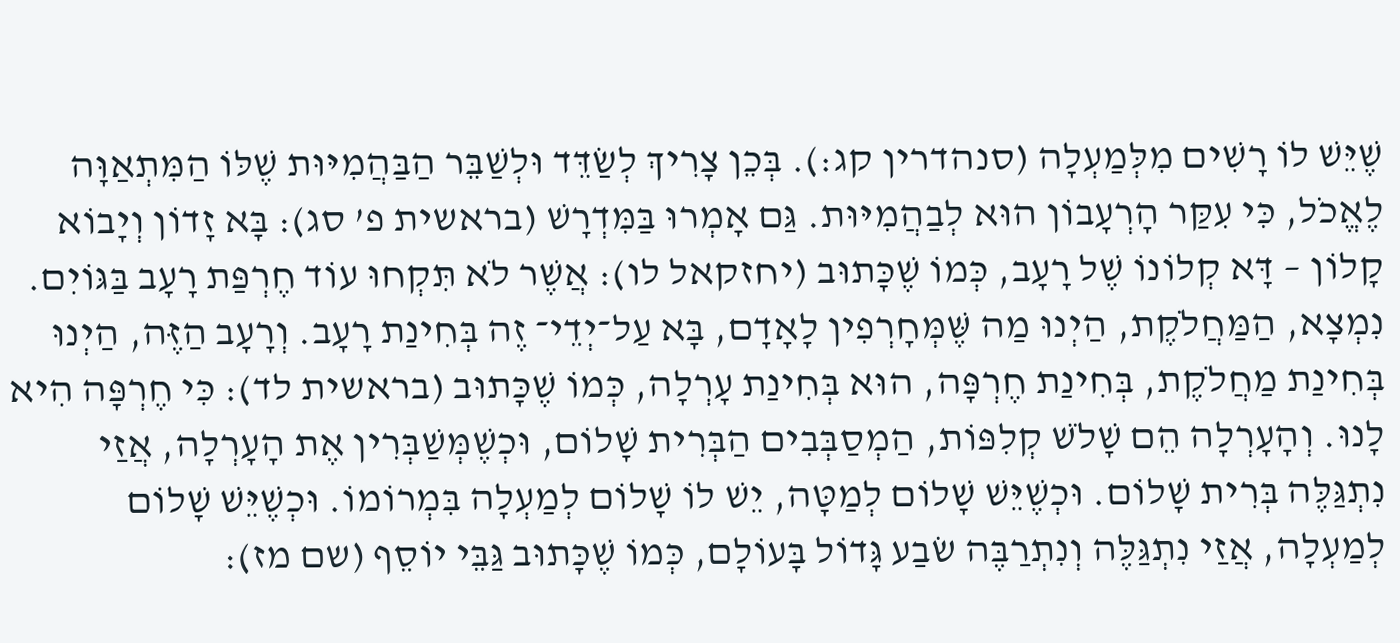שֶׁיֵּשׁ לוֹ רָשִׁים מִלְּמַעְלָה (סנהדרין קג:). בְּכֵן צָרִיךְ לְשַׂדֵּד וּלְשַׁבֵּר הַבַּהֲמִיּוּת שֶׁלּוֹ הַמִּתְאַוָּה לֶאֱכֹל, כִּי עִקַּר הָרְעָבוֹן הוּא לְבַהֲמִיּוּת. גַּם אָמְרוּ בַּמִּדְרָשׁ (בראשית פ’ סג): בָּא זָדוֹן וְיָבוֹא קָלוֹן – דָּא קְלוֹנוֹ שֶׁל רָעָב, כְּמוֹ שֶׁכָּתוּב (יחזקאל לו): אֲשֶׁר לֹא תִּקְחוּ עוֹד חֶרְפַּת רָעָב בַּגּוֹיִם. נִמְצָא, הַמַּחֲלֹקֶת, הַיְנוּ מַה שֶּׁמְּחָרְפִין לָאָדָם, בָּא עַל־יְדֵי־ זֶה בְּחִינַת רָעָב. וְרָעָב הַזֶּה, הַיְנוּ בְּחִינַת מַחֲלֹקֶת, בְּחִינַת חֶרְפָּה, הוּא בְּחִינַת עָרְלָה, כְּמוֹ שֶׁכָּתוּב (בראשית לד): כִּי חֶרְפָּה הִיא לָנוּ. וְהָעָרְלָה הֵם שָׁלֹשׁ קְלִפּוֹת, הַמְסַבְּבִים הַבְּרִית שָׁלוֹם, וּכְשֶׁמְּשַׁבְּרִין אֶת הָעָרְלָה, אֲזַי נִתְגַּלֶּה בְּרִית שָׁלוֹם. וּכְשֶׁיֵּשׁ שָׁלוֹם לְמַטָּה, יֵשׁ לוֹ שָׁלוֹם לְמַעְלָה בִּמְרוֹמוֹ. וּכְשֶׁיֵּשׁ שָׁלוֹם לְמַעְלָה, אֲזַי נִתְגַּלֶּה וְנִתְרַבֶּה שׂבַע גָּדוֹל בָּעוֹלָם, כְּמוֹ שֶׁכָּתוּב גַּבֵּי יוֹסֵף (שם מז):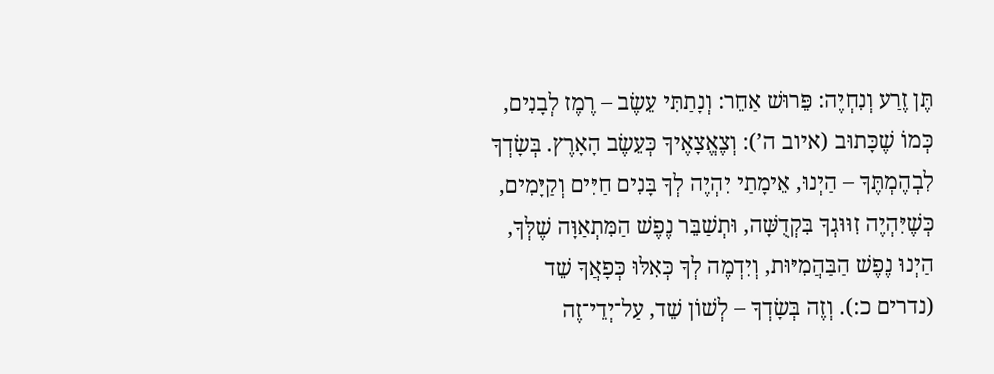תֶּן זֶרַע וְנִחְיֶה: פֵּרוּשׁ אַחֵר: וְנָתַתִּי עֵשֶׂב – רֶמֶז לְבָנִים, כְּמוֹ שֶׁכָּתוּב (איוב ה’): וְצֶאֱצָאֶיךָ כְּעֵשֶׂב הָאָרֶץ. בְּשָׂדְךָ לִבְהֶמְתֶּךָ – הַיְנוּ, אֵימָתַי יִהְיֶה לְךָ בָּנִים חַיִּים וְקַיָּמִים, כְּשֶׁיִּהְיֶה זִוּוּגְךָ בִּקְדֻשָּׁה, וּתְשַׁבֵּר נֶפֶשׁ הַמִּתְאַוָּה שֶׁלְּךָ, הַיְנוּ נֶפֶשׁ הַבַּהֲמִיּוּת, וְיִדְמֶה לְךָ כְּאִלּוּ כְּפָאֲךָ שֵׁד (נדרים כ:). וְזֶה בְּשָׂדְךָ – לְשׁוֹן שֵׁד, עַל־יְדֵי־זֶה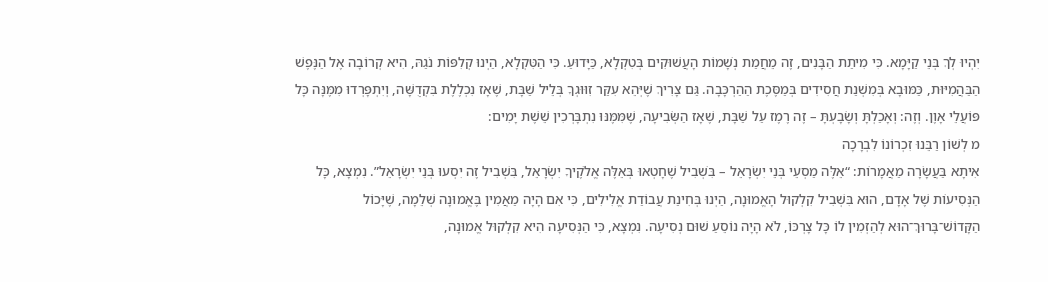יִהְיוּ לְךְ בְּנֵי קַיָּמָא. כִּי מִיתַת הַבָּנִים, זֶה מֵחֲמַת נְשָׁמוֹת הָעֲשׁוּקִים בְּטִקְלָא, כַּיָּדוּעַ. כִּי הַטִּקְלָא, הַיְנוּ קְלִפּוֹת נֹגַהּ, הִיא קְרוֹבָה אֶל הַנֶּפֶשׁ הַבַּהֲמִיּוּת, כַּמּוּבָא בְּמִשְׁנַת חֲסִידִים בְּמַסֶּכֶת הַהַרְכָּבָה. גַּם צָרִיךְ שֶׁיְּהֵא עִקַּר זִוּוּגְךָ בְּלֵיל שַׁבָּת, שֶׁאָז נִכְלֶלֶת בִּקְדֻשָּׁה, וְיִתְפָּרְדוּ מִמֶּנָּה כָּל פּוֹעֲלֵי אָוֶן. וְזֶה: וְאָכַלְתָּ וְשָׂבָעְתָּ – זֶה רֶמֶז עַל שַׁבָּת, שֶׁאָז הַשְּׂבִיעָה, שֶׁמִּמֶּנּוּ נִתְבָּרְכִין שֵׁשֶׁת יָמִים:
מ לְשׁוֹן רַבֵּנוּ זִכְרוֹנוֹ לִבְרָכָה
אִיתָא בַּעֲשָׂרָה מַאֲמָרוֹת: “אֵלֶּה מַסְעֵי בְּנֵי יִשְׂרָאֵל – בִּשְׁבִיל שֶׁחָטְאוּ בְּאֵלֶּה אֱלֹקֶיךָ יִשְׂרָאֵל, בִּשְׁבִיל זֶה יִסְעוּ בְּנֵי יִשְׂרָאֵל”. נִמְצָא, כָּל הַנְּסִיעוֹת שֶׁל אָדָם, הוּא בִּשְׁבִיל קִלְקוּל הָאֱמוּנָה, הַיְנוּ בְּחִינַת עֲבוֹדַת אֱלִילִים, כִּי אִם הָיָה מַאֲמִין בֶּאֱמוּנָה שְׁלֵמָה, שֶׁיָּכוֹל הַקָּדוֹשׁ־בָּרוּךְ־הוּא לְהַזְמִין לוֹ כָּל צָרְכּוֹ, לֹא הָיָה נוֹסֵעַ שׁוּם נְסִיעָה. נִמְצָא, כִּי הַנְּסִיעָה הִיא קִלְקוּל אֱמוּנָה,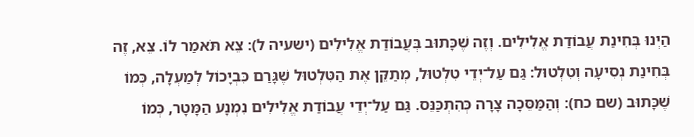הַיְנוּ בְּחִינַת עֲבוֹדַת אֱלִילִים. וְזֶה שֶׁכָּתוּב בְּעֲבוֹדַת אֱלִילִים (ישעיה ל): צֵא תֹּאמַר לוֹ. צֵא, זֶה בְּחִינַת נְסִיעָה וְטִלְטוּל: גַּם עַל־יְדֵי טִלְטוּל, מְתַקֵּן אֶת הַטִּלְטוּל שֶׁגָּרַם כִּבְיָכוֹל לְמַעְלָה, כְּמוֹ שֶׁכָּתוּב (שם כח): וְהַמַּסֵּכָה צָרָה כְּהִתְכַּנֵּס. גַּם עַל־יְדֵי עֲבוֹדַת אֱלִילִים נִמְנָע הַמָּטָר, כְּמוֹ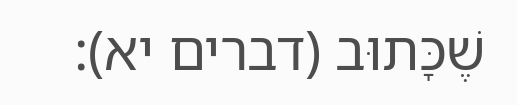שֶׁכָּתוּב (דברים יא):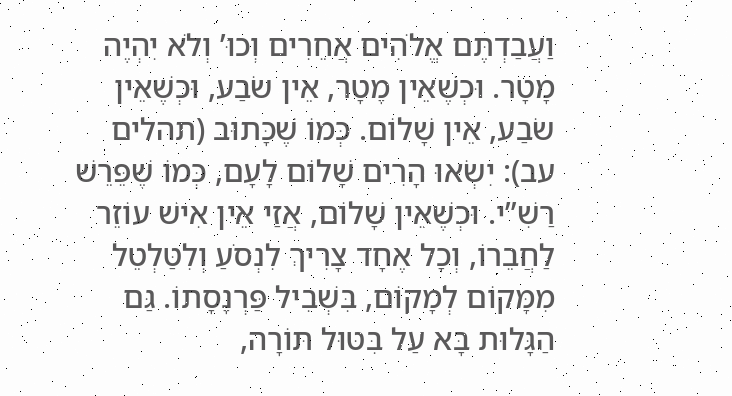וַעֲבַדְתֶּם אֱלֹהִים אֲחֵרִים וְכוּ’ וְלֹא יִהְיֶה מָטָר. וּכְשֶׁאֵין מָטָר, אֵין שׂבַע, וּכְשֶׁאֵין שׂבַע, אֵין שָׁלוֹם. כְּמוֹ שֶׁכָּתוּב (תהלים עב): יִשְׂאוּ הָרִים שָׁלוֹם לָעָם, כְּמוֹ שֶׁפֵּרֵשׁ רַשִׁ”י. וּכְשֶׁאֵין שָׁלוֹם, אֲזַי אֵין אִישׁ עוֹזֵר לַחֲבֵרוֹ, וְכָל אֶחָד צָרִיךְ לִנְסֹעַ וְלִטַּלְטֵל מִמָּקוֹם לְמָקוֹם, בִּשְׁבִיל פַּרְנָסָתוֹ. גַּם הַגָּלוּת בָּא עַל בִּטּוּל תּוֹרָה,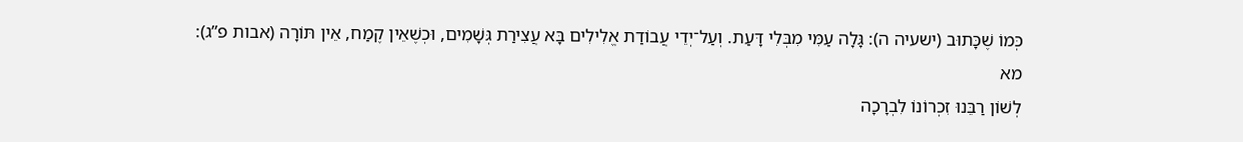כְּמוֹ שֶׁכָּתוּב (ישעיה ה): גָּלָה עַמִּי מִבְּלִי דָּעַת. וְעַל־יְדֵי עֲבוֹדַת אֱלִילִים בָּא עֲצִירַת גְּשָׁמִים, וּכְשֶׁאֵין קֶמַח, אֵין תּוֹרָה (אבות פ”ג):
מא
לְשׁוֹן רַבֵּנוּ זִכְרוֹנוֹ לִבְרָכָה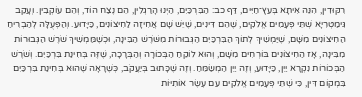רִקּוּדִין, הִנֵּה אִיתָא בְּעֵץ־חַיִּים, דַּף כב: הַבִּרְכַּיִם, הַיְנוּ הָרַגְלִין, הֵם נֶצַח הוֹד, וְהֵם עוֹקְבִין. וְעָקֵב גִּימַטְרִיָּא שְׁתֵּי פְּעָמִים אֱלֹקִים, שֶׁהֵם דִּינִים, שֶׁיֵּשׁ שָׁם אֲחִיזָה לַחִיצוֹנִים, כַּיָּדוּעַ. וְהַפְּעֻלָּה לְהַבְרִיחַ הַחִיצוֹנִים מִשָּׁם, שֶׁיַּמְשִׁיךְ לְתוֹךְ הַבִּרְכַּיִם הַגְּבוּרוֹת מִשֹּׁרֶשׁ הַבִּינָה, וּכְשֶׁמַּמְשִׁיךְ שֹׁרֶשׁ הַגְּבוּרוֹת מִבִּינָה, אָז הַחִיצוֹנִים בּוֹרְחִים מִשָּׁם, וְהוּא לוֹקֵחַ הַבְּכוֹרָה וְהַבְּרָכָה, שֶׁזֶּה בְּחִינַת בִּרְכַּיִם. וְשֹׁרֶשׁ הַבְּכוֹרוֹת נִקְרָא יַיִן, כַּיָּדוּעַ, וְזֶה יַיִן הַמְשַׂמֵּחַ. וְזֶה שֶׁכָּתוּב בְּיַעֲקֹב, כְּשֶׁרָאָה שֶׁהוּא בְּחִינַת בִּרְכַּיִם בִּמְקוֹם דִּין, כִּי שְׁתֵּי פְּעָמִים אֱלֹקִים עִם עֶשֶׂר אוֹתִיּוֹת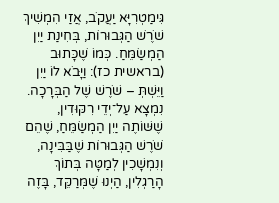גִּימַטְרִיָּא יַעֲקֹב, אֲזַי הִמְשִׁיךְ שֹׁרֶשׁ הַגְּבוּרוֹת, בְּחִינַת יַיִן הַמְשַׂמֵּחַ. כְּמוֹ שֶׁכָּתוּב (בראשית כז): וַיָּבֹא לוֹ יַיִן וַיֵּשְׁתְּ – שֹׁרֶשׁ שֶׁל הַבְּרָכָה. נִמְצָא עַל־יְדֵי רִקּוּדִין, שֶׁשּׁוֹתֶה יַיִן הַמְשַׂמֵּחַ, שֶׁהֵם שֹׁרֶשׁ הַגְּבוּרוֹת שֶׁבַּבִּינָה, וְנִמְשָׁכִין לְמַטָּה בְּתוֹךְ הָרַגְלִין, הַיְנוּ שֶׁמְּרַקֵּד, בָּזֶה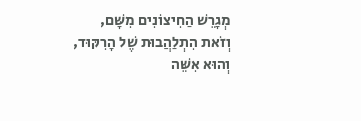מְגָרֵשׁ הַחִיצוֹנִים מִשָּׁם, וְזֹאת הִתְלַהֲבוּת שֶׁל הָרִקּוּד, וְהוּא אִשֵּׁה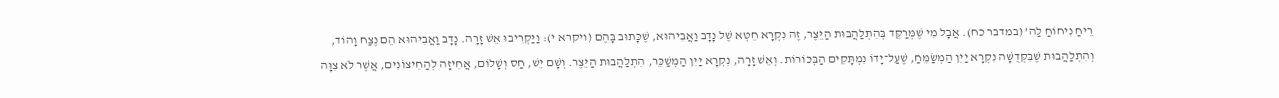רֵיחַ נִיחוֹחַ לַה’ (במדבר כח). אֲבָל מִי שֶׁמְּרַקֵּד בְּהִתְלַהֲבוּת הַיֵּצֶר, זֶה נִקְרָא חֵטְא שֶׁל נָדָב וַאֲבִיהוּא, שֶׁכָּתוּב בָּהֶם (ויקרא י): וַיַּקְרִיבוּ אֵשׁ זָרָה. נָדָב וַאֲבִיהוּא הֵם נֶצַח וָהוֹד, וְהִתְלַהֲבוּת שֶׁבִּקְּדֻשָּׁה נִקְרָא יַיִן הַמְשַׂמֵּחַ, שֶׁעַל־יָדוֹ נִמְתָּקִים הַבְּכוֹרוֹת. וְאֵשׁ זָרָה, נִקְרָא יַיִן הַמְשַׁכֵּר, הִתְלַהֲבוּת הַיֵּצֶר. וְשָׁם יֵשׁ, חַס וְשָׁלוֹם, אֲחִיזָה לְהַחִיצוֹנִים, אֲשֶׁר לֹא צִוָּה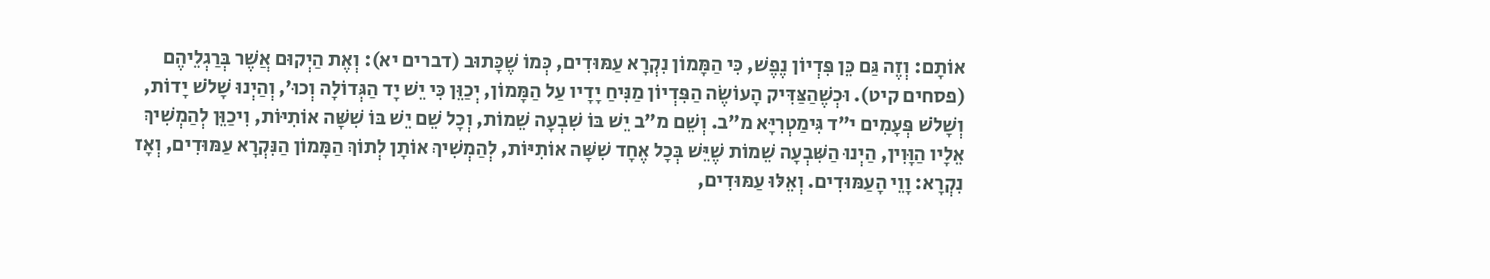אוֹתָם: וְזֶה גַּם כֵּן פִּדְיוֹן נֶפֶשׁ, כִּי הַמָּמוֹן נִקְרָא עַמּוּדִים, כְּמוֹ שֶׁכָּתוּב (דברים יא): וְאֶת הַיְקוּם אֲשֶׁר בְּרַגְלֵיהֶם (פסחים קיט). וּכְשֶׁהַצַּדִּיק הָעוֹשֶׂה הַפִּדְיוֹן מַנִּיחַ יָדָיו עַל הַמָּמוֹן, יְכַוֵּן כִּי יֵשׁ יָד הַגְּדוֹלָה וְכוּ’, וְהַיְנוּ שָׁלֹשׁ יָדוֹת, וְשָׁלֹשׁ פְּעָמִים י”ד גִּימַטְרִיָּא מ”ב. וְשֵׁם מ”ב יֵשׁ בּוֹ שִׁבְעָה שֵׁמוֹת, וְכָל שֵׁם יֵשׁ בּוֹ שִׁשָּׁה אוֹתִיּוֹת, וִיכַוֵּן לְהַמְשִׁיךְ אֵלָיו הַוָּוִין, הַיְנוּ הַשִּׁבְעָה שֵׁמוֹת שֶׁיֵּשׁ בְּכָל אֶחָד שִׁשָּׁה אוֹתִיּוֹת, לְהַמְשִׁיךְ אוֹתָן לְתוֹךְ הַמָּמוֹן הַנִּקְרָא עַמּוּדִים, וְאָז נִקְרָא: וָוֵי הָעַמּוּדִים. וְאֵלּוּ עַמּוּדִים,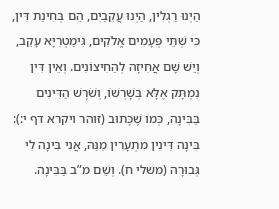הַיְנוּ רַגְלִין, הַיְנוּ עֲקֵבַיִם, הֵם בְּחִינַת דִּין, כִּי שְׁתֵּי פְּעָמִים אֱלֹקִים, גִּימַטְרִיָּא עָקֵב, וְיֵשׁ שָׁם אֲחִיזָה לְהַחִיצוֹנִים. וְאֵין דִּין נִמְתָּק אֶלָּא בְּשָׁרְשׁוֹ, וְשֹׁרֶשׁ הַדִּינִים בַּבִּינָה, כְּמוֹ שֶׁכָּתוּב (זוהר ויקרא דף י:): בִּינָה דִּינִין מִתְעָרִין מִנַּהּ, אֲנִי בִּינָה לִי גְּבוּרָה (משלי ח). וְשֵׁם מ”ב בַּבִּינָה.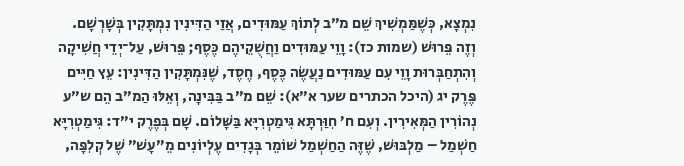נִמְצָא, כְּשֶׁמַּמְשִׁיךְ שֵׁם מ”ב לְתוֹךְ עַמּוּדִים, אֲזַי הַדִּינִין נִמְתָּקִין בְּשָׁרְשָׁם. וְזֶה פֵּרוּשׁ (שמות כז): וָוֵי עַמּוּדִים וַחֲשֻׁקֵיהֶם כֶּסֶף; פֵּרוּשׁ, עַל־יְדֵי חֲשִׁיקָה וְהִתְחַבְּרוּת וָוֵי עִם עַמּוּדִים נַעֲשֶׂה כֶּסֶף, חֶסֶד, שֶׁנִּמְתָּקִין הַדִּינִין: עֵץ חַיִּים פֶּרֶק יג (היכל הכתרים שער א”א): שֵׁם מ”ב בַּבִּינָה, וְאֵלּוּ הַמ”ב הֵם ש”ע נְהוֹרִין הַמְּאִירִין. וְעִם ח’ חִוַּרְתָּא גִּימַטְרִיָּא בַּשָּׁלוֹם. שָׁם בְּפֶרֶק י”ד: גִּימַטְרִיָּא חַשְׁמַל – מַלְבּוּשׁ, שֶׁזֶּה הַחַשְׁמַל שׁוֹמֵר בְּגָדִים עֶלְיוֹנִים מֵ”עָשׁ” שֶׁל קְלִפָּה,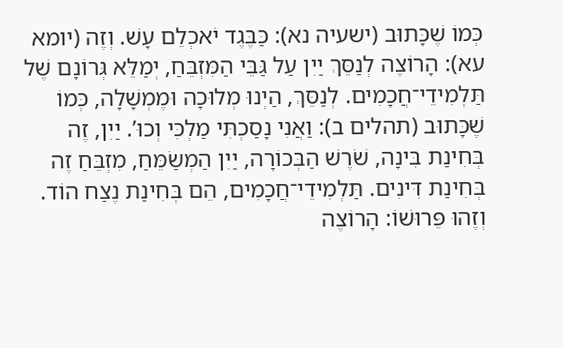כְּמוֹ שֶׁכָּתוּב (ישעיה נא): כַּבֶּגֶד יֹאכְלֵם עָשׁ. וְזֶה (יומא עא): הָרוֹצֶה לְנַסֵּךְ יַיִן עַל גַּבֵּי הַמִּזְבֵּחַ, יְמַלֵּא גְּרוֹנָם שֶׁל תַּלְמִידֵי־חֲכָמִים. לְנַסֵּךְ, הַיְנוּ מְלוּכָה וּמֶמְשָׁלָה, כְּמוֹ שֶׁכָּתוּב (תהלים ב): וַאֲנִי נָסַכְתִּי מַלְכִּי וְכוּ’. יַיִן, זֶה בְּחִינַת בִּינָה, שֹׁרֶשׁ הַבְּכוֹרָה, יַיִן הַמְשַׂמֵּחַ, מִזְבֵּחַ זֶה בְּחִינַת דִּינִים. תַּלְמִידֵי־חֲכָמִים, הֵם בְּחִינַת נֶצַח הוֹד. וְזֶהוּ פֵּרוּשׁוֹ: הָרוֹצֶה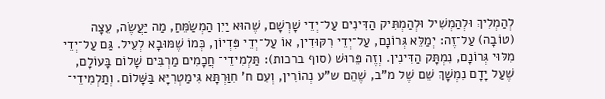לְהַמְלִיךְ וּלְהַמְשִׁיל וּלְהַמְתִּיק הַדִּינִים עַל־יְדֵי שָׁרְשָׁם, שֶׁהוּא יַיִן הַמְשַׂמֵּחַ, מַה יַּעֲשֶׂה, עֵצָה (טוֹבָה) עַל־זֶה: יְמַלֵּא גְּרוֹנָם, עַל־יְדֵי רִקּוּדִין, אוֹ עַל־יְדֵי פִּדְיוֹן, כְּמוֹ שֶׁמּוּבָא לְעֵיל. גַּם עַל־יְדֵי מִלּוּי גְּרוֹנָם, נִמְתָּק הַדִּינִין. וְזֶה פֵּרוּשׁ (סוף ברכות): תַּלְמִידֵי־ חֲכָמִים מַרְבִּים שָׁלוֹם בָּעוֹלָם, שֶׁעַל יָדָם נִמְשָׁךְ שֵׁם שֶׁל מ”ב, שֶׁהֵם ש”ע נְהוֹרִין, וְעִם ח’ חִוַּרְתָּא גִּימַטְרִיָּא בַּשָּׁלוֹם. וְתַלְמִידֵי־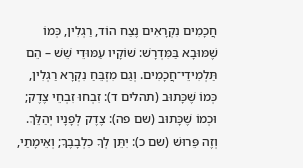חֲכָמִים נִקְרָאִים נֶצַח הוֹד, רַגְלִין, כְּמוֹ שֶׁמּוּבָא בַּמִּדְרָשׁ: שׁוֹקָיו עַמּוּדֵי שֵׁשׁ – הֵם תַּלְמִידֵי־חֲכָמִים. וְגַם מִזְבֵּחַ נִקְרָא רַגְלִין, כְּמוֹ שֶׁכָּתוּב (תהלים ד): זִבְחוּ זִבְחֵי צֶדֶק; וּכְמוֹ שֶׁכָּתוּב (שם פה): צֶדֶק לְפָנָיו יְהַלֵּךְ. וְזֶה פֵּרוּשׁ (שם כ): יִתֵּן לְךָ כִלְבָבֶךָ; וְאֵימָתַי,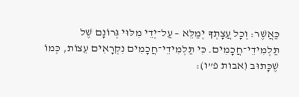כַּאֲשֶׁר: וְכָל עֲצָתְךָ יְמַלֵּא – עַל־יְדֵי מִלּוּי גְּרוֹנָם שֶׁל תַּלְמִידֵי־חֲכָמִים. כִּי תַּלְמִידֵי־חֲכָמִים נִקְרָאִים עֵצוֹת, כְּמוֹ שֶׁכָּתוּב (אבות פ”ו):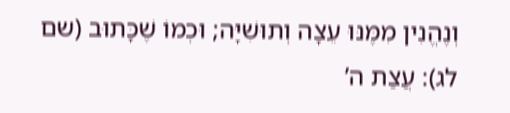וְנֶהֱנִין מִמֶּנּוּ עֵצָה וְתוּשִׁיָּה; וּכְמוֹ שֶׁכָּתוּב (שם לג): עֲצַת ה’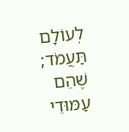לְעוֹלָם תַּעֲמֹד; שֶׁהֵם עַמּוּדֵי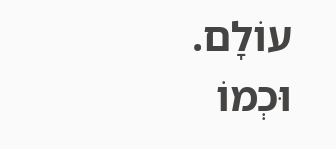עוֹלָם. וּכְמוֹ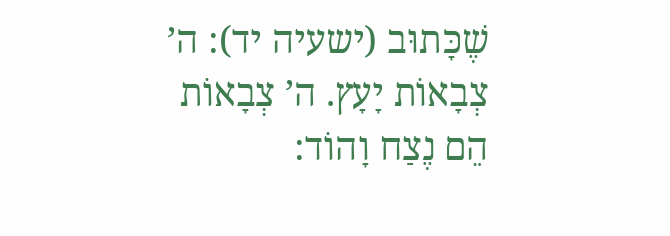שֶׁכָּתוּב (ישעיה יד): ה’ צְבָאוֹת יָעָץ. ה’ צְבָאוֹת הֵם נֶצַח וָהוֹד: